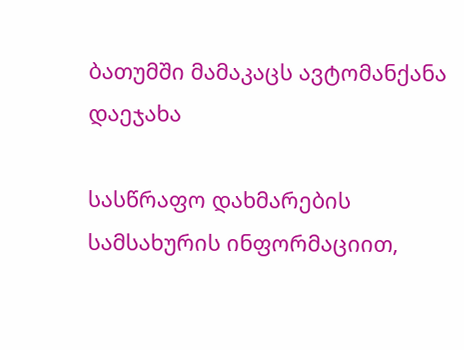ბათუმში მამაკაცს ავტომანქანა დაეჯახა

სასწრაფო დახმარების სამსახურის ინფორმაციით,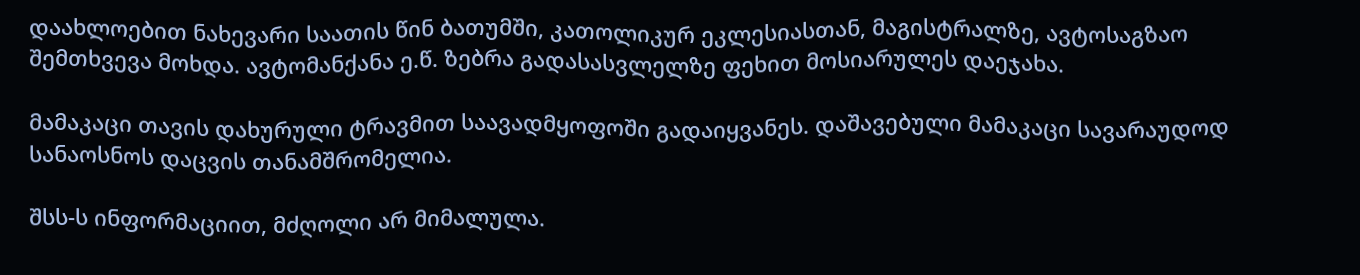დაახლოებით ნახევარი საათის წინ ბათუმში, კათოლიკურ ეკლესიასთან, მაგისტრალზე, ავტოსაგზაო შემთხვევა მოხდა. ავტომანქანა ე.წ. ზებრა გადასასვლელზე ფეხით მოსიარულეს დაეჯახა.

მამაკაცი თავის დახურული ტრავმით საავადმყოფოში გადაიყვანეს. დაშავებული მამაკაცი სავარაუდოდ სანაოსნოს დაცვის თანამშრომელია.

შსს-ს ინფორმაციით, მძღოლი არ მიმალულა.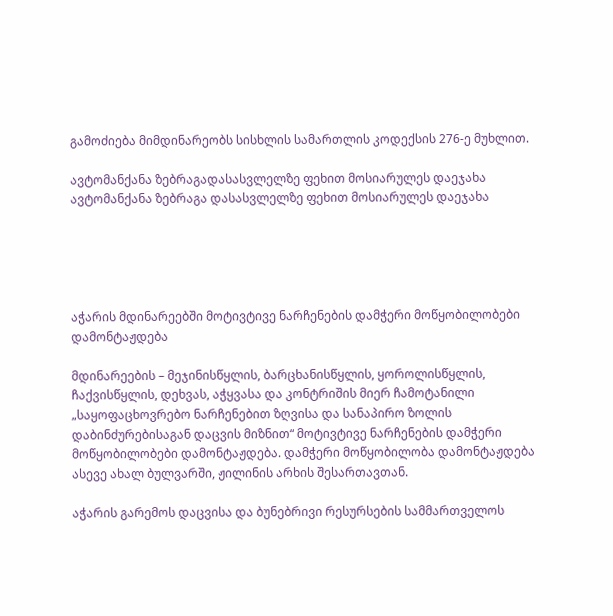გამოძიება მიმდინარეობს სისხლის სამართლის კოდექსის 276-ე მუხლით.

ავტომანქანა ზებრაგადასასვლელზე ფეხით მოსიარულეს დაეჯახა
ავტომანქანა ზებრაგა დასასვლელზე ფეხით მოსიარულეს დაეჯახა





აჭარის მდინარეებში მოტივტივე ნარჩენების დამჭერი მოწყობილობები დამონტაჟდება

მდინარეების – მეჯინისწყლის, ბარცხანისწყლის, ყოროლისწყლის, ჩაქვისწყლის, დეხვას, აჭყვასა და კონტრიშის მიერ ჩამოტანილი „საყოფაცხოვრებო ნარჩენებით ზღვისა და სანაპირო ზოლის დაბინძურებისაგან დაცვის მიზნით“ მოტივტივე ნარჩენების დამჭერი მოწყობილობები დამონტაჟდება. დამჭერი მოწყობილობა დამონტაჟდება ასევე ახალ ბულვარში, ჟილინის არხის შესართავთან.

აჭარის გარემოს დაცვისა და ბუნებრივი რესურსების სამმართველოს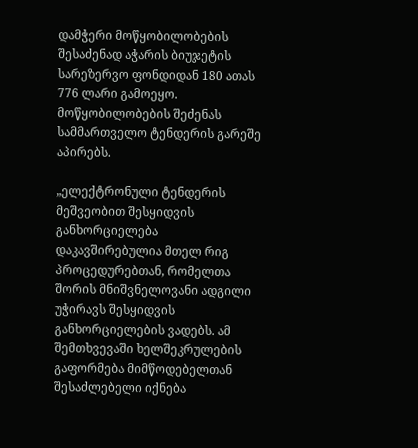დამჭერი მოწყობილობების შესაძენად აჭარის ბიუჯეტის სარეზერვო ფონდიდან 180 ათას 776 ლარი გამოეყო. მოწყობილობების შეძენას სამმართველო ტენდერის გარეშე აპირებს.

„ელექტრონული ტენდერის მეშვეობით შესყიდვის განხორციელება დაკავშირებულია მთელ რიგ პროცედურებთან, რომელთა შორის მნიშვნელოვანი ადგილი უჭირავს შესყიდვის განხორციელების ვადებს. ამ შემთხვევაში ხელშეკრულების გაფორმება მიმწოდებელთან შესაძლებელი იქნება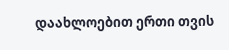დაახლოებით ერთი თვის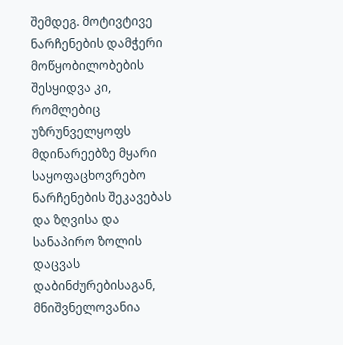შემდეგ. მოტივტივე ნარჩენების დამჭერი მოწყობილობების შესყიდვა კი, რომლებიც უზრუნველყოფს მდინარეებზე მყარი საყოფაცხოვრებო ნარჩენების შეკავებას და ზღვისა და სანაპირო ზოლის დაცვას დაბინძურებისაგან, მნიშვნელოვანია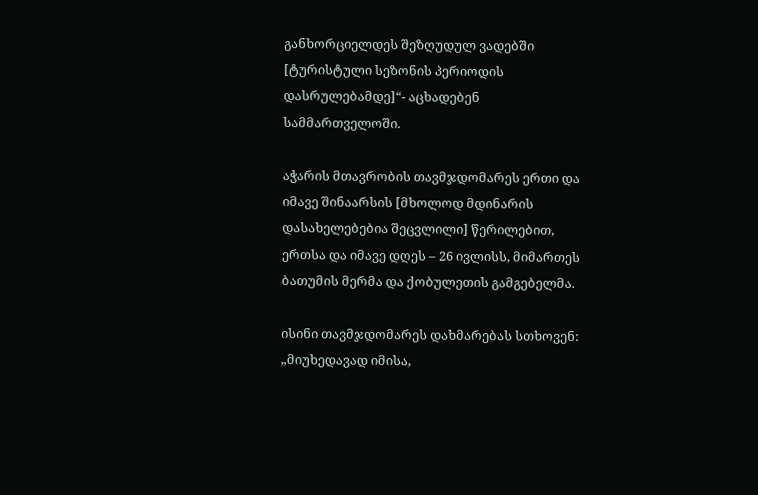განხორციელდეს შეზღუდულ ვადებში [ტურისტული სეზონის პერიოდის დასრულებამდე]“- აცხადებენ სამმართველოში.

აჭარის მთავრობის თავმჯდომარეს ერთი და იმავე შინაარსის [მხოლოდ მდინარის დასახელებებია შეცვლილი] წერილებით, ერთსა და იმავე დღეს – 26 ივლისს, მიმართეს ბათუმის მერმა და ქობულეთის გამგებელმა.

ისინი თავმჯდომარეს დახმარებას სთხოვენ: „მიუხედავად იმისა,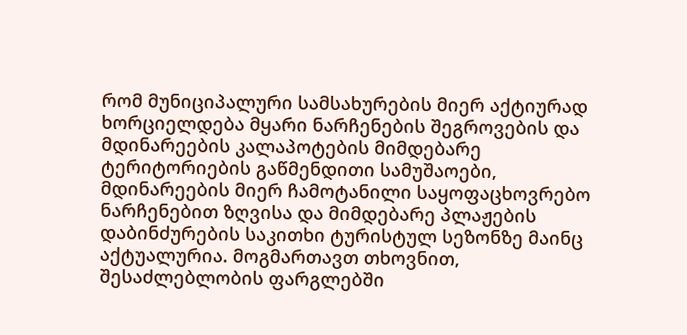რომ მუნიციპალური სამსახურების მიერ აქტიურად ხორციელდება მყარი ნარჩენების შეგროვების და მდინარეების კალაპოტების მიმდებარე ტერიტორიების გაწმენდითი სამუშაოები, მდინარეების მიერ ჩამოტანილი საყოფაცხოვრებო ნარჩენებით ზღვისა და მიმდებარე პლაჟების დაბინძურების საკითხი ტურისტულ სეზონზე მაინც აქტუალურია. მოგმართავთ თხოვნით, შესაძლებლობის ფარგლებში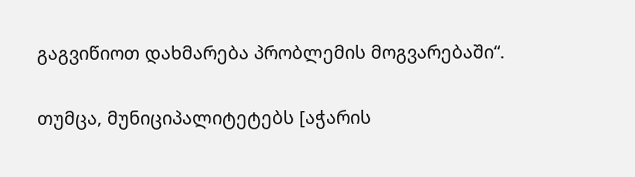გაგვიწიოთ დახმარება პრობლემის მოგვარებაში“.

თუმცა, მუნიციპალიტეტებს [აჭარის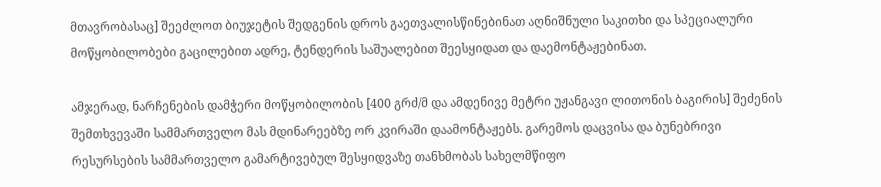მთავრობასაც] შეეძლოთ ბიუჯეტის შედგენის დროს გაეთვალისწინებინათ აღნიშნული საკითხი და სპეციალური მოწყობილობები გაცილებით ადრე, ტენდერის საშუალებით შეესყიდათ და დაემონტაჟებინათ.

ამჯერად, ნარჩენების დამჭერი მოწყობილობის [400 გრძ/მ და ამდენივე მეტრი უჟანგავი ლითონის ბაგირის] შეძენის შემთხვევაში სამმართველო მას მდინარეებზე ორ კვირაში დაამონტაჟებს. გარემოს დაცვისა და ბუნებრივი რესურსების სამმართველო გამარტივებულ შესყიდვაზე თანხმობას სახელმწიფო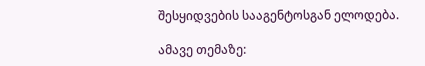შესყიდვების სააგენტოსგან ელოდება.

ამავე თემაზე: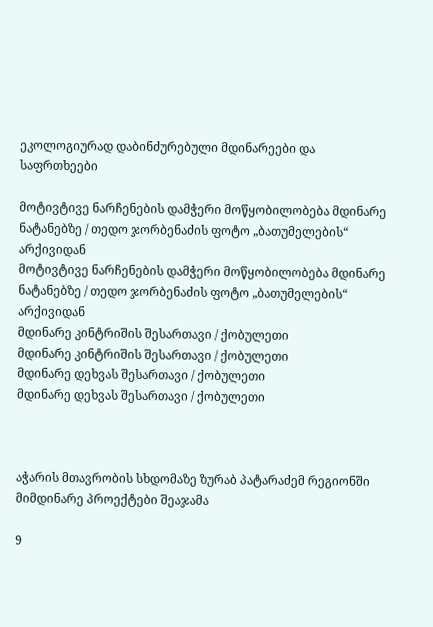ეკოლოგიურად დაბინძურებული მდინარეები და საფრთხეები

მოტივტივე ნარჩენების დამჭერი მოწყობილობება მდინარე ნატანებზე / თედო ჯორბენაძის ფოტო „ბათუმელების“ არქივიდან
მოტივტივე ნარჩენების დამჭერი მოწყობილობება მდინარე ნატანებზე / თედო ჯორბენაძის ფოტო „ბათუმელების“ არქივიდან
მდინარე კინტრიშის შესართავი / ქობულეთი
მდინარე კინტრიშის შესართავი / ქობულეთი
მდინარე დეხვას შესართავი / ქობულეთი
მდინარე დეხვას შესართავი / ქობულეთი



აჭარის მთავრობის სხდომაზე ზურაბ პატარაძემ რეგიონში მიმდინარე პროექტები შეაჯამა

9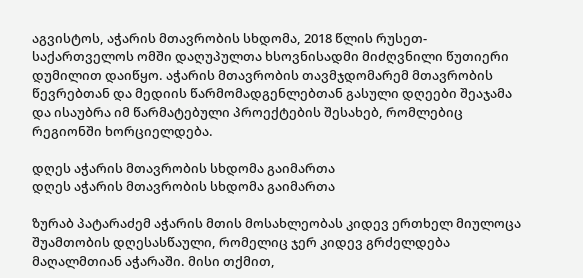აგვისტოს, აჭარის მთავრობის სხდომა, 2018 წლის რუსეთ-საქართველოს ომში დაღუპულთა ხსოვნისადმი მიძღვნილი წუთიერი დუმილით დაიწყო. აჭარის მთავრობის თავმჯდომარემ მთავრობის წევრებთან და მედიის წარმომადგენლებთან გასული დღეები შეაჯამა და ისაუბრა იმ წარმატებული პროექტების შესახებ, რომლებიც რეგიონში ხორციელდება.

დღეს აჭარის მთავრობის სხდომა გაიმართა
დღეს აჭარის მთავრობის სხდომა გაიმართა

ზურაბ პატარაძემ აჭარის მთის მოსახლეობას კიდევ ერთხელ მიულოცა შუამთობის დღესასწაული, რომელიც ჯერ კიდევ გრძელდება მაღალმთიან აჭარაში. მისი თქმით,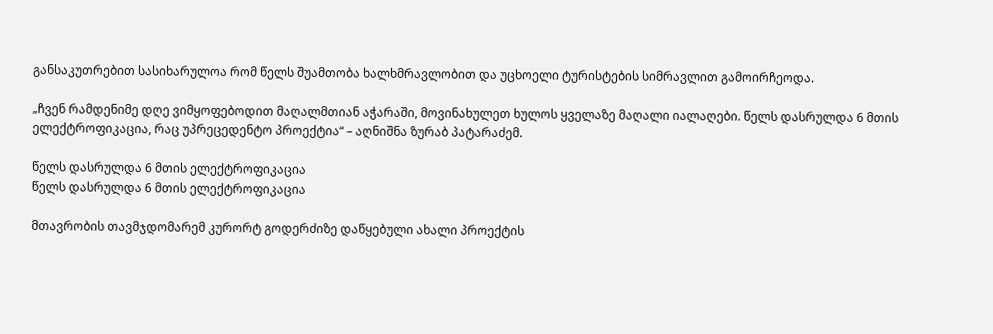განსაკუთრებით სასიხარულოა რომ წელს შუამთობა ხალხმრავლობით და უცხოელი ტურისტების სიმრავლით გამოირჩეოდა.

„ჩვენ რამდენიმე დღე ვიმყოფებოდით მაღალმთიან აჭარაში, მოვინახულეთ ხულოს ყველაზე მაღალი იალაღები. წელს დასრულდა 6 მთის ელექტროფიკაცია, რაც უპრეცედენტო პროექტია“ – აღნიშნა ზურაბ პატარაძემ.

წელს დასრულდა 6 მთის ელექტროფიკაცია
წელს დასრულდა 6 მთის ელექტროფიკაცია

მთავრობის თავმჯდომარემ კურორტ გოდერძიზე დაწყებული ახალი პროექტის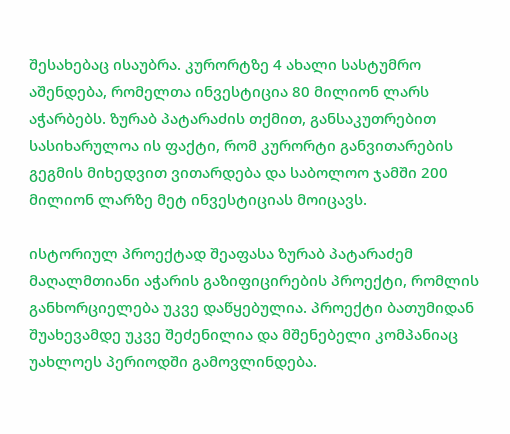შესახებაც ისაუბრა. კურორტზე 4 ახალი სასტუმრო აშენდება, რომელთა ინვესტიცია 80 მილიონ ლარს აჭარბებს. ზურაბ პატარაძის თქმით, განსაკუთრებით სასიხარულოა ის ფაქტი, რომ კურორტი განვითარების გეგმის მიხედვით ვითარდება და საბოლოო ჯამში 200 მილიონ ლარზე მეტ ინვესტიციას მოიცავს.

ისტორიულ პროექტად შეაფასა ზურაბ პატარაძემ მაღალმთიანი აჭარის გაზიფიცირების პროექტი, რომლის განხორციელება უკვე დაწყებულია. პროექტი ბათუმიდან შუახევამდე უკვე შეძენილია და მშენებელი კომპანიაც უახლოეს პერიოდში გამოვლინდება.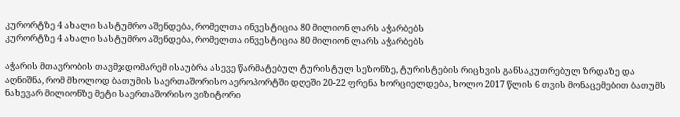კურორტზე 4 ახალი სასტუმრო აშენდება, რომელთა ინვესტიცია 80 მილიონ ლარს აჭარბებს
კურორტზე 4 ახალი სასტუმრო აშენდება, რომელთა ინვესტიცია 80 მილიონ ლარს აჭარბებს

აჭარის მთავრობის თავმჯდომარემ ისაუბრა ასევე წარმატებულ ტურისტულ სეზონზე, ტურისტების რიცხვის განსაკუთრებულ ზრდაზე და აღნიშნა, რომ მხოლოდ ბათუმის საერთაშორისო აეროპორტში დღეში 20-22 ფრენა ხორციელდება, ხოლო 2017 წლის 6 თვის მონაცემებით ბათუმს ნახევარ მილიონზე მეტი საერთაშორისო ვიზიტორი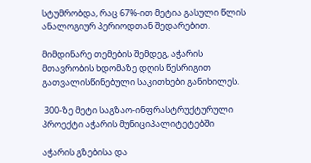სტუმრობდა, რაც 67%-ით მეტია გასული წლის ანალოგიურ პერიოდთან შედარებით.

მიმდინარე თემების შემდეგ, აჭარის მთავრობის ხდომაზე დღის წესრიგით გათვალისწინებული საკითხები განიხილეს.

 300-ზე მეტი საგზაო-ინფრასტრუქტურული პროექტი აჭარის მუნიციპალიტეტებში

აჭარის გზებისა და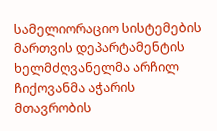სამელიორაციო სისტემების მართვის დეპარტამენტის ხელმძღვანელმა არჩილ ჩიქოვანმა აჭარის მთავრობის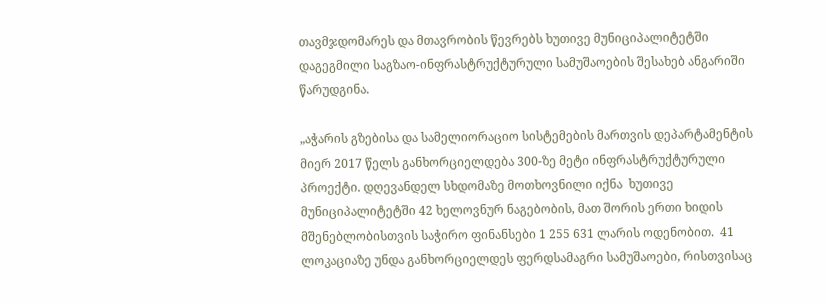თავმჯდომარეს და მთავრობის წევრებს ხუთივე მუნიციპალიტეტში დაგეგმილი საგზაო-ინფრასტრუქტურული სამუშაოების შესახებ ანგარიში წარუდგინა.

„აჭარის გზებისა და სამელიორაციო სისტემების მართვის დეპარტამენტის მიერ 2017 წელს განხორციელდება 300-ზე მეტი ინფრასტრუქტურული პროექტი. დღევანდელ სხდომაზე მოთხოვნილი იქნა  ხუთივე მუნიციპალიტეტში 42 ხელოვნურ ნაგებობის, მათ შორის ერთი ხიდის მშენებლობისთვის საჭირო ფინანსები 1 255 631 ლარის ოდენობით.  41 ლოკაციაზე უნდა განხორციელდეს ფერდსამაგრი სამუშაოები, რისთვისაც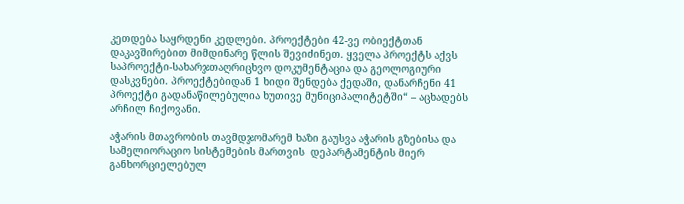კეთდება საყრდენი კედლები. პროექტები 42-ვე ობიექტთან დაკავშირებით მიმდინარე წლის შევიძინეთ. ყველა პროექტს აქვს საპროექტი-სახარჯთაღრიცხვო დოკუმენტაცია და გეოლოგიური დასკვნები. პროექტებიდან 1 ხიდი შენდება ქედაში, დანარჩენი 41  პროექტი გადანაწილებულია ხუთივე მუნიციპალიტეტში“ – აცხადებს არჩილ ჩიქოვანი.

აჭარის მთავრობის თავმდჯომარემ ხაზი გაუსვა აჭარის გზებისა და სამელიორაციო სისტემების მართვის  დეპარტამენტის მიერ განხორციელებულ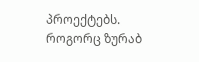პროექტებს. როგორც ზურაბ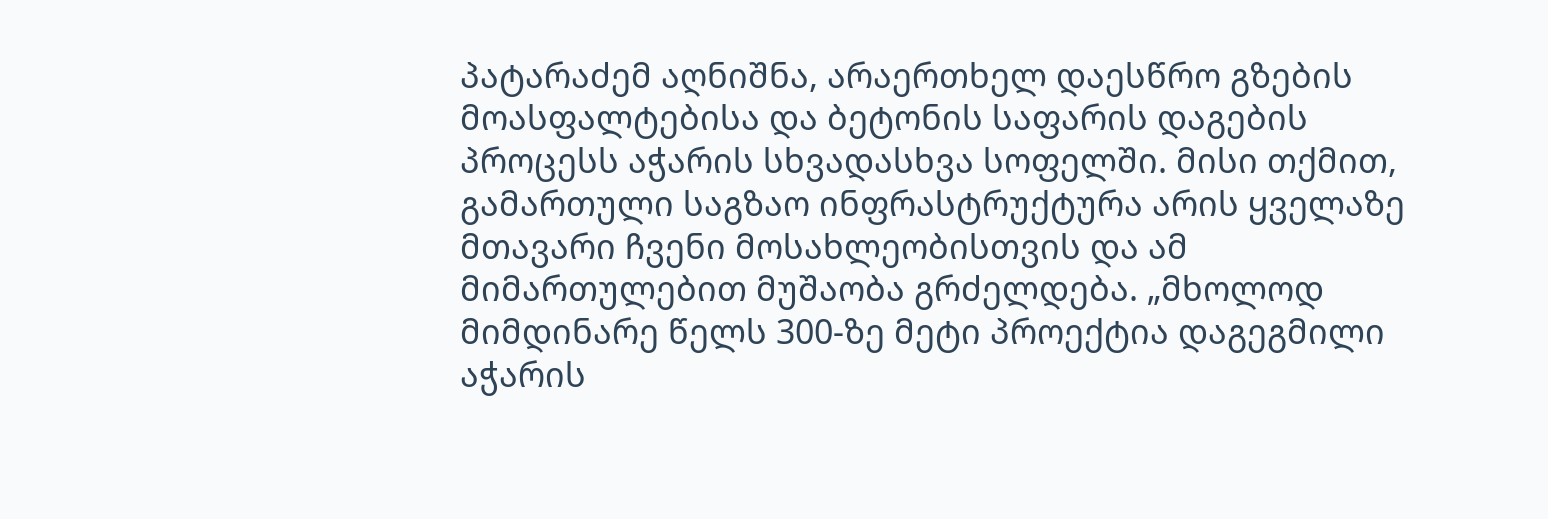პატარაძემ აღნიშნა, არაერთხელ დაესწრო გზების მოასფალტებისა და ბეტონის საფარის დაგების პროცესს აჭარის სხვადასხვა სოფელში. მისი თქმით, გამართული საგზაო ინფრასტრუქტურა არის ყველაზე მთავარი ჩვენი მოსახლეობისთვის და ამ მიმართულებით მუშაობა გრძელდება. „მხოლოდ მიმდინარე წელს 300-ზე მეტი პროექტია დაგეგმილი აჭარის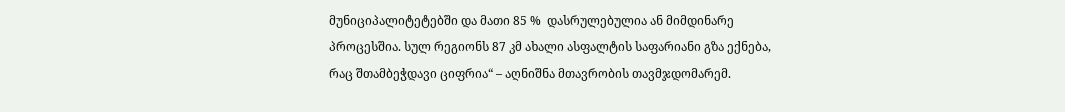მუნიციპალიტეტებში და მათი 85 %  დასრულებულია ან მიმდინარე პროცესშია. სულ რეგიონს 87 კმ ახალი ასფალტის საფარიანი გზა ექნება, რაც შთამბეჭდავი ციფრია“ – აღნიშნა მთავრობის თავმჯდომარემ.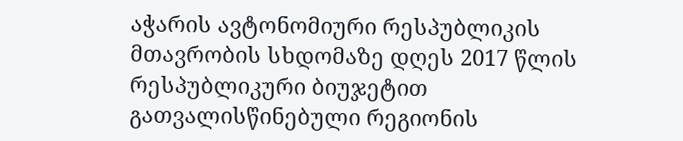აჭარის ავტონომიური რესპუბლიკის მთავრობის სხდომაზე დღეს 2017 წლის რესპუბლიკური ბიუჯეტით გათვალისწინებული რეგიონის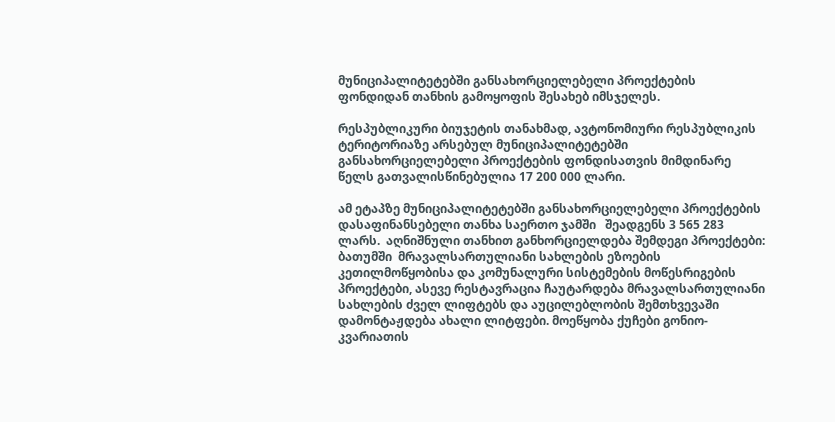მუნიციპალიტეტებში განსახორციელებელი პროექტების ფონდიდან თანხის გამოყოფის შესახებ იმსჯელეს.

რესპუბლიკური ბიუჯეტის თანახმად, ავტონომიური რესპუბლიკის ტერიტორიაზე არსებულ მუნიციპალიტეტებში განსახორციელებელი პროექტების ფონდისათვის მიმდინარე წელს გათვალისწინებულია 17 200 000 ლარი.

ამ ეტაპზე მუნიციპალიტეტებში განსახორციელებელი პროექტების დასაფინანსებელი თანხა საერთო ჯამში   შეადგენს 3 565 283 ლარს.  აღნიშნული თანხით განხორციელდება შემდეგი პროექტები: ბათუმში  მრავალსართულიანი სახლების ეზოების კეთილმოწყობისა და კომუნალური სისტემების მოწესრიგების პროექტები, ასევე რესტავრაცია ჩაუტარდება მრავალსართულიანი სახლების ძველ ლიფტებს და აუცილებლობის შემთხვევაში დამონტაჟდება ახალი ლიტფები. მოეწყობა ქუჩები გონიო-კვარიათის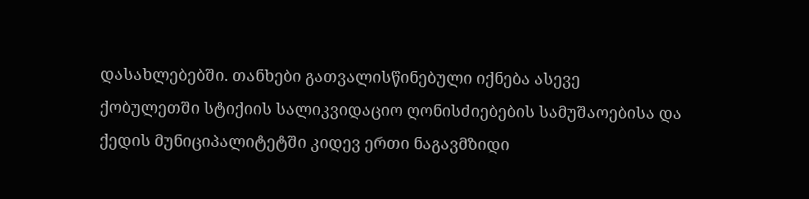დასახლებებში. თანხები გათვალისწინებული იქნება ასევე ქობულეთში სტიქიის სალიკვიდაციო ღონისძიებების სამუშაოებისა და ქედის მუნიციპალიტეტში კიდევ ერთი ნაგავმზიდი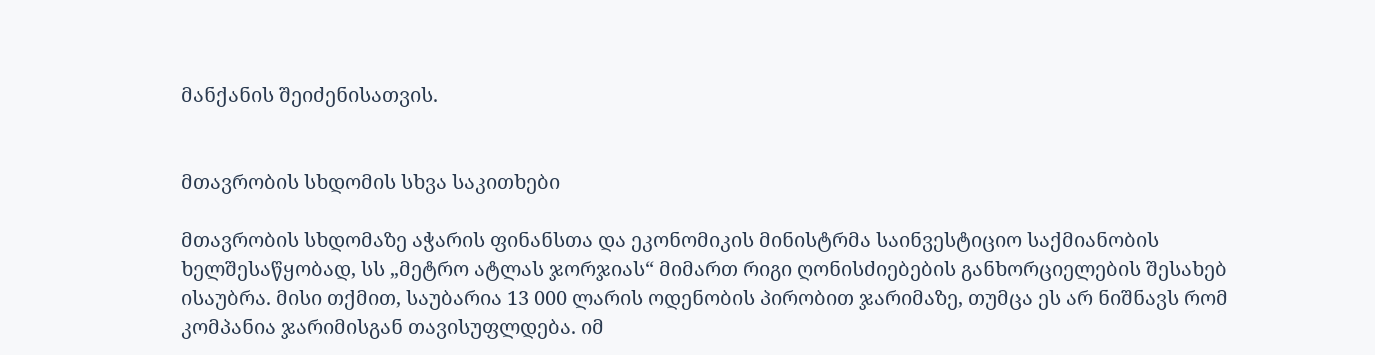მანქანის შეიძენისათვის.


მთავრობის სხდომის სხვა საკითხები

მთავრობის სხდომაზე აჭარის ფინანსთა და ეკონომიკის მინისტრმა საინვესტიციო საქმიანობის ხელშესაწყობად, სს „მეტრო ატლას ჯორჯიას“ მიმართ რიგი ღონისძიებების განხორციელების შესახებ ისაუბრა. მისი თქმით, საუბარია 13 000 ლარის ოდენობის პირობით ჯარიმაზე, თუმცა ეს არ ნიშნავს რომ კომპანია ჯარიმისგან თავისუფლდება. იმ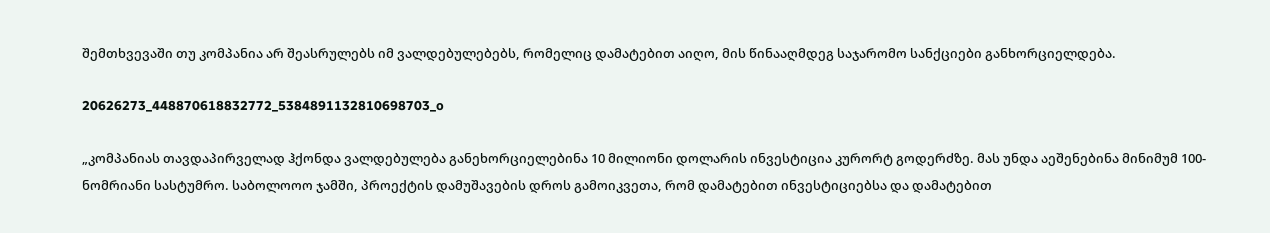შემთხვევაში თუ კომპანია არ შეასრულებს იმ ვალდებულებებს, რომელიც დამატებით აიღო, მის წინააღმდეგ საჯარომო სანქციები განხორციელდება.

20626273_448870618832772_5384891132810698703_o

„კომპანიას თავდაპირველად ჰქონდა ვალდებულება განეხორციელებინა 10 მილიონი დოლარის ინვესტიცია კურორტ გოდერძზე. მას უნდა აეშენებინა მინიმუმ 100-ნომრიანი სასტუმრო. საბოლოოო ჯამში, პროექტის დამუშავების დროს გამოიკვეთა, რომ დამატებით ინვესტიციებსა და დამატებით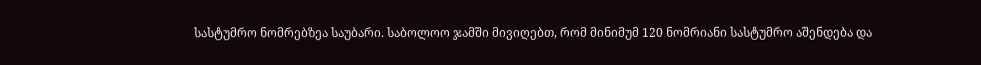სასტუმრო ნომრებზეა საუბარი. საბოლოო ჯამში მივიღებთ, რომ მინიმუმ 120 ნომრიანი სასტუმრო აშენდება და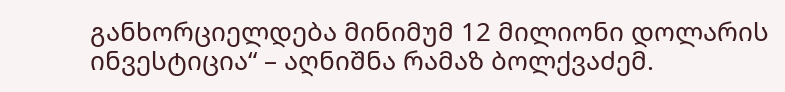განხორციელდება მინიმუმ 12 მილიონი დოლარის ინვესტიცია“ – აღნიშნა რამაზ ბოლქვაძემ.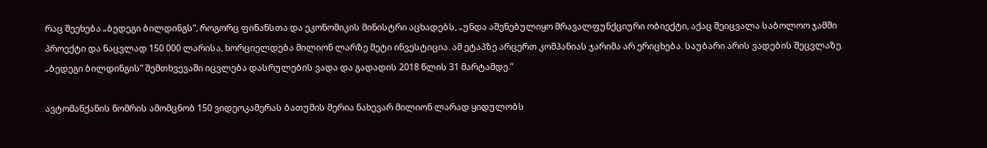რაც შეეხება „ბედეგი ბილდინგს“, როგორც ფინანსთა და ეკონომიკის მინისტრი აცხადებს, „უნდა აშენებულიყო მრავალფუნქციური ობიექტი, აქაც შეიცვალა საბოლოო ჯამში პროექტი და ნაცვლად 150 000 ლარისა, ხორციელდება მილიონ ლარზე მეტი ინვესტიცია. ამ ეტაპზე არცერთ კომპანიას ჯარიმა არ ერიცხება. საუბარი არის ვადების შეცვლაზე. „ბედეგი ბილდინგის“ შემთხვევაში იცვლება დასრულების ვადა და გადადის 2018 წლის 31 მარტამდე.“

ავტომანქანის ნომრის ამომცნობ 150 ვიდეოკამერას ბათუმის მერია ნახევარ მილიონ ლარად ყიდულობს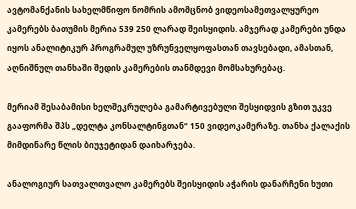ავტომანქანის სახელმწიფო ნომრის ამომცნობ ვიდეოსამეთვალყურეო კამერებს ბათუმის მერია 539 250 ლარად შეისყიდის. ამჯერად კამერები უნდა იყოს ანალიტიკურ პროგრამულ უზრუნველყოფასთან თავსებადი, ამასთან, აღნიშნულ თანხაში შედის კამერების თანმდევი მომსახურებაც.

მერიამ შესაბამისი ხელშეკრულება გამარტივებული შესყიდვის გზით უკვე გააფორმა შპს „დელტა კონსალტინგთან“ 150 ვიდეოკამერაზე. თანხა ქალაქის მიმდინარე წლის ბიუჯეტიდან დაიხარჯება.

ანალოგიურ სათვალთვალო კამერებს შეისყიდის აჭარის დანარჩენი ხუთი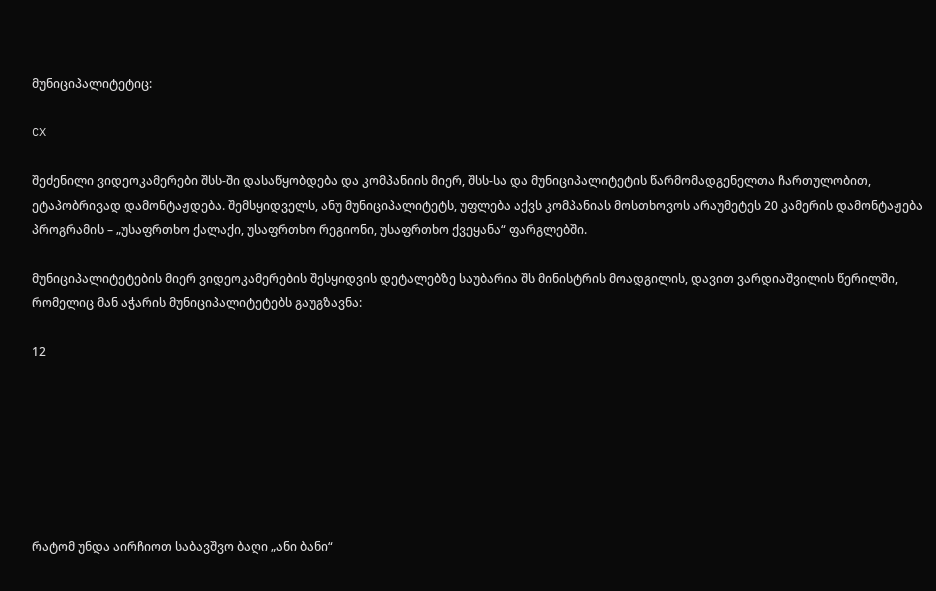მუნიციპალიტეტიც:

CX

შეძენილი ვიდეოკამერები შსს-ში დასაწყობდება და კომპანიის მიერ, შსს-სა და მუნიციპალიტეტის წარმომადგენელთა ჩართულობით, ეტაპობრივად დამონტაჟდება. შემსყიდველს, ანუ მუნიციპალიტეტს, უფლება აქვს კომპანიას მოსთხოვოს არაუმეტეს 20 კამერის დამონტაჟება პროგრამის – „უსაფრთხო ქალაქი, უსაფრთხო რეგიონი, უსაფრთხო ქვეყანა“ ფარგლებში.

მუნიციპალიტეტების მიერ ვიდეოკამერების შესყიდვის დეტალებზე საუბარია შს მინისტრის მოადგილის, დავით ვარდიაშვილის წერილში, რომელიც მან აჭარის მუნიციპალიტეტებს გაუგზავნა:

12







რატომ უნდა აირჩიოთ საბავშვო ბაღი „ანი ბანი“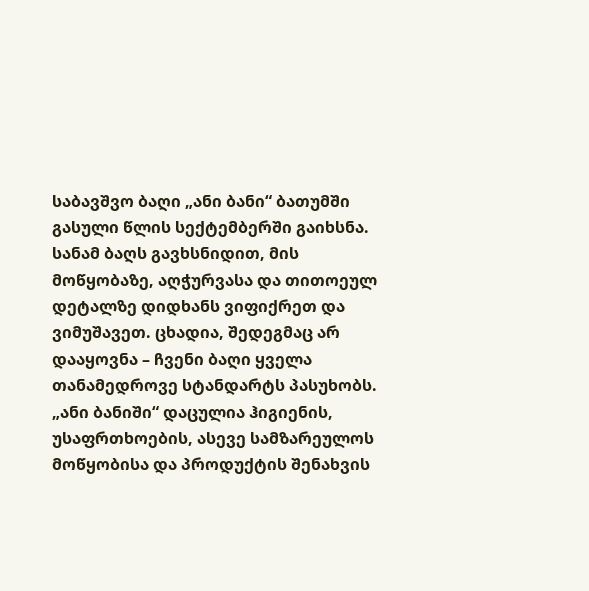საბავშვო ბაღი „ანი ბანი“ ბათუმში გასული წლის სექტემბერში გაიხსნა. სანამ ბაღს გავხსნიდით, მის მოწყობაზე, აღჭურვასა და თითოეულ დეტალზე დიდხანს ვიფიქრეთ და ვიმუშავეთ. ცხადია, შედეგმაც არ დააყოვნა – ჩვენი ბაღი ყველა თანამედროვე სტანდარტს პასუხობს. „ანი ბანიში“ დაცულია ჰიგიენის, უსაფრთხოების, ასევე სამზარეულოს მოწყობისა და პროდუქტის შენახვის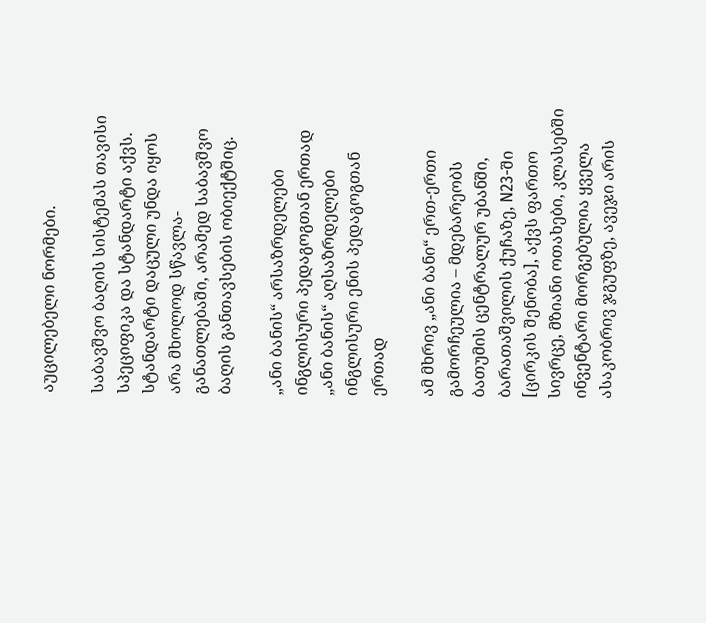აუცილებელი ნორმები.

საბავშვო ბაღის სისტემას თავისი სპეციფიკა და სტანდარტი აქვს.  სტანდარტი დაცული უნდა იყოს არა მხოლოდ სწავლა-განათლებაში, არამედ საბავშვო ბაღის განთავსების ობიექტშიც.

„ანი ბანის“ არსაზრდელები ინგლისური პედაგოგთან ერთად
„ანი ბანის“ აღსაზრდელები ინგლისური ენის პედაგოგთან ერთად

ამ მხრივ „ანი ბანი“ ერთ-ერთი გამორჩეულია – მდებარეობს ბათუმის ცენტრალურ უბანში, ბარათაშვილის ქუჩაზე, N23-ში [ცირკის შენობა], აქვს ფართო სივრცე, მზიანი ოთახები, კლასებში ინვენტარი მორგებულია ყველა ასაკობრივ ჯგუფზე, ავეჯი არის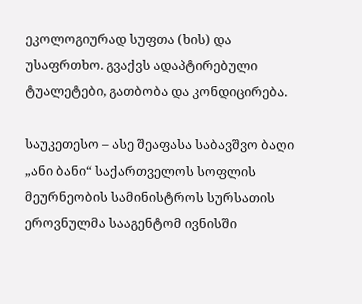ეკოლოგიურად სუფთა (ხის) და უსაფრთხო. გვაქვს ადაპტირებული ტუალეტები, გათბობა და კონდიცირება.

საუკეთესო – ასე შეაფასა საბავშვო ბაღი „ანი ბანი“ საქართველოს სოფლის მეურნეობის სამინისტროს სურსათის ეროვნულმა სააგენტომ ივნისში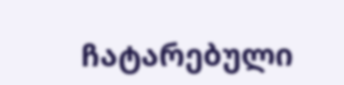ჩატარებული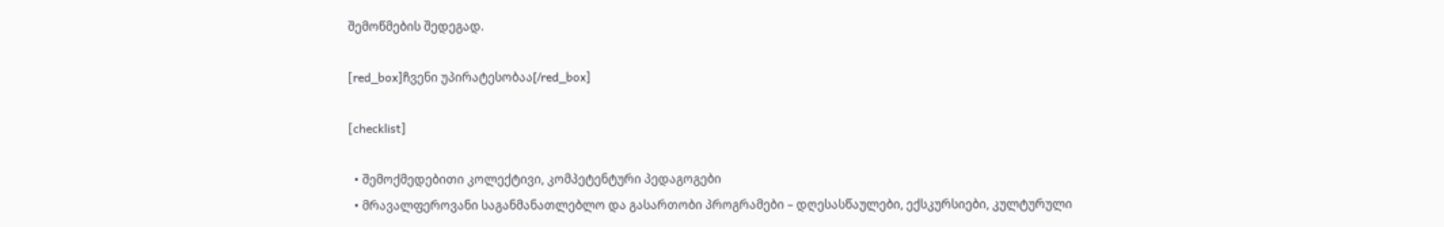შემოწმების შედეგად.

[red_box]ჩვენი უპირატესობაა[/red_box]

[checklist]

  • შემოქმედებითი კოლექტივი, კომპეტენტური პედაგოგები
  • მრავალფეროვანი საგანმანათლებლო და გასართობი პროგრამები – დღესასწაულები, ექსკურსიები, კულტურული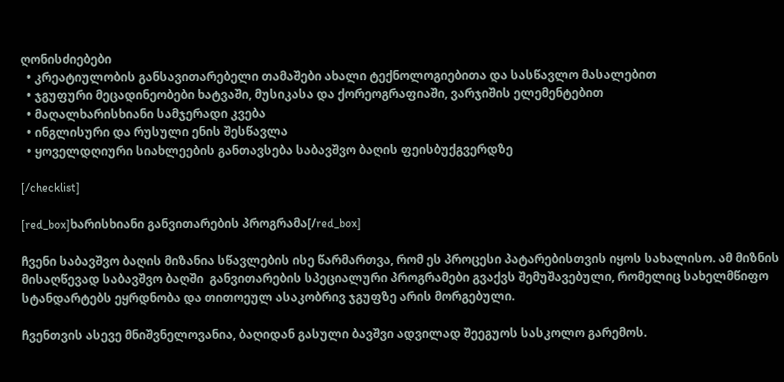ღონისძიებები
  • კრეატიულობის განსავითარებელი თამაშები ახალი ტექნოლოგიებითა და სასწავლო მასალებით
  • ჯგუფური მეცადინეობები ხატვაში, მუსიკასა და ქორეოგრაფიაში, ვარჯიშის ელემენტებით
  • მაღალხარისხიანი სამჯერადი კვება
  • ინგლისური და რუსული ენის შესწავლა
  • ყოველდღიური სიახლეების განთავსება საბავშვო ბაღის ფეისბუქგვერდზე

[/checklist]

[red_box]ხარისხიანი განვითარების პროგრამა[/red_box]

ჩვენი საბავშვო ბაღის მიზანია სწავლების ისე წარმართვა, რომ ეს პროცესი პატარებისთვის იყოს სახალისო. ამ მიზნის მისაღწევად საბავშვო ბაღში  განვითარების სპეციალური პროგრამები გვაქვს შემუშავებული, რომელიც სახელმწიფო სტანდარტებს ეყრდნობა და თითოეულ ასაკობრივ ჯგუფზე არის მორგებული.

ჩვენთვის ასევე მნიშვნელოვანია, ბაღიდან გასული ბავშვი ადვილად შეეგუოს სასკოლო გარემოს.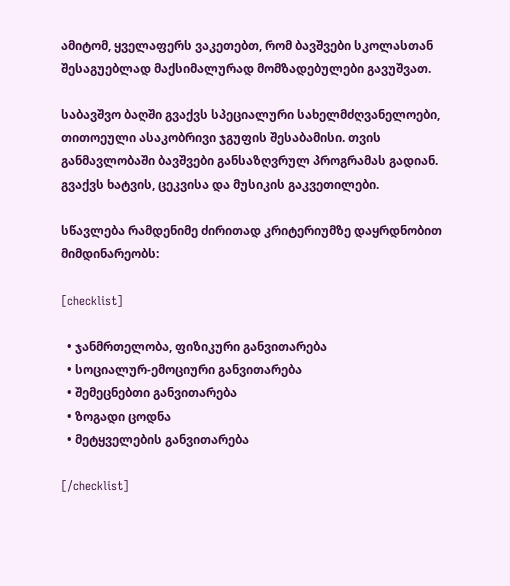ამიტომ, ყველაფერს ვაკეთებთ, რომ ბავშვები სკოლასთან შესაგუებლად მაქსიმალურად მომზადებულები გავუშვათ.

საბავშვო ბაღში გვაქვს სპეციალური სახელმძღვანელოები, თითოეული ასაკობრივი ჯგუფის შესაბამისი. თვის განმავლობაში ბავშვები განსაზღვრულ პროგრამას გადიან. გვაქვს ხატვის, ცეკვისა და მუსიკის გაკვეთილები.

სწავლება რამდენიმე ძირითად კრიტერიუმზე დაყრდნობით მიმდინარეობს:

[checklist]

  • ჯანმრთელობა, ფიზიკური განვითარება
  • სოციალურ-ემოციური განვითარება
  • შემეცნებთი განვითარება
  • ზოგადი ცოდნა
  • მეტყველების განვითარება

[/checklist]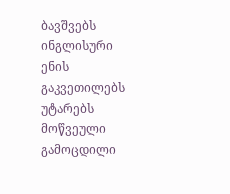ბავშვებს ინგლისური ენის გაკვეთილებს უტარებს მოწვეული გამოცდილი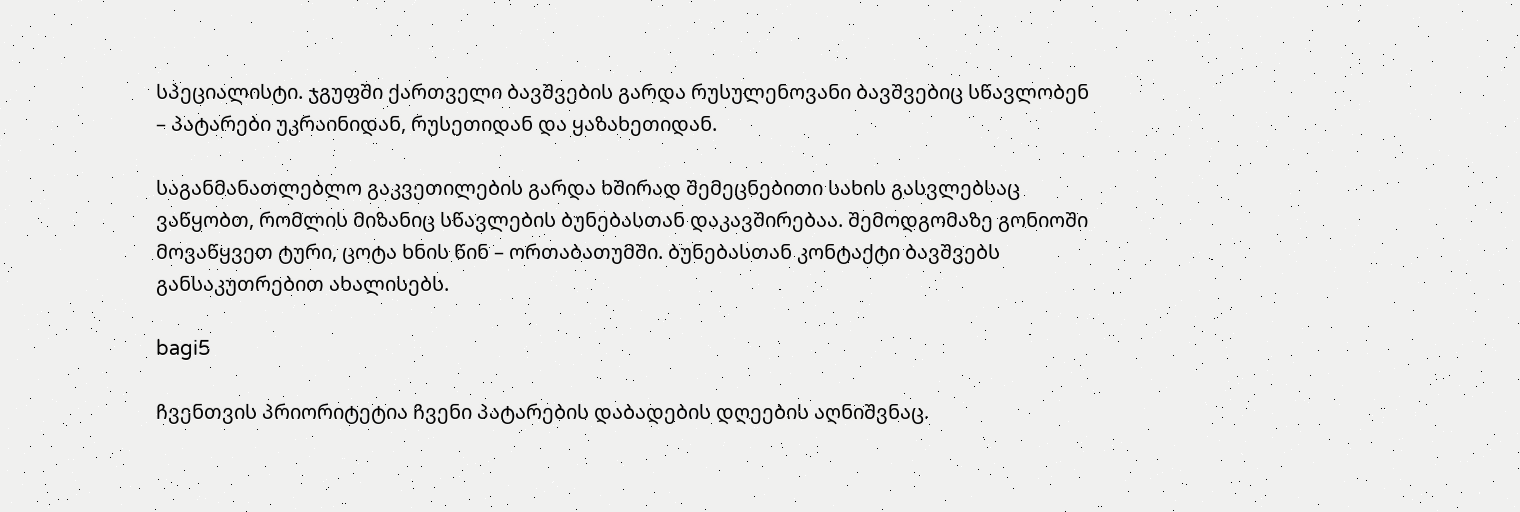სპეციალისტი. ჯგუფში ქართველი ბავშვების გარდა რუსულენოვანი ბავშვებიც სწავლობენ – პატარები უკრაინიდან, რუსეთიდან და ყაზახეთიდან.

საგანმანათლებლო გაკვეთილების გარდა ხშირად შემეცნებითი სახის გასვლებსაც ვაწყობთ, რომლის მიზანიც სწავლების ბუნებასთან დაკავშირებაა. შემოდგომაზე გონიოში მოვაწყვეთ ტური, ცოტა ხნის წინ – ორთაბათუმში. ბუნებასთან კონტაქტი ბავშვებს განსაკუთრებით ახალისებს.

bagi5

ჩვენთვის პრიორიტეტია ჩვენი პატარების დაბადების დღეების აღნიშვნაც.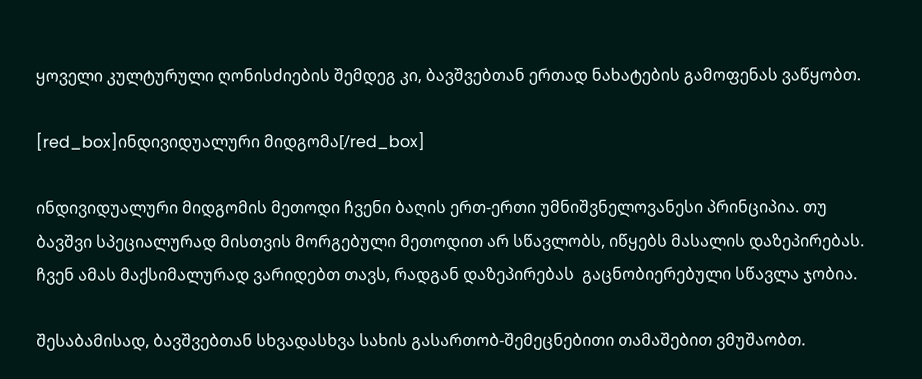ყოველი კულტურული ღონისძიების შემდეგ კი, ბავშვებთან ერთად ნახატების გამოფენას ვაწყობთ.

[red_box]ინდივიდუალური მიდგომა[/red_box]

ინდივიდუალური მიდგომის მეთოდი ჩვენი ბაღის ერთ-ერთი უმნიშვნელოვანესი პრინციპია. თუ ბავშვი სპეციალურად მისთვის მორგებული მეთოდით არ სწავლობს, იწყებს მასალის დაზეპირებას. ჩვენ ამას მაქსიმალურად ვარიდებთ თავს, რადგან დაზეპირებას  გაცნობიერებული სწავლა ჯობია.

შესაბამისად, ბავშვებთან სხვადასხვა სახის გასართობ-შემეცნებითი თამაშებით ვმუშაობთ.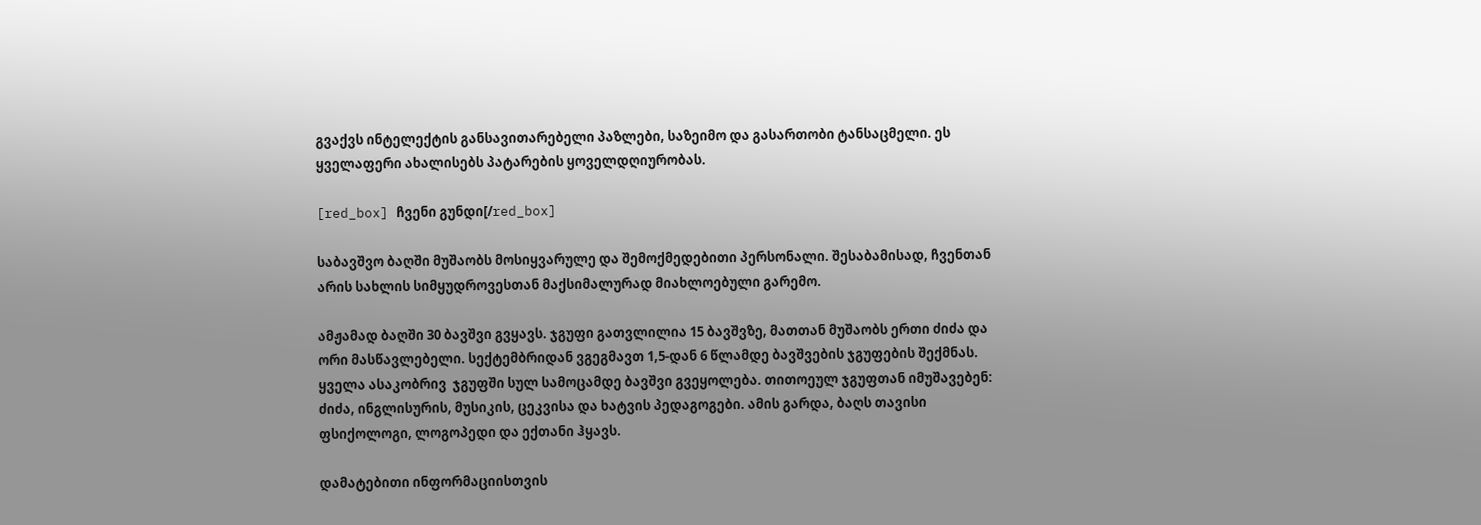გვაქვს ინტელექტის განსავითარებელი პაზლები, საზეიმო და გასართობი ტანსაცმელი. ეს ყველაფერი ახალისებს პატარების ყოველდღიურობას.

[red_box] ჩვენი გუნდი[/red_box]

საბავშვო ბაღში მუშაობს მოსიყვარულე და შემოქმედებითი პერსონალი. შესაბამისად, ჩვენთან არის სახლის სიმყუდროვესთან მაქსიმალურად მიახლოებული გარემო.

ამჟამად ბაღში 30 ბავშვი გვყავს. ჯგუფი გათვლილია 15 ბავშვზე, მათთან მუშაობს ერთი ძიძა და ორი მასწავლებელი. სექტემბრიდან ვგეგმავთ 1,5-დან 6 წლამდე ბავშვების ჯგუფების შექმნას. ყველა ასაკობრივ  ჯგუფში სულ სამოცამდე ბავშვი გვეყოლება. თითოეულ ჯგუფთან იმუშავებენ: ძიძა, ინგლისურის, მუსიკის, ცეკვისა და ხატვის პედაგოგები. ამის გარდა, ბაღს თავისი ფსიქოლოგი, ლოგოპედი და ექთანი ჰყავს.

დამატებითი ინფორმაციისთვის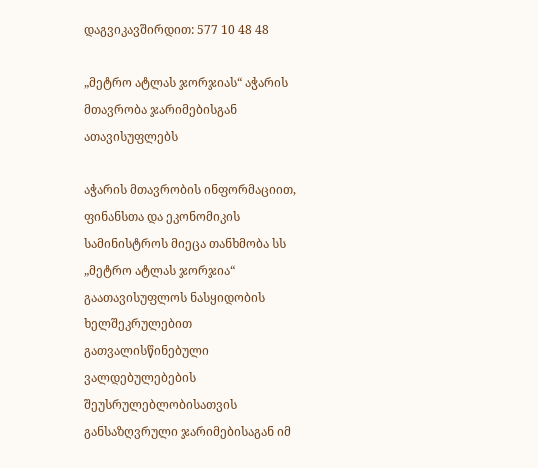დაგვიკავშირდით: 577 10 48 48

„მეტრო ატლას ჯორჯიას“ აჭარის მთავრობა ჯარიმებისგან ათავისუფლებს

აჭარის მთავრობის ინფორმაციით, ფინანსთა და ეკონომიკის სამინისტროს მიეცა თანხმობა სს „მეტრო ატლას ჯორჯია“ გაათავისუფლოს ნასყიდობის ხელშეკრულებით გათვალისწინებული ვალდებულებების შეუსრულებლობისათვის განსაზღვრული ჯარიმებისაგან იმ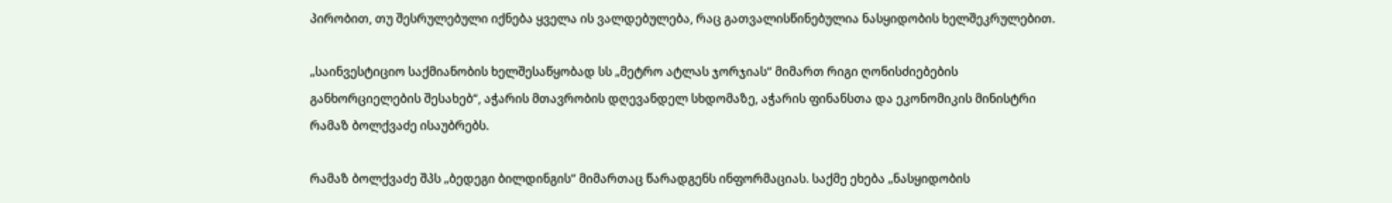პირობით, თუ შესრულებული იქნება ყველა ის ვალდებულება, რაც გათვალისწინებულია ნასყიდობის ხელშეკრულებით.

„საინვესტიციო საქმიანობის ხელშესაწყობად სს „მეტრო ატლას ჯორჯიას“ მიმართ რიგი ღონისძიებების განხორციელების შესახებ“, აჭარის მთავრობის დღევანდელ სხდომაზე, აჭარის ფინანსთა და ეკონომიკის მინისტრი რამაზ ბოლქვაძე ისაუბრებს.

რამაზ ბოლქვაძე შპს „ბედეგი ბილდინგის“ მიმართაც წარადგენს ინფორმაციას. საქმე ეხება „ნასყიდობის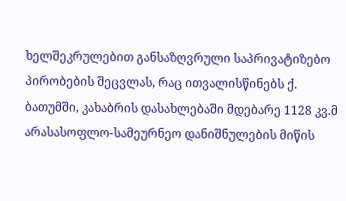ხელშეკრულებით განსაზღვრული საპრივატიზებო პირობების შეცვლას, რაც ითვალისწინებს ქ. ბათუმში, კახაბრის დასახლებაში მდებარე 1128 კვ.მ არასასოფლო-სამეურნეო დანიშნულების მიწის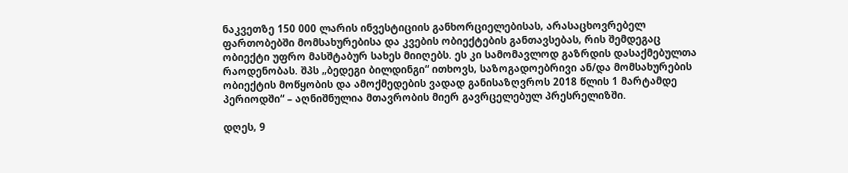ნაკვეთზე 150 000 ლარის ინვესტიციის განხორციელებისას, არასაცხოვრებელ ფართობებში მომსახურებისა და კვების ობიექტების განთავსებას, რის შემდეგაც ობიექტი უფრო მასშტაბურ სახეს მიიღებს. ეს კი სამომავლოდ გაზრდის დასაქმებულთა რაოდენობას. შპს „ბედეგი ბილდინგი“ ითხოვს, საზოგადოებრივი ან/და მომსახურების ობიექტის მოწყობის და ამოქმედების ვადად განისაზღვროს 2018 წლის 1 მარტამდე პერიოდში“ – აღნიშნულია მთავრობის მიერ გავრცელებულ პრესრელიზში.

დღეს, 9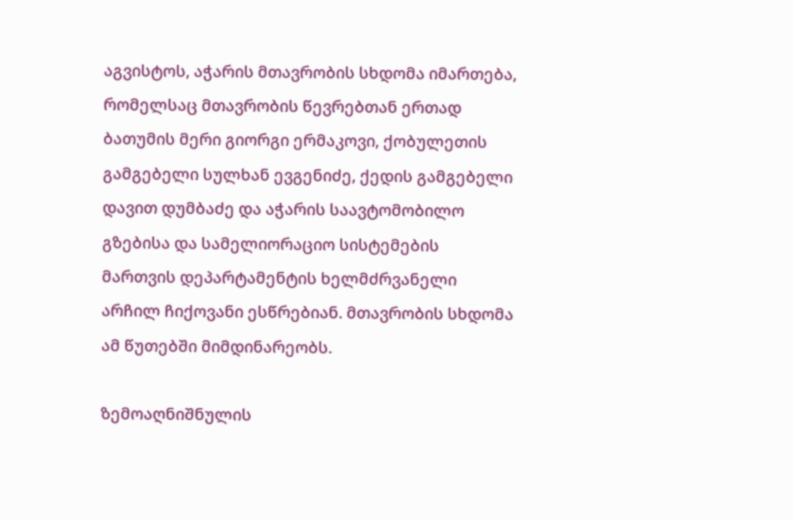აგვისტოს, აჭარის მთავრობის სხდომა იმართება, რომელსაც მთავრობის წევრებთან ერთად ბათუმის მერი გიორგი ერმაკოვი, ქობულეთის გამგებელი სულხან ევგენიძე, ქედის გამგებელი დავით დუმბაძე და აჭარის საავტომობილო გზებისა და სამელიორაციო სისტემების მართვის დეპარტამენტის ხელმძრვანელი არჩილ ჩიქოვანი ესწრებიან. მთავრობის სხდომა ამ წუთებში მიმდინარეობს.

ზემოაღნიშნულის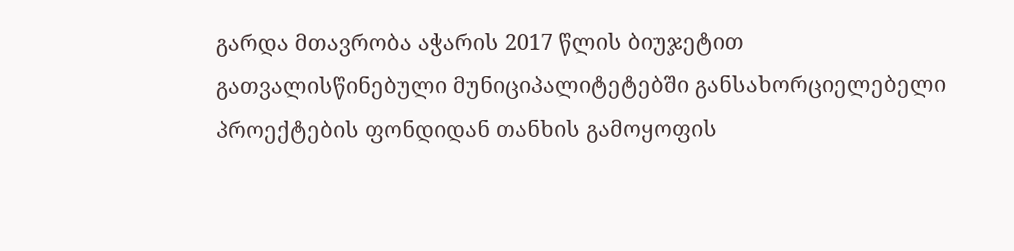გარდა მთავრობა აჭარის 2017 წლის ბიუჯეტით გათვალისწინებული მუნიციპალიტეტებში განსახორციელებელი პროექტების ფონდიდან თანხის გამოყოფის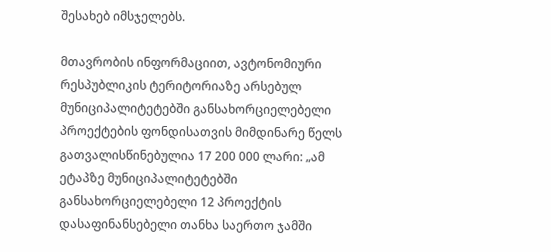შესახებ იმსჯელებს.

მთავრობის ინფორმაციით, ავტონომიური რესპუბლიკის ტერიტორიაზე არსებულ მუნიციპალიტეტებში განსახორციელებელი პროექტების ფონდისათვის მიმდინარე წელს გათვალისწინებულია 17 200 000 ლარი: „ამ ეტაპზე მუნიციპალიტეტებში განსახორციელებელი 12 პროექტის დასაფინანსებელი თანხა საერთო ჯამში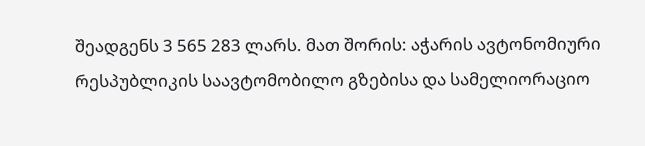შეადგენს 3 565 283 ლარს. მათ შორის: აჭარის ავტონომიური რესპუბლიკის საავტომობილო გზებისა და სამელიორაციო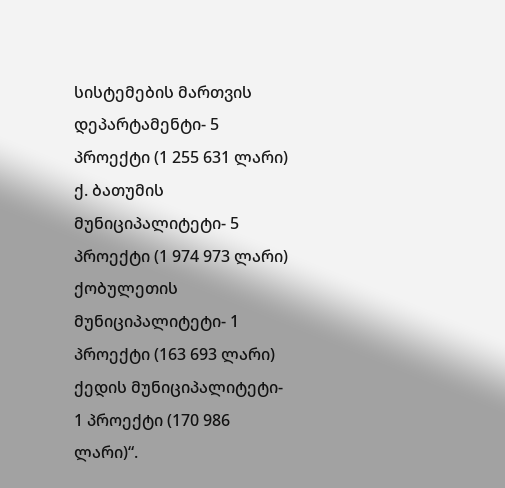სისტემების მართვის დეპარტამენტი- 5 პროექტი (1 255 631 ლარი) ქ. ბათუმის მუნიციპალიტეტი- 5 პროექტი (1 974 973 ლარი) ქობულეთის მუნიციპალიტეტი- 1 პროექტი (163 693 ლარი) ქედის მუნიციპალიტეტი- 1 პროექტი (170 986 ლარი)“.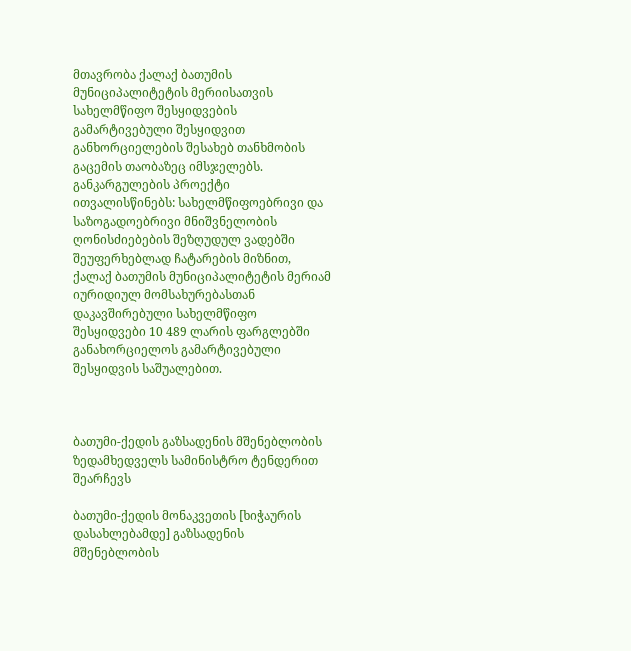მთავრობა ქალაქ ბათუმის მუნიციპალიტეტის მერიისათვის სახელმწიფო შესყიდვების გამარტივებული შესყიდვით განხორციელების შესახებ თანხმობის გაცემის თაობაზეც იმსჯელებს. განკარგულების პროექტი ითვალისწინებს: სახელმწიფოებრივი და საზოგადოებრივი მნიშვნელობის ღონისძიებების შეზღუდულ ვადებში შეუფერხებლად ჩატარების მიზნით, ქალაქ ბათუმის მუნიციპალიტეტის მერიამ იურიდიულ მომსახურებასთან დაკავშირებული სახელმწიფო შესყიდვები 10 489 ლარის ფარგლებში განახორციელოს გამარტივებული შესყიდვის საშუალებით.



ბათუმი-ქედის გაზსადენის მშენებლობის ზედამხედველს სამინისტრო ტენდერით შეარჩევს

ბათუმი-ქედის მონაკვეთის [ხიჭაურის დასახლებამდე] გაზსადენის მშენებლობის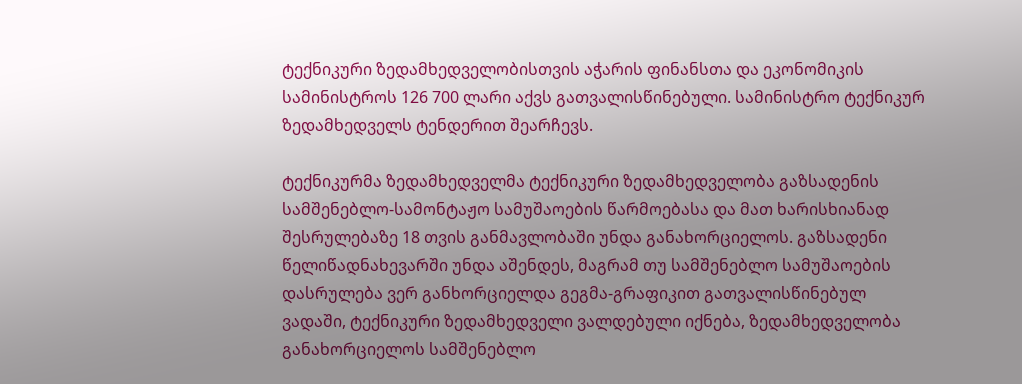ტექნიკური ზედამხედველობისთვის აჭარის ფინანსთა და ეკონომიკის სამინისტროს 126 700 ლარი აქვს გათვალისწინებული. სამინისტრო ტექნიკურ ზედამხედველს ტენდერით შეარჩევს.

ტექნიკურმა ზედამხედველმა ტექნიკური ზედამხედველობა გაზსადენის სამშენებლო-სამონტაჟო სამუშაოების წარმოებასა და მათ ხარისხიანად შესრულებაზე 18 თვის განმავლობაში უნდა განახორციელოს. გაზსადენი წელიწადნახევარში უნდა აშენდეს, მაგრამ თუ სამშენებლო სამუშაოების დასრულება ვერ განხორციელდა გეგმა-გრაფიკით გათვალისწინებულ ვადაში, ტექნიკური ზედამხედველი ვალდებული იქნება, ზედამხედველობა განახორციელოს სამშენებლო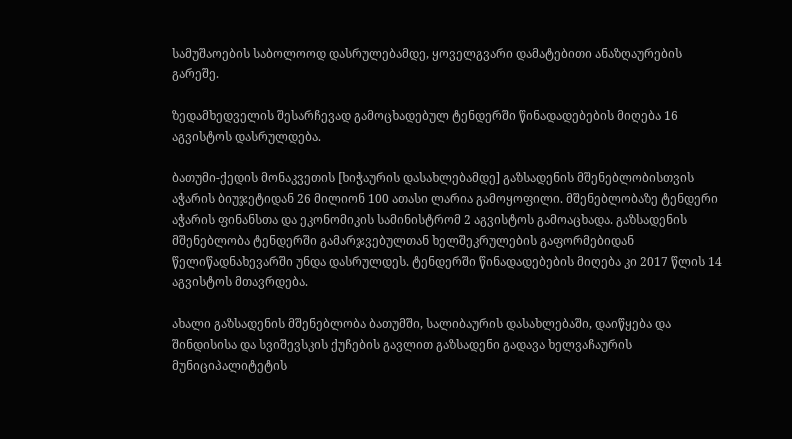სამუშაოების საბოლოოდ დასრულებამდე, ყოველგვარი დამატებითი ანაზღაურების გარეშე.

ზედამხედველის შესარჩევად გამოცხადებულ ტენდერში წინადადებების მიღება 16 აგვისტოს დასრულდება.

ბათუმი-ქედის მონაკვეთის [ხიჭაურის დასახლებამდე] გაზსადენის მშენებლობისთვის აჭარის ბიუჯეტიდან 26 მილიონ 100 ათასი ლარია გამოყოფილი. მშენებლობაზე ტენდერი აჭარის ფინანსთა და ეკონომიკის სამინისტრომ 2 აგვისტოს გამოაცხადა. გაზსადენის მშენებლობა ტენდერში გამარჯვებულთან ხელშეკრულების გაფორმებიდან წელიწადნახევარში უნდა დასრულდეს. ტენდერში წინადადებების მიღება კი 2017 წლის 14 აგვისტოს მთავრდება.

ახალი გაზსადენის მშენებლობა ბათუმში, სალიბაურის დასახლებაში, დაიწყება და შინდისისა და სვიშევსკის ქუჩების გავლით გაზსადენი გადავა ხელვაჩაურის მუნიციპალიტეტის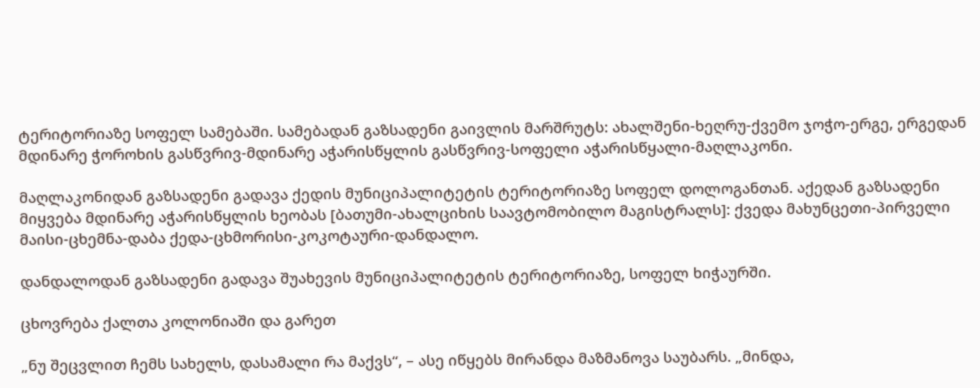ტერიტორიაზე სოფელ სამებაში. სამებადან გაზსადენი გაივლის მარშრუტს: ახალშენი-ხეღრუ-ქვემო ჯოჭო-ერგე, ერგედან მდინარე ჭოროხის გასწვრივ-მდინარე აჭარისწყლის გასწვრივ-სოფელი აჭარისწყალი-მაღლაკონი.

მაღლაკონიდან გაზსადენი გადავა ქედის მუნიციპალიტეტის ტერიტორიაზე სოფელ დოლოგანთან. აქედან გაზსადენი მიყვება მდინარე აჭარისწყლის ხეობას [ბათუმი-ახალციხის საავტომობილო მაგისტრალს]: ქვედა მახუნცეთი-პირველი მაისი-ცხემნა-დაბა ქედა-ცხმორისი-კოკოტაური-დანდალო.

დანდალოდან გაზსადენი გადავა შუახევის მუნიციპალიტეტის ტერიტორიაზე, სოფელ ხიჭაურში.

ცხოვრება ქალთა კოლონიაში და გარეთ

„ნუ შეცვლით ჩემს სახელს, დასამალი რა მაქვს“, – ასე იწყებს მირანდა მაზმანოვა საუბარს. „მინდა,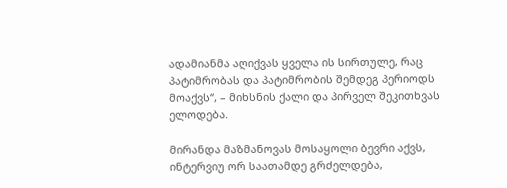ადამიანმა აღიქვას ყველა ის სირთულე, რაც პატიმრობას და პატიმრობის შემდეგ პერიოდს  მოაქვს“, – მიხსნის ქალი და პირველ შეკითხვას ელოდება.

მირანდა მაზმანოვას მოსაყოლი ბევრი აქვს, ინტერვიუ ორ საათამდე გრძელდება,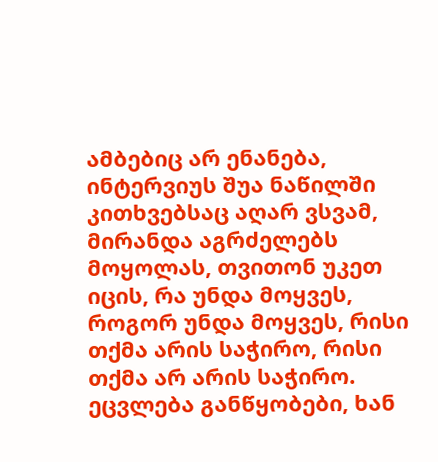ამბებიც არ ენანება, ინტერვიუს შუა ნაწილში კითხვებსაც აღარ ვსვამ, მირანდა აგრძელებს მოყოლას, თვითონ უკეთ იცის, რა უნდა მოყვეს, როგორ უნდა მოყვეს, რისი თქმა არის საჭირო, რისი თქმა არ არის საჭირო. ეცვლება განწყობები, ხან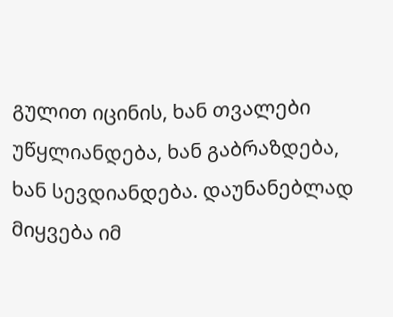გულით იცინის, ხან თვალები უწყლიანდება, ხან გაბრაზდება, ხან სევდიანდება. დაუნანებლად მიყვება იმ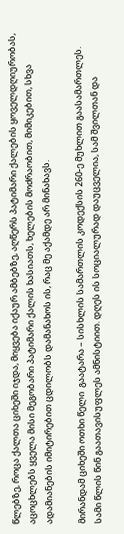წლებზე, როცა ქალთა ციხეში იჯდა, მიყვება იქაურ ამბებზე, აღწერს პატიმარი ქალების ყოველდღიურობას, აცოცხლებს ყველა მისი მეგობარი პატიმარი ქალის ხასიათს, ხელების მოძრაობით, მიმიკებით, სხვა ადამიანების იმიტირებით ცდილობს დამანახოს ის, რაც მე აქამდე არ მინახავს.

მირანდამ ციხეში ოთხი წელი  გაატარა – სისხლის სამართლის კოდექსის 260-ე მუხლით გაასამართლეს. სამი წლის წინ გაათავისუფლეს ამნისტიით. დღეს ის სოციალურად დაუცველია, სამ შვილთან და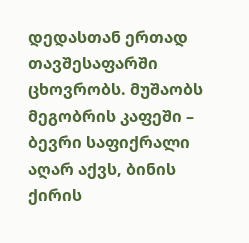დედასთან ერთად თავშესაფარში ცხოვრობს. მუშაობს მეგობრის კაფეში – ბევრი საფიქრალი აღარ აქვს, ბინის ქირის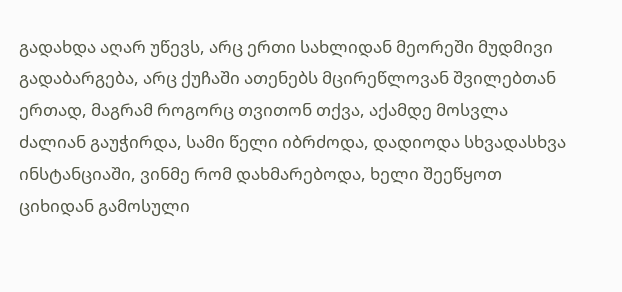გადახდა აღარ უწევს, არც ერთი სახლიდან მეორეში მუდმივი გადაბარგება, არც ქუჩაში ათენებს მცირეწლოვან შვილებთან ერთად, მაგრამ როგორც თვითონ თქვა, აქამდე მოსვლა ძალიან გაუჭირდა, სამი წელი იბრძოდა, დადიოდა სხვადასხვა ინსტანციაში, ვინმე რომ დახმარებოდა, ხელი შეეწყოთ ციხიდან გამოსული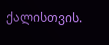ქალისთვის.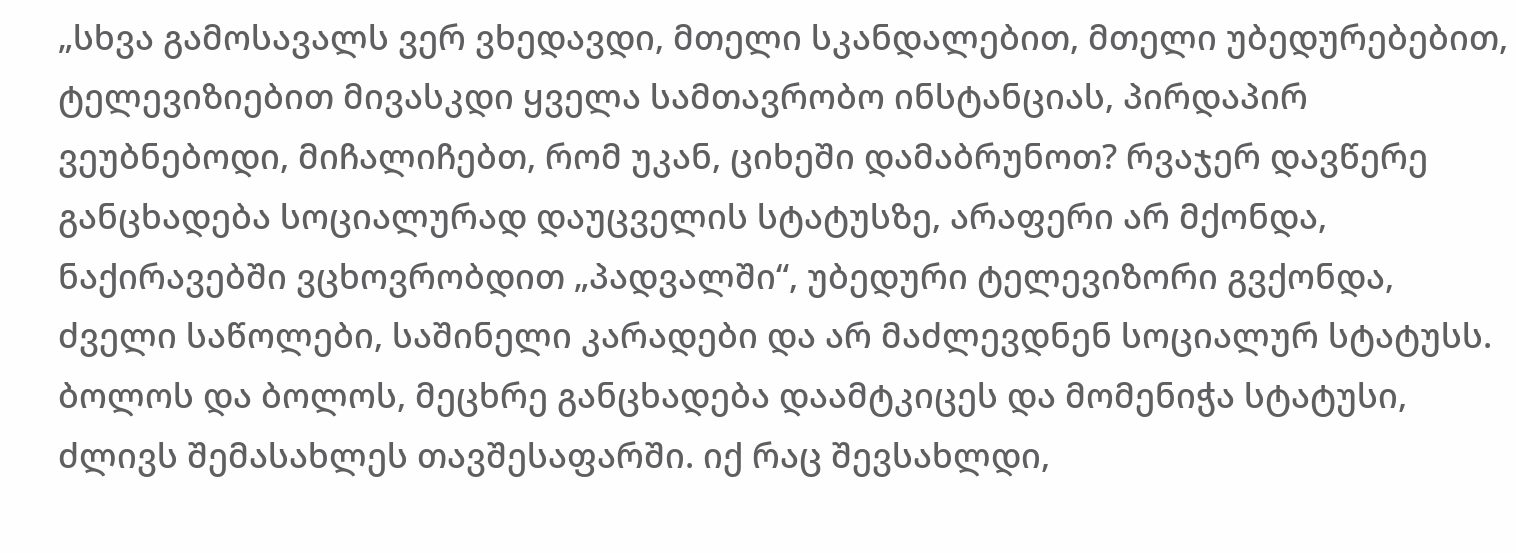„სხვა გამოსავალს ვერ ვხედავდი, მთელი სკანდალებით, მთელი უბედურებებით, ტელევიზიებით მივასკდი ყველა სამთავრობო ინსტანციას, პირდაპირ ვეუბნებოდი, მიჩალიჩებთ, რომ უკან, ციხეში დამაბრუნოთ? რვაჯერ დავწერე განცხადება სოციალურად დაუცველის სტატუსზე, არაფერი არ მქონდა, ნაქირავებში ვცხოვრობდით „პადვალში“, უბედური ტელევიზორი გვქონდა, ძველი საწოლები, საშინელი კარადები და არ მაძლევდნენ სოციალურ სტატუსს. ბოლოს და ბოლოს, მეცხრე განცხადება დაამტკიცეს და მომენიჭა სტატუსი, ძლივს შემასახლეს თავშესაფარში. იქ რაც შევსახლდი,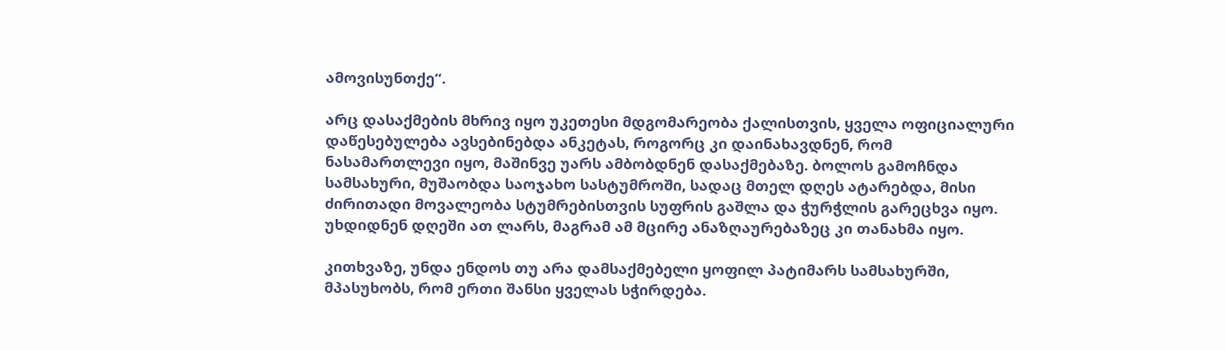ამოვისუნთქე“.

არც დასაქმების მხრივ იყო უკეთესი მდგომარეობა ქალისთვის, ყველა ოფიციალური დაწესებულება ავსებინებდა ანკეტას, როგორც კი დაინახავდნენ, რომ ნასამართლევი იყო, მაშინვე უარს ამბობდნენ დასაქმებაზე. ბოლოს გამოჩნდა სამსახური, მუშაობდა საოჯახო სასტუმროში, სადაც მთელ დღეს ატარებდა, მისი ძირითადი მოვალეობა სტუმრებისთვის სუფრის გაშლა და ჭურჭლის გარეცხვა იყო. უხდიდნენ დღეში ათ ლარს, მაგრამ ამ მცირე ანაზღაურებაზეც კი თანახმა იყო.

კითხვაზე, უნდა ენდოს თუ არა დამსაქმებელი ყოფილ პატიმარს სამსახურში, მპასუხობს, რომ ერთი შანსი ყველას სჭირდება.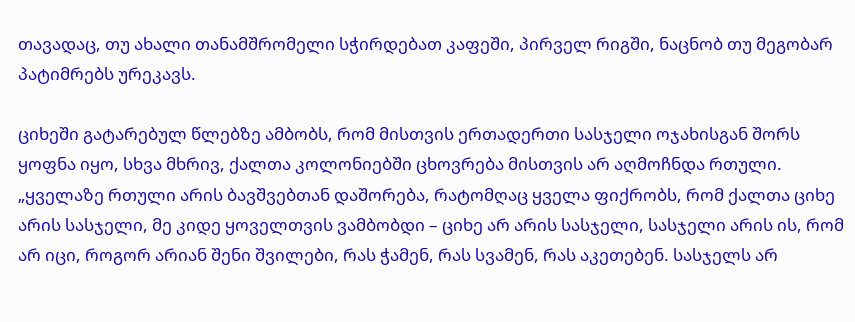თავადაც, თუ ახალი თანამშრომელი სჭირდებათ კაფეში, პირველ რიგში, ნაცნობ თუ მეგობარ პატიმრებს ურეკავს.

ციხეში გატარებულ წლებზე ამბობს, რომ მისთვის ერთადერთი სასჯელი ოჯახისგან შორს ყოფნა იყო, სხვა მხრივ, ქალთა კოლონიებში ცხოვრება მისთვის არ აღმოჩნდა რთული. „ყველაზე რთული არის ბავშვებთან დაშორება, რატომღაც ყველა ფიქრობს, რომ ქალთა ციხე არის სასჯელი, მე კიდე ყოველთვის ვამბობდი – ციხე არ არის სასჯელი, სასჯელი არის ის, რომ არ იცი, როგორ არიან შენი შვილები, რას ჭამენ, რას სვამენ, რას აკეთებენ. სასჯელს არ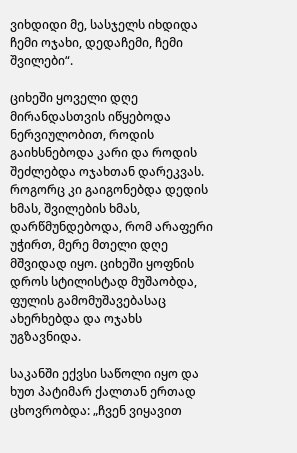ვიხდიდი მე, სასჯელს იხდიდა ჩემი ოჯახი, დედაჩემი, ჩემი შვილები“.

ციხეში ყოველი დღე მირანდასთვის იწყებოდა ნერვიულობით, როდის გაიხსნებოდა კარი და როდის შეძლებდა ოჯახთან დარეკვას. როგორც კი გაიგონებდა დედის ხმას, შვილების ხმას, დარწმუნდებოდა, რომ არაფერი უჭირთ, მერე მთელი დღე მშვიდად იყო. ციხეში ყოფნის დროს სტილისტად მუშაობდა, ფულის გამომუშავებასაც ახერხებდა და ოჯახს უგზავნიდა.

საკანში ექვსი საწოლი იყო და ხუთ პატიმარ ქალთან ერთად ცხოვრობდა: „ჩვენ ვიყავით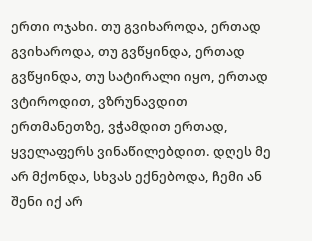ერთი ოჯახი. თუ გვიხაროდა, ერთად გვიხაროდა, თუ გვწყინდა, ერთად გვწყინდა, თუ სატირალი იყო, ერთად ვტიროდით, ვზრუნავდით ერთმანეთზე, ვჭამდით ერთად, ყველაფერს ვინაწილებდით. დღეს მე არ მქონდა, სხვას ექნებოდა, ჩემი ან შენი იქ არ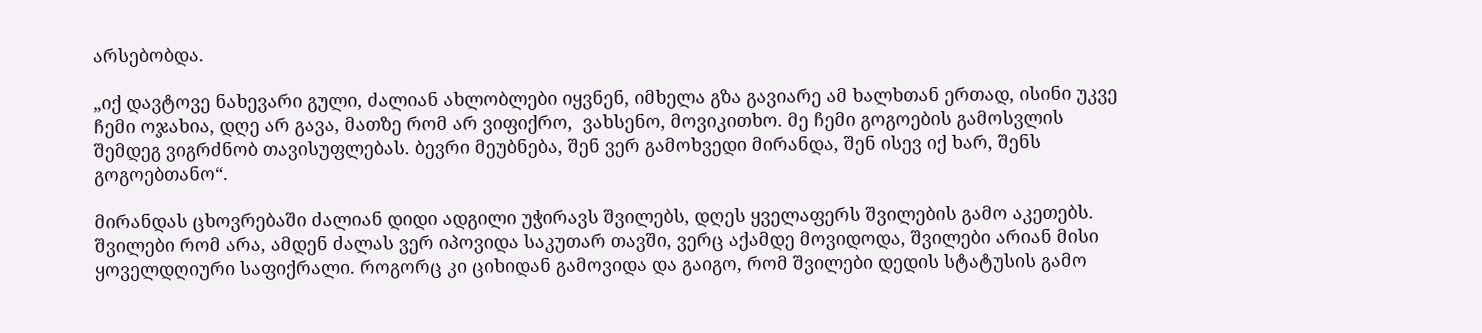არსებობდა.

„იქ დავტოვე ნახევარი გული, ძალიან ახლობლები იყვნენ, იმხელა გზა გავიარე ამ ხალხთან ერთად, ისინი უკვე ჩემი ოჯახია, დღე არ გავა, მათზე რომ არ ვიფიქრო,  ვახსენო, მოვიკითხო. მე ჩემი გოგოების გამოსვლის შემდეგ ვიგრძნობ თავისუფლებას. ბევრი მეუბნება, შენ ვერ გამოხვედი მირანდა, შენ ისევ იქ ხარ, შენს გოგოებთანო“.

მირანდას ცხოვრებაში ძალიან დიდი ადგილი უჭირავს შვილებს, დღეს ყველაფერს შვილების გამო აკეთებს. შვილები რომ არა, ამდენ ძალას ვერ იპოვიდა საკუთარ თავში, ვერც აქამდე მოვიდოდა, შვილები არიან მისი ყოველდღიური საფიქრალი. როგორც კი ციხიდან გამოვიდა და გაიგო, რომ შვილები დედის სტატუსის გამო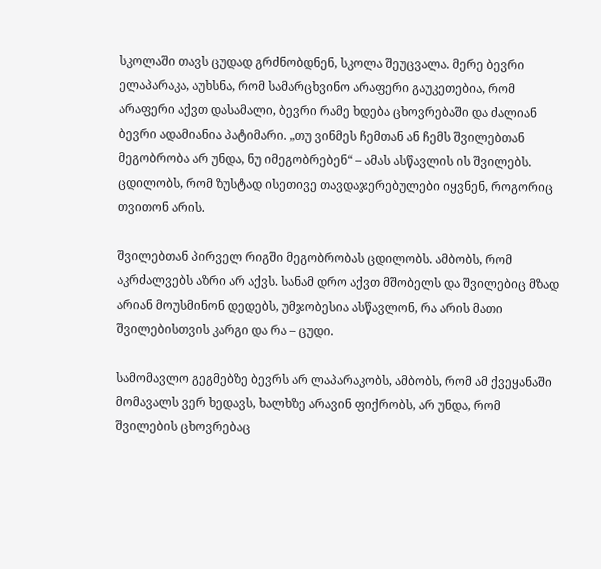სკოლაში თავს ცუდად გრძნობდნენ, სკოლა შეუცვალა. მერე ბევრი ელაპარაკა, აუხსნა, რომ სამარცხვინო არაფერი გაუკეთებია, რომ არაფერი აქვთ დასამალი, ბევრი რამე ხდება ცხოვრებაში და ძალიან ბევრი ადამიანია პატიმარი. „თუ ვინმეს ჩემთან ან ჩემს შვილებთან მეგობრობა არ უნდა, ნუ იმეგობრებენ“ – ამას ასწავლის ის შვილებს. ცდილობს, რომ ზუსტად ისეთივე თავდაჯერებულები იყვნენ, როგორიც თვითონ არის.

შვილებთან პირველ რიგში მეგობრობას ცდილობს. ამბობს, რომ აკრძალვებს აზრი არ აქვს. სანამ დრო აქვთ მშობელს და შვილებიც მზად არიან მოუსმინონ დედებს, უმჯობესია ასწავლონ, რა არის მათი შვილებისთვის კარგი და რა – ცუდი.

სამომავლო გეგმებზე ბევრს არ ლაპარაკობს, ამბობს, რომ ამ ქვეყანაში მომავალს ვერ ხედავს, ხალხზე არავინ ფიქრობს, არ უნდა, რომ შვილების ცხოვრებაც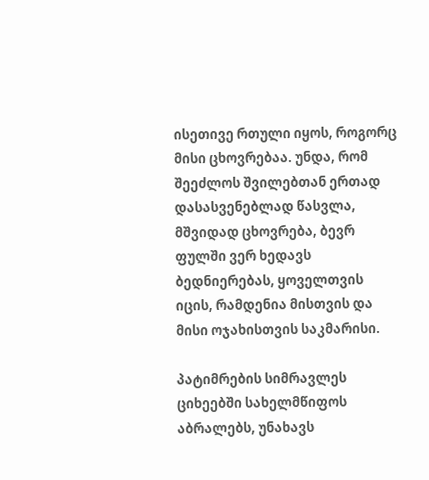ისეთივე რთული იყოს, როგორც მისი ცხოვრებაა. უნდა, რომ შეეძლოს შვილებთან ერთად დასასვენებლად წასვლა,  მშვიდად ცხოვრება, ბევრ ფულში ვერ ხედავს ბედნიერებას, ყოველთვის იცის, რამდენია მისთვის და მისი ოჯახისთვის საკმარისი.

პატიმრების სიმრავლეს ციხეებში სახელმწიფოს აბრალებს, უნახავს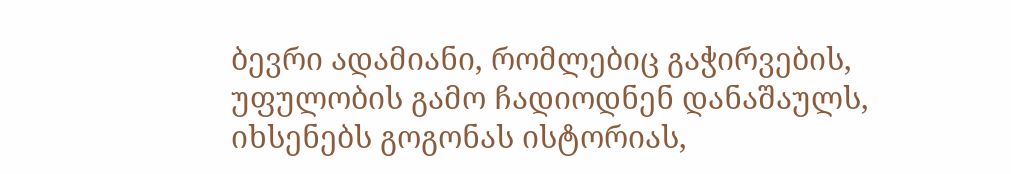ბევრი ადამიანი, რომლებიც გაჭირვების, უფულობის გამო ჩადიოდნენ დანაშაულს, იხსენებს გოგონას ისტორიას,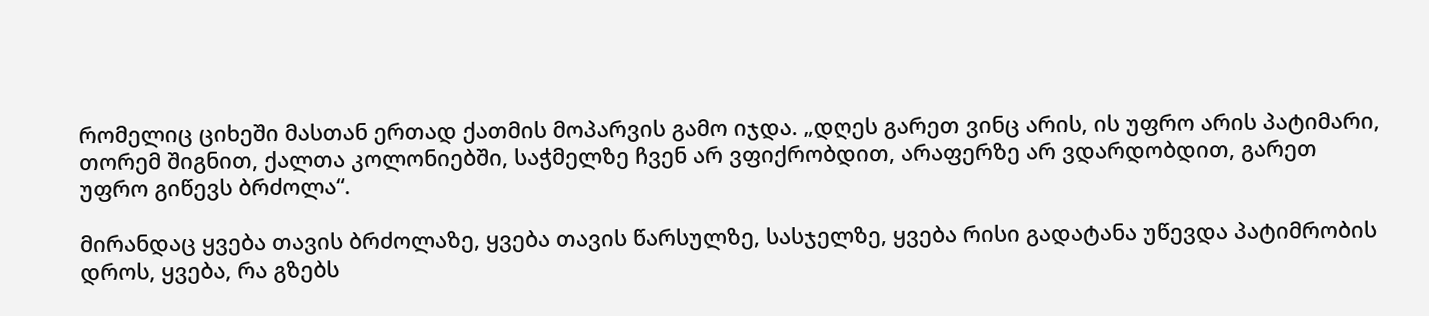რომელიც ციხეში მასთან ერთად ქათმის მოპარვის გამო იჯდა. „დღეს გარეთ ვინც არის, ის უფრო არის პატიმარი, თორემ შიგნით, ქალთა კოლონიებში, საჭმელზე ჩვენ არ ვფიქრობდით, არაფერზე არ ვდარდობდით, გარეთ უფრო გიწევს ბრძოლა“.

მირანდაც ყვება თავის ბრძოლაზე, ყვება თავის წარსულზე, სასჯელზე, ყვება რისი გადატანა უწევდა პატიმრობის დროს, ყვება, რა გზებს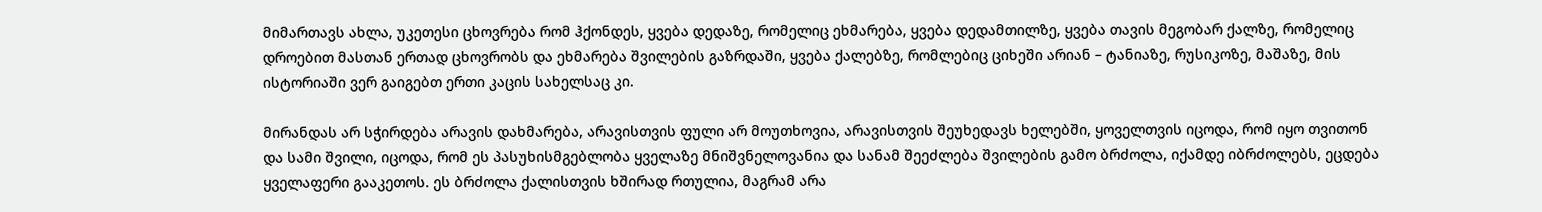მიმართავს ახლა, უკეთესი ცხოვრება რომ ჰქონდეს, ყვება დედაზე, რომელიც ეხმარება, ყვება დედამთილზე, ყვება თავის მეგობარ ქალზე, რომელიც დროებით მასთან ერთად ცხოვრობს და ეხმარება შვილების გაზრდაში, ყვება ქალებზე, რომლებიც ციხეში არიან – ტანიაზე, რუსიკოზე, მაშაზე, მის ისტორიაში ვერ გაიგებთ ერთი კაცის სახელსაც კი.

მირანდას არ სჭირდება არავის დახმარება, არავისთვის ფული არ მოუთხოვია, არავისთვის შეუხედავს ხელებში, ყოველთვის იცოდა, რომ იყო თვითონ და სამი შვილი, იცოდა, რომ ეს პასუხისმგებლობა ყველაზე მნიშვნელოვანია და სანამ შეეძლება შვილების გამო ბრძოლა, იქამდე იბრძოლებს, ეცდება ყველაფერი გააკეთოს. ეს ბრძოლა ქალისთვის ხშირად რთულია, მაგრამ არა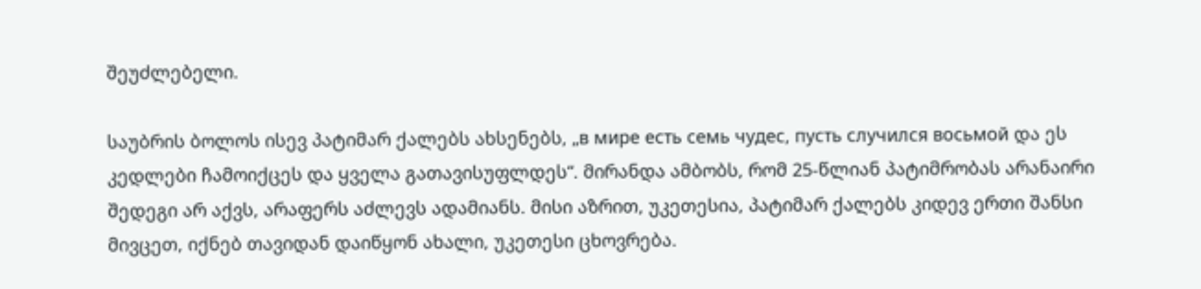შეუძლებელი.

საუბრის ბოლოს ისევ პატიმარ ქალებს ახსენებს, „в мире есть семь чудес, пусть случился восьмой და ეს კედლები ჩამოიქცეს და ყველა გათავისუფლდეს“. მირანდა ამბობს, რომ 25-წლიან პატიმრობას არანაირი შედეგი არ აქვს, არაფერს აძლევს ადამიანს. მისი აზრით, უკეთესია, პატიმარ ქალებს კიდევ ერთი შანსი მივცეთ, იქნებ თავიდან დაიწყონ ახალი, უკეთესი ცხოვრება.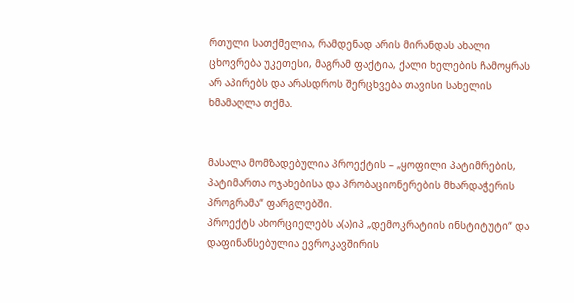რთული სათქმელია, რამდენად არის მირანდას ახალი ცხოვრება უკეთესი, მაგრამ ფაქტია, ქალი ხელების ჩამოყრას არ აპირებს და არასდროს შერცხვება თავისი სახელის ხმამაღლა თქმა.


მასალა მომზადებულია პროექტის – „ყოფილი პატიმრების, პატიმართა ოჯახებისა და პრობაციონერების მხარდაჭერის პროგრამა“ ფარგლებში.
პროექტს ახორციელებს ა(ა)იპ „დემოკრატიის ინსტიტუტი“ და დაფინანსებულია ევროკავშირის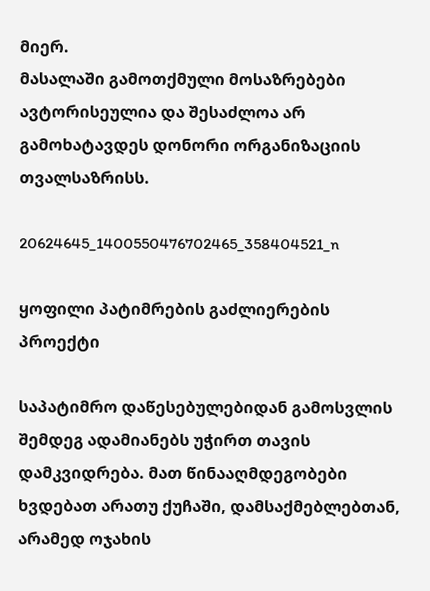მიერ.
მასალაში გამოთქმული მოსაზრებები ავტორისეულია და შესაძლოა არ გამოხატავდეს დონორი ორგანიზაციის თვალსაზრისს.

20624645_1400550476702465_358404521_n

ყოფილი პატიმრების გაძლიერების პროექტი

საპატიმრო დაწესებულებიდან გამოსვლის შემდეგ ადამიანებს უჭირთ თავის დამკვიდრება. მათ წინააღმდეგობები ხვდებათ არათუ ქუჩაში, დამსაქმებლებთან, არამედ ოჯახის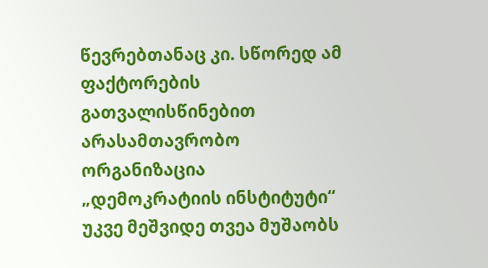წევრებთანაც კი. სწორედ ამ ფაქტორების გათვალისწინებით არასამთავრობო ორგანიზაცია „დემოკრატიის ინსტიტუტი“ უკვე მეშვიდე თვეა მუშაობს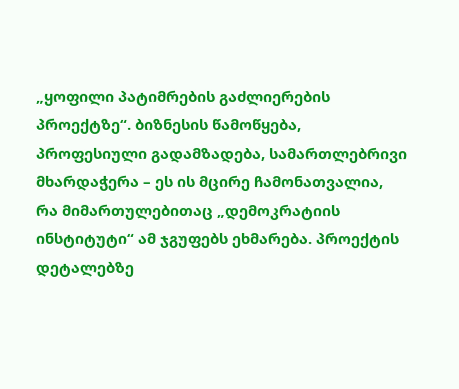„ყოფილი პატიმრების გაძლიერების პროექტზე“. ბიზნესის წამოწყება, პროფესიული გადამზადება, სამართლებრივი მხარდაჭერა – ეს ის მცირე ჩამონათვალია, რა მიმართულებითაც „დემოკრატიის ინსტიტუტი“ ამ ჯგუფებს ეხმარება. პროექტის დეტალებზე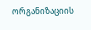ორგანიზაციის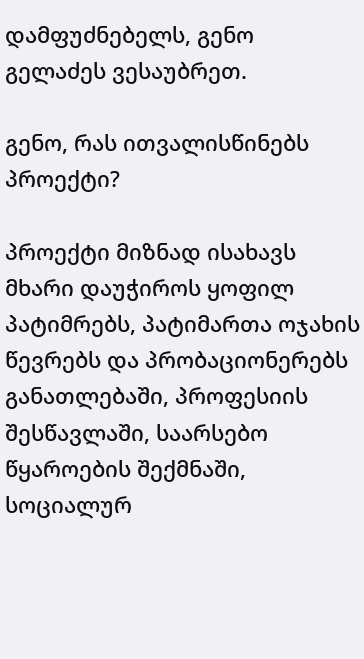დამფუძნებელს, გენო გელაძეს ვესაუბრეთ.

გენო, რას ითვალისწინებს პროექტი?

პროექტი მიზნად ისახავს მხარი დაუჭიროს ყოფილ პატიმრებს, პატიმართა ოჯახის წევრებს და პრობაციონერებს განათლებაში, პროფესიის შესწავლაში, საარსებო წყაროების შექმნაში, სოციალურ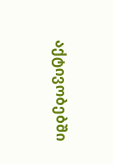აქტივობებში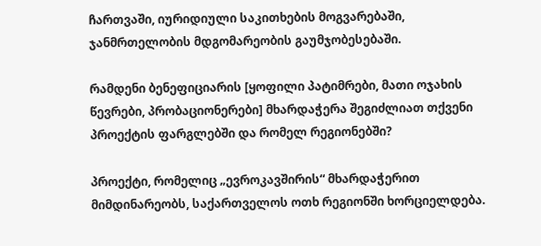ჩართვაში, იურიდიული საკითხების მოგვარებაში, ჯანმრთელობის მდგომარეობის გაუმჯობესებაში.

რამდენი ბენეფიციარის [ყოფილი პატიმრები, მათი ოჯახის წევრები, პრობაციონერები] მხარდაჭერა შეგიძლიათ თქვენი პროექტის ფარგლებში და რომელ რეგიონებში?

პროექტი, რომელიც „ევროკავშირის“ მხარდაჭერით მიმდინარეობს, საქართველოს ოთხ რეგიონში ხორციელდება.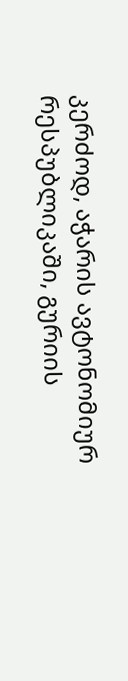კერძოდ, აჭარის ავტონომიურ რესპუბლიკაში, გურიის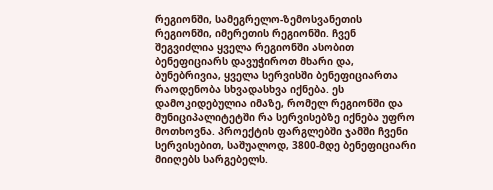რეგიონში, სამეგრელო-ზემოსვანეთის რეგიონში, იმერეთის რეგიონში. ჩვენ შეგვიძლია ყველა რეგიონში ასობით ბენეფიციარს დავუჭიროთ მხარი და, ბუნებრივია, ყველა სერვისში ბენეფიციართა რაოდენობა სხვადასხვა იქნება. ეს დამოკიდებულია იმაზე, რომელ რეგიონში და მუნიციპალიტეტში რა სერვისებზე იქნება უფრო მოთხოვნა. პროექტის ფარგლებში ჯამში ჩვენი სერვისებით, საშუალოდ, 3800-მდე ბენეფიციარი მიიღებს სარგებელს.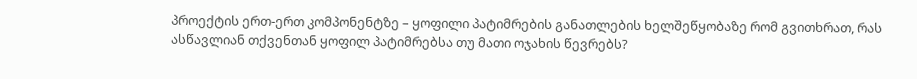პროექტის ერთ-ერთ კომპონენტზე – ყოფილი პატიმრების განათლების ხელშეწყობაზე რომ გვითხრათ, რას ასწავლიან თქვენთან ყოფილ პატიმრებსა თუ მათი ოჯახის წევრებს?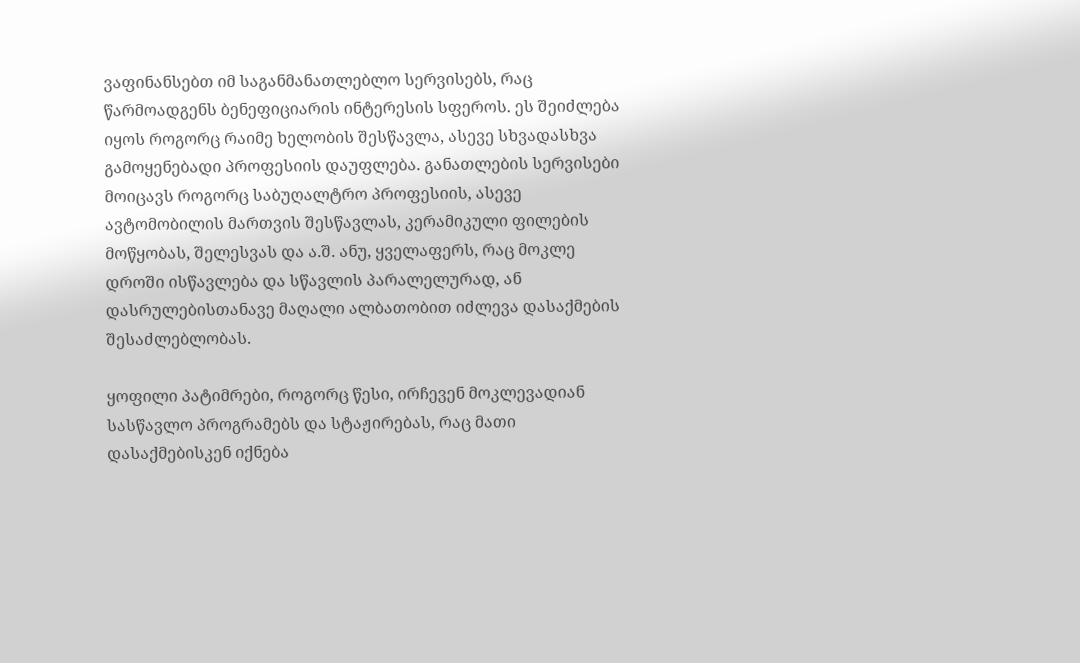ვაფინანსებთ იმ საგანმანათლებლო სერვისებს, რაც წარმოადგენს ბენეფიციარის ინტერესის სფეროს. ეს შეიძლება იყოს როგორც რაიმე ხელობის შესწავლა, ასევე სხვადასხვა გამოყენებადი პროფესიის დაუფლება. განათლების სერვისები მოიცავს როგორც საბუღალტრო პროფესიის, ასევე ავტომობილის მართვის შესწავლას, კერამიკული ფილების მოწყობას, შელესვას და ა.შ. ანუ, ყველაფერს, რაც მოკლე დროში ისწავლება და სწავლის პარალელურად, ან დასრულებისთანავე მაღალი ალბათობით იძლევა დასაქმების შესაძლებლობას.

ყოფილი პატიმრები, როგორც წესი, ირჩევენ მოკლევადიან სასწავლო პროგრამებს და სტაჟირებას, რაც მათი დასაქმებისკენ იქნება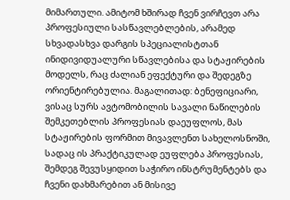მიმართული. ამიტომ ხშირად ჩვენ ვირჩევთ არა პროფესიული სასწავლებლების, არამედ სხვადასხვა დარგის სპეციალისტთან ინიდივიდუალური სწავლებისა და სტაჟირების მოდელს, რაც ძალიან ეფექტური და შედეგზე ორიენტირებულია. მაგალითად: ბენეფიციარი, ვისაც სურს ავტომობილის სავალი ნაწილების შემკეთებლის პროფესიას დაეუფლოს, მას სტაჟირების ფორმით მივავლენთ სახელოსნოში, სადაც ის პრაქტიკულად ეუფლება პროფესიას, შემდეგ შევუსყიდით საჭირო ინსტრუმენტებს და ჩვენი დახმარებით ან მისივე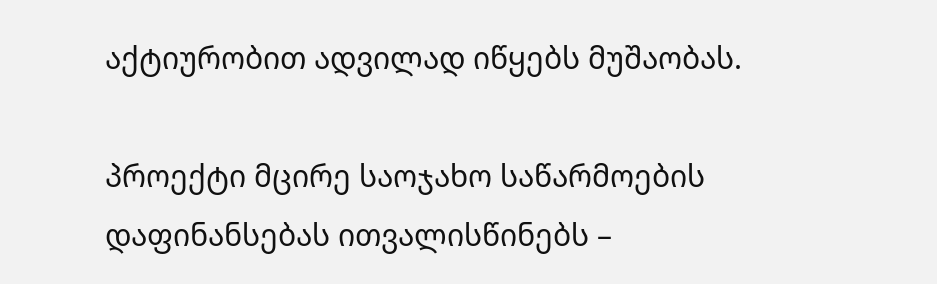აქტიურობით ადვილად იწყებს მუშაობას.

პროექტი მცირე საოჯახო საწარმოების დაფინანსებას ითვალისწინებს –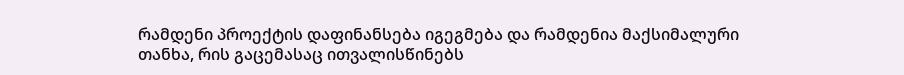რამდენი პროექტის დაფინანსება იგეგმება და რამდენია მაქსიმალური თანხა, რის გაცემასაც ითვალისწინებს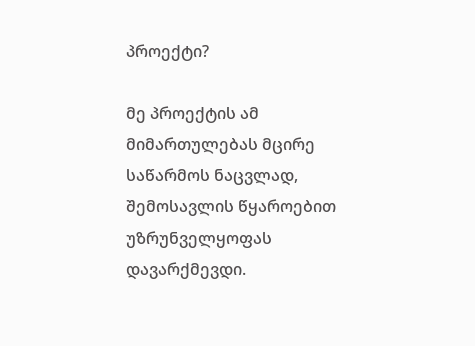პროექტი?

მე პროექტის ამ მიმართულებას მცირე საწარმოს ნაცვლად, შემოსავლის წყაროებით უზრუნველყოფას დავარქმევდი.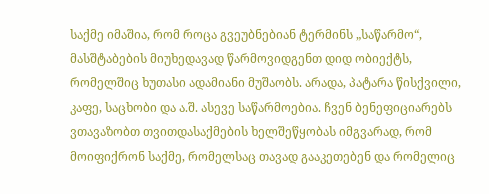საქმე იმაშია, რომ როცა გვეუბნებიან ტერმინს „საწარმო“, მასშტაბების მიუხედავად წარმოვიდგენთ დიდ ობიექტს, რომელშიც ხუთასი ადამიანი მუშაობს. არადა, პატარა წისქვილი, კაფე, საცხობი და ა.შ. ასევე საწარმოებია. ჩვენ ბენეფიციარებს ვთავაზობთ თვითდასაქმების ხელშეწყობას იმგვარად, რომ მოიფიქრონ საქმე, რომელსაც თავად გააკეთებენ და რომელიც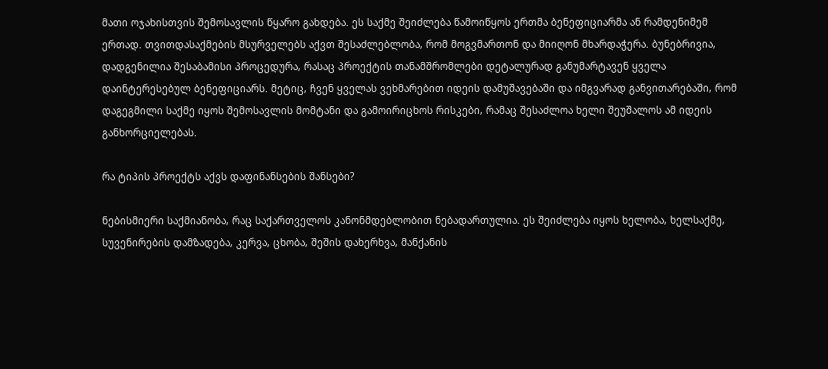მათი ოჯახისთვის შემოსავლის წყარო გახდება. ეს საქმე შეიძლება წამოიწყოს ერთმა ბენეფიციარმა ან რამდენიმემ ერთად. თვითდასაქმების მსურველებს აქვთ შესაძლებლობა, რომ მოგვმართონ და მიიღონ მხარდაჭერა. ბუნებრივია, დადგენილია შესაბამისი პროცედურა, რასაც პროექტის თანამშრომლები დეტალურად განუმარტავენ ყველა დაინტერესებულ ბენეფიციარს. მეტიც, ჩვენ ყველას ვეხმარებით იდეის დამუშავებაში და იმგვარად განვითარებაში, რომ დაგეგმილი საქმე იყოს შემოსავლის მომტანი და გამოირიცხოს რისკები, რამაც შესაძლოა ხელი შეუშალოს ამ იდეის განხორციელებას.

რა ტიპის პროექტს აქვს დაფინანსების შანსები?

ნებისმიერი საქმიანობა, რაც საქართველოს კანონმდებლობით ნებადართულია. ეს შეიძლება იყოს ხელობა, ხელსაქმე, სუვენირების დამზადება, კერვა, ცხობა, შეშის დახერხვა, მანქანის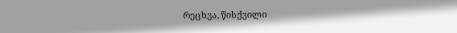რეცხვა, წისქვილი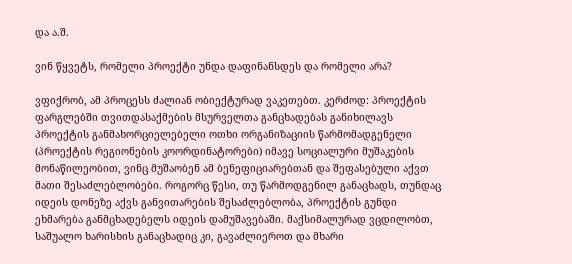და ა.შ.

ვინ წყვეტს, რომელი პროექტი უნდა დაფინანსდეს და რომელი არა?

ვფიქრობ, ამ პროცესს ძალიან ობიექტურად ვაკეთებთ. კერძოდ: პროექტის ფარგლებში თვითდასაქმების მსურველთა განცხადებას განიხილავს პროექტის განმახორციელებელი ოთხი ორგანიზაციის წარმომადგენელი (პროექტის რეგიონების კოორდინატორები) იმავე სოციალური მუშაკების მონაწილეობით, ვინც მუშაობენ ამ ბენეფიციარებთან და შეფასებული აქვთ მათი შესაძლებლობები. როგორც წესი, თუ წარმოდგენილ განაცხადს, თუნდაც იდეის დონეზე აქვს განვითარების შესაძლებლობა, პროექტის გუნდი ეხმარება განმცხადებელს იდეის დამუშავებაში. მაქსიმალურად ვცდილობთ, საშუალო ხარისხის განაცხადიც კი, გავაძლიეროთ და მხარი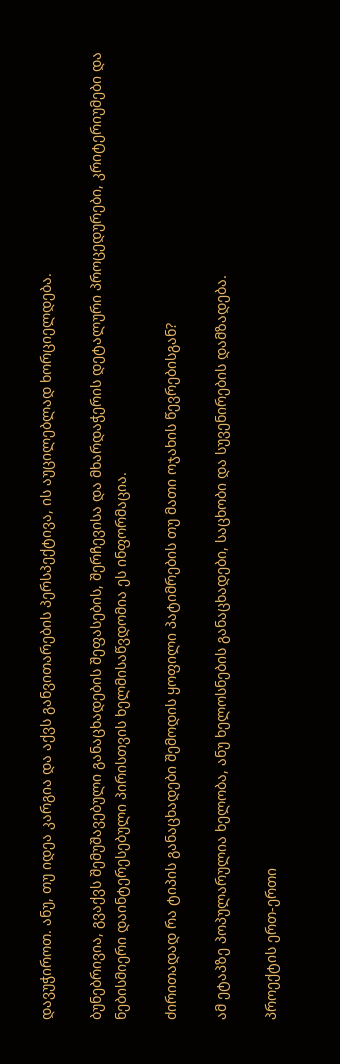დავუჭიროთ. ანუ, თუ იდეა კარგია და აქვს განვითარების პერსპექტივა, ის აუცილებლად ხორციელდება.

ბუნებრივია, გვაქვს შემუშავებული განაცხადების შეფასების, შერჩევისა და მხარდაჭერის დეტალური პროცედურები, კრიტერიუმები და ნებისმიერი დაინტერესებული პირისთვის ხელმისაწვდომია ეს ინფორმაცია.

ძირითადად რა ტიპის განაცხადები შემოდის ყოფილი პატიმრების თუ მათი ოჯახის წევრებისგან?

ამ ეტაპზე პოპულარულია ხელობა, ანუ ხელოსნების განაცხადები, საცხობი და სუვენირების დამზადება.

პროექტის ერთ-ერთი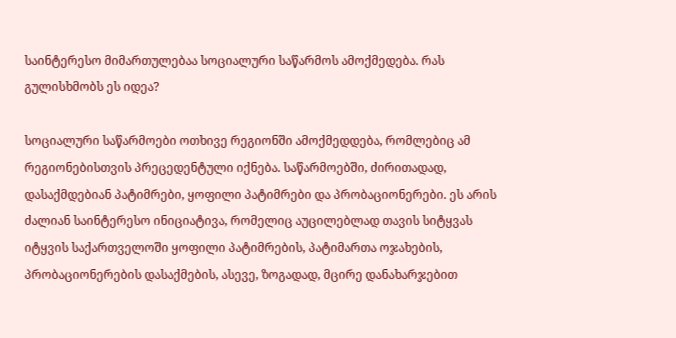საინტერესო მიმართულებაა სოციალური საწარმოს ამოქმედება. რას გულისხმობს ეს იდეა?

სოციალური საწარმოები ოთხივე რეგიონში ამოქმედდება, რომლებიც ამ რეგიონებისთვის პრეცედენტული იქნება. საწარმოებში, ძირითადად, დასაქმდებიან პატიმრები, ყოფილი პატიმრები და პრობაციონერები. ეს არის ძალიან საინტერესო ინიციატივა, რომელიც აუცილებლად თავის სიტყვას იტყვის საქართველოში ყოფილი პატიმრების, პატიმართა ოჯახების, პრობაციონერების დასაქმების, ასევე, ზოგადად, მცირე დანახარჯებით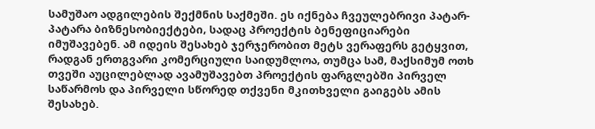სამუშაო ადგილების შექმნის საქმეში. ეს იქნება ჩვეულებრივი პატარ-პატარა ბიზნესობიექტები, სადაც პროექტის ბენეფიციარები იმუშავებენ. ამ იდეის შესახებ ჯერჯერობით მეტს ვერაფერს გეტყვით, რადგან ერთგვარი კომერციული საიდუმლოა, თუმცა სამ, მაქსიმუმ ოთხ თვეში აუცილებლად ავამუშავებთ პროექტის ფარგლებში პირველ საწარმოს და პირველი სწორედ თქვენი მკითხველი გაიგებს ამის შესახებ.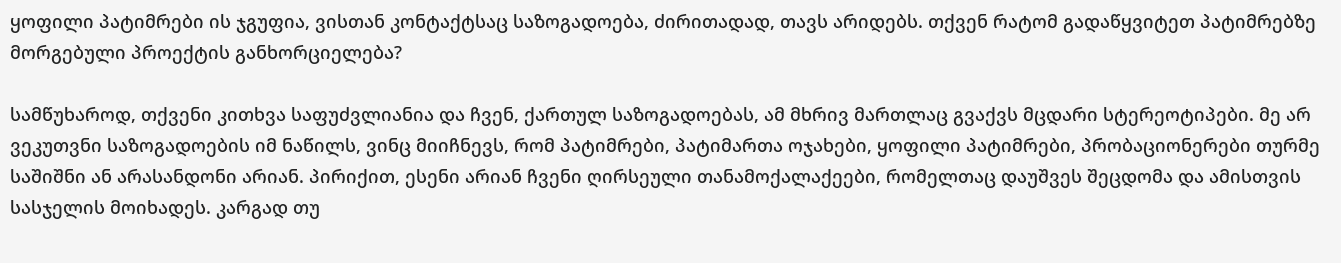ყოფილი პატიმრები ის ჯგუფია, ვისთან კონტაქტსაც საზოგადოება, ძირითადად, თავს არიდებს. თქვენ რატომ გადაწყვიტეთ პატიმრებზე მორგებული პროექტის განხორციელება?

სამწუხაროდ, თქვენი კითხვა საფუძვლიანია და ჩვენ, ქართულ საზოგადოებას, ამ მხრივ მართლაც გვაქვს მცდარი სტერეოტიპები. მე არ ვეკუთვნი საზოგადოების იმ ნაწილს, ვინც მიიჩნევს, რომ პატიმრები, პატიმართა ოჯახები, ყოფილი პატიმრები, პრობაციონერები თურმე საშიშნი ან არასანდონი არიან. პირიქით, ესენი არიან ჩვენი ღირსეული თანამოქალაქეები, რომელთაც დაუშვეს შეცდომა და ამისთვის სასჯელის მოიხადეს. კარგად თუ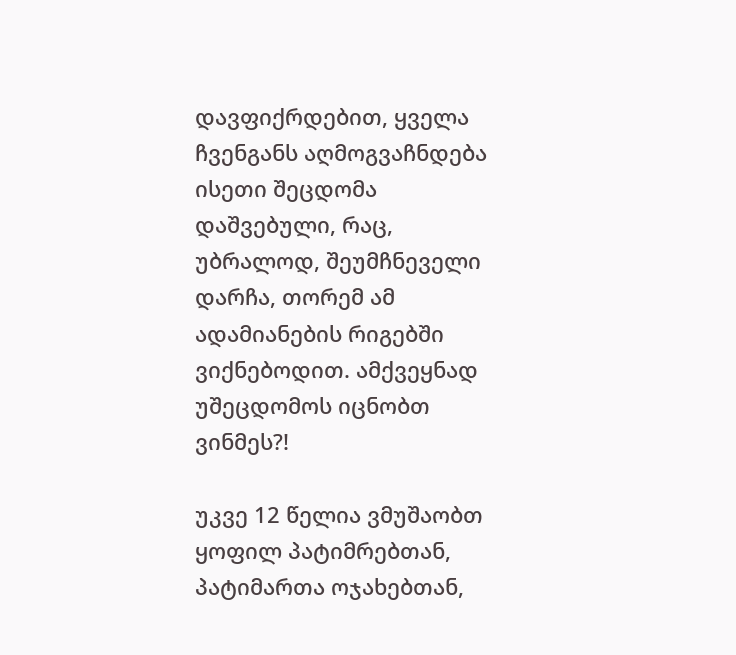დავფიქრდებით, ყველა ჩვენგანს აღმოგვაჩნდება ისეთი შეცდომა დაშვებული, რაც, უბრალოდ, შეუმჩნეველი დარჩა, თორემ ამ ადამიანების რიგებში ვიქნებოდით. ამქვეყნად უშეცდომოს იცნობთ ვინმეს?!

უკვე 12 წელია ვმუშაობთ ყოფილ პატიმრებთან, პატიმართა ოჯახებთან,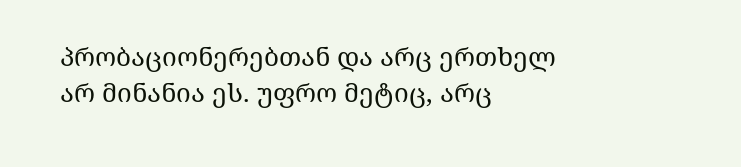პრობაციონერებთან და არც ერთხელ არ მინანია ეს. უფრო მეტიც, არც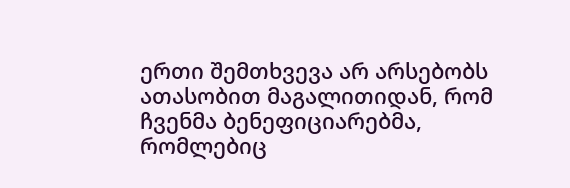ერთი შემთხვევა არ არსებობს ათასობით მაგალითიდან, რომ ჩვენმა ბენეფიციარებმა, რომლებიც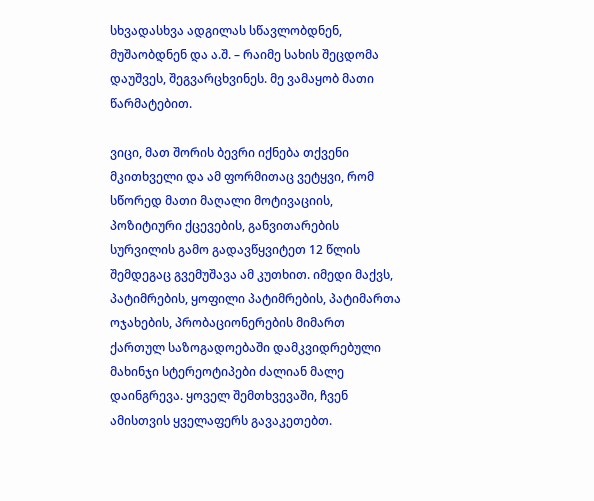სხვადასხვა ადგილას სწავლობდნენ, მუშაობდნენ და ა.შ. – რაიმე სახის შეცდომა დაუშვეს, შეგვარცხვინეს. მე ვამაყობ მათი წარმატებით.

ვიცი, მათ შორის ბევრი იქნება თქვენი მკითხველი და ამ ფორმითაც ვეტყვი, რომ სწორედ მათი მაღალი მოტივაციის, პოზიტიური ქცევების, განვითარების სურვილის გამო გადავწყვიტეთ 12 წლის შემდეგაც გვემუშავა ამ კუთხით. იმედი მაქვს, პატიმრების, ყოფილი პატიმრების, პატიმართა ოჯახების, პრობაციონერების მიმართ ქართულ საზოგადოებაში დამკვიდრებული მახინჯი სტერეოტიპები ძალიან მალე დაინგრევა. ყოველ შემთხვევაში, ჩვენ ამისთვის ყველაფერს გავაკეთებთ.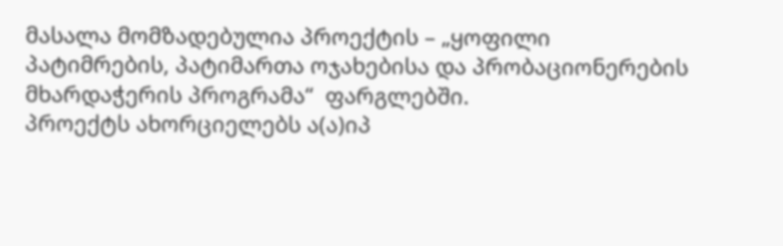მასალა მომზადებულია პროექტის – „ყოფილი პატიმრების, პატიმართა ოჯახებისა და პრობაციონერების მხარდაჭერის პროგრამა“  ფარგლებში.
პროექტს ახორციელებს ა(ა)იპ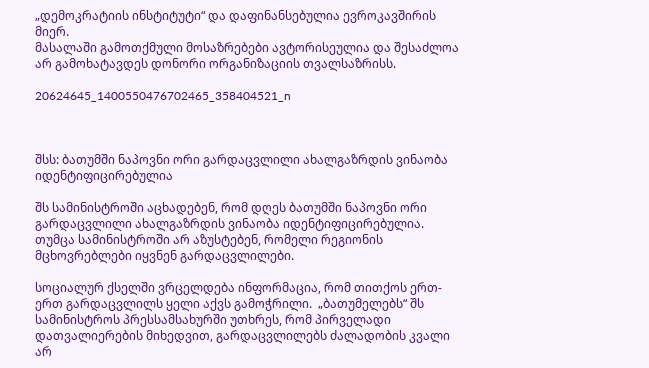„დემოკრატიის ინსტიტუტი“ და დაფინანსებულია ევროკავშირის მიერ.
მასალაში გამოთქმული მოსაზრებები ავტორისეულია და შესაძლოა არ გამოხატავდეს დონორი ორგანიზაციის თვალსაზრისს.

20624645_1400550476702465_358404521_n



შსს: ბათუმში ნაპოვნი ორი გარდაცვლილი ახალგაზრდის ვინაობა იდენტიფიცირებულია

შს სამინისტროში აცხადებენ, რომ დღეს ბათუმში ნაპოვნი ორი გარდაცვლილი ახალგაზრდის ვინაობა იდენტიფიცირებულია. თუმცა სამინისტროში არ აზუსტებენ, რომელი რეგიონის მცხოვრებლები იყვნენ გარდაცვლილები.

სოციალურ ქსელში ვრცელდება ინფორმაცია, რომ თითქოს ერთ-ერთ გარდაცვლილს ყელი აქვს გამოჭრილი.  „ბათუმელებს“ შს სამინისტროს პრესსამსახურში უთხრეს, რომ პირველადი დათვალიერების მიხედვით, გარდაცვლილებს ძალადობის კვალი არ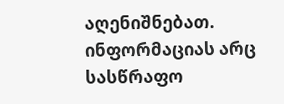აღენიშნებათ. ინფორმაციას არც სასწრაფო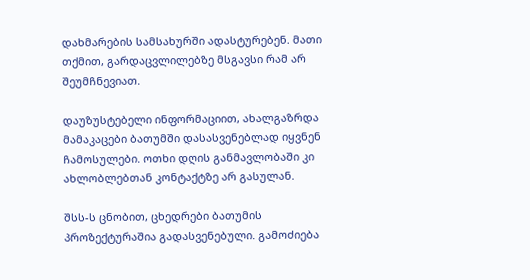დახმარების სამსახურში ადასტურებენ. მათი თქმით, გარდაცვლილებზე მსგავსი რამ არ შეუმჩნევიათ.

დაუზუსტებელი ინფორმაციით, ახალგაზრდა მამაკაცები ბათუმში დასასვენებლად იყვნენ ჩამოსულები. ოთხი დღის განმავლობაში კი ახლობლებთან კონტაქტზე არ გასულან.

შსს-ს ცნობით, ცხედრები ბათუმის პროზექტურაშია გადასვენებული. გამოძიება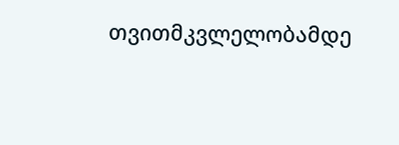თვითმკვლელობამდე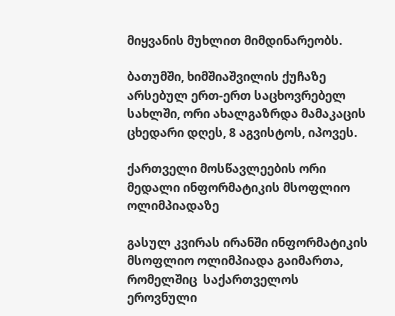მიყვანის მუხლით მიმდინარეობს.

ბათუმში, ხიმშიაშვილის ქუჩაზე არსებულ ერთ-ერთ საცხოვრებელ სახლში, ორი ახალგაზრდა მამაკაცის ცხედარი დღეს, 8 აგვისტოს, იპოვეს.

ქართველი მოსწავლეების ორი მედალი ინფორმატიკის მსოფლიო ოლიმპიადაზე

გასულ კვირას ირანში ინფორმატიკის მსოფლიო ოლიმპიადა გაიმართა, რომელშიც  საქართველოს ეროვნული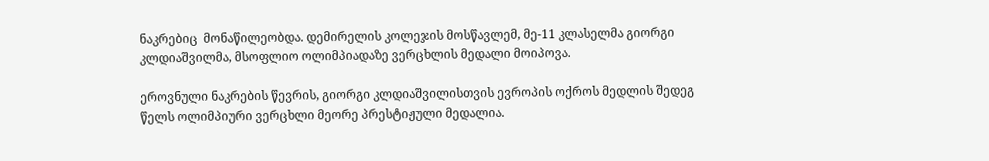ნაკრებიც  მონაწილეობდა. დემირელის კოლეჯის მოსწავლემ, მე-11 კლასელმა გიორგი კლდიაშვილმა, მსოფლიო ოლიმპიადაზე ვერცხლის მედალი მოიპოვა.

ეროვნული ნაკრების წევრის, გიორგი კლდიაშვილისთვის ევროპის ოქროს მედლის შედეგ წელს ოლიმპიური ვერცხლი მეორე პრესტიჟული მედალია.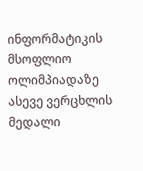ინფორმატიკის მსოფლიო ოლიმპიადაზე ასევე ვერცხლის მედალი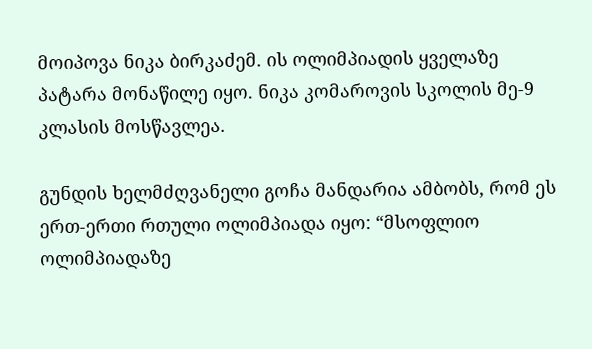მოიპოვა ნიკა ბირკაძემ. ის ოლიმპიადის ყველაზე პატარა მონაწილე იყო. ნიკა კომაროვის სკოლის მე-9 კლასის მოსწავლეა.

გუნდის ხელმძღვანელი გოჩა მანდარია ამბობს, რომ ეს ერთ-ერთი რთული ოლიმპიადა იყო: “მსოფლიო ოლიმპიადაზე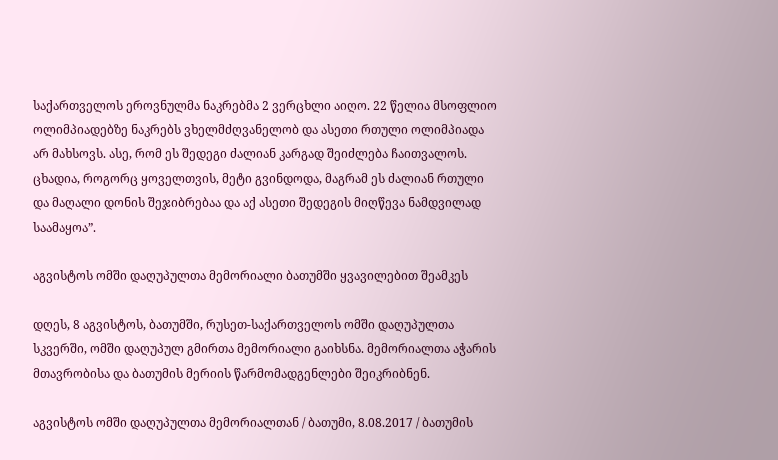საქართველოს ეროვნულმა ნაკრებმა 2 ვერცხლი აიღო. 22 წელია მსოფლიო ოლიმპიადებზე ნაკრებს ვხელმძღვანელობ და ასეთი რთული ოლიმპიადა არ მახსოვს. ასე, რომ ეს შედეგი ძალიან კარგად შეიძლება ჩაითვალოს. ცხადია, როგორც ყოველთვის, მეტი გვინდოდა, მაგრამ ეს ძალიან რთული და მაღალი დონის შეჯიბრებაა და აქ ასეთი შედეგის მიღწევა ნამდვილად საამაყოა”.

აგვისტოს ომში დაღუპულთა მემორიალი ბათუმში ყვავილებით შეამკეს

დღეს, 8 აგვისტოს, ბათუმში, რუსეთ-საქართველოს ომში დაღუპულთა სკვერში, ომში დაღუპულ გმირთა მემორიალი გაიხსნა. მემორიალთა აჭარის მთავრობისა და ბათუმის მერიის წარმომადგენლები შეიკრიბნენ.

აგვისტოს ომში დაღუპულთა მემორიალთან / ბათუმი, 8.08.2017 / ბათუმის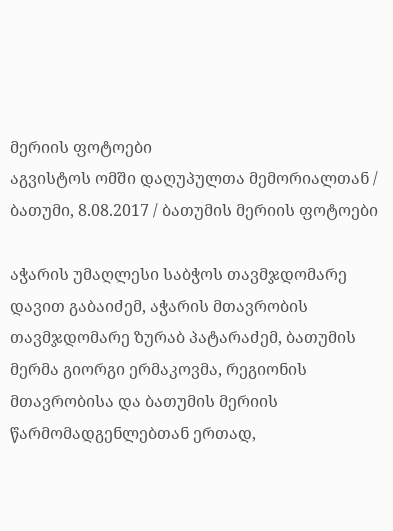მერიის ფოტოები
აგვისტოს ომში დაღუპულთა მემორიალთან / ბათუმი, 8.08.2017 / ბათუმის მერიის ფოტოები

აჭარის უმაღლესი საბჭოს თავმჯდომარე დავით გაბაიძემ, აჭარის მთავრობის თავმჯდომარე ზურაბ პატარაძემ, ბათუმის მერმა გიორგი ერმაკოვმა, რეგიონის მთავრობისა და ბათუმის მერიის წარმომადგენლებთან ერთად,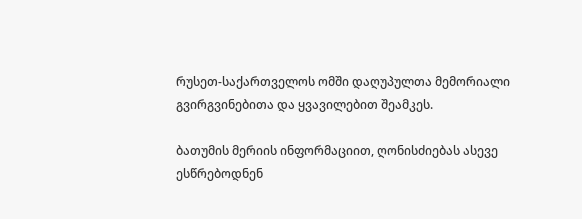რუსეთ-საქართველოს ომში დაღუპულთა მემორიალი გვირგვინებითა და ყვავილებით შეამკეს.

ბათუმის მერიის ინფორმაციით, ღონისძიებას ასევე ესწრებოდნენ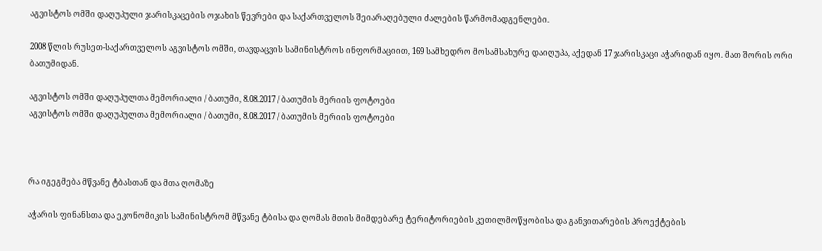აგვისტოს ომში დაღუპული ჯარისკაცების ოჯახის წევრები და საქართველოს შეიარაღებული ძალების წარმომადგენლები.

2008 წლის რუსეთ-საქართველოს აგვისტოს ომში, თავდაცვის სამინისტროს ინფორმაციით, 169 სამხედრო მოსამსახურე დაიღუპა, აქედან 17 ჯარისკაცი აჭარიდან იყო. მათ შორის ორი ბათუმიდან.

აგვისტოს ომში დაღუპულთა მემორიალი / ბათუმი, 8.08.2017 / ბათუმის მერიის ფოტოები
აგვისტოს ომში დაღუპულთა მემორიალი / ბათუმი, 8.08.2017 / ბათუმის მერიის ფოტოები



რა იგეგმება მწვანე ტბასთან და მთა ღომაზე

აჭარის ფინანსთა და ეკონომიკის სამინისტრომ მწვანე ტბისა და ღომას მთის მიმდებარე ტერიტორიების კეთილმოწყობისა და განვითარების პროექტების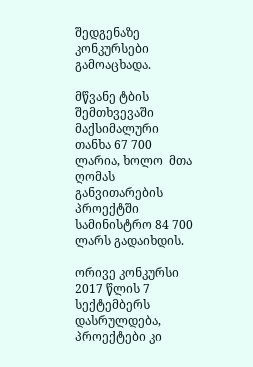შედგენაზე კონკურსები გამოაცხადა.

მწვანე ტბის შემთხვევაში მაქსიმალური თანხა 67 700 ლარია, ხოლო  მთა ღომას განვითარების პროექტში სამინისტრო 84 700 ლარს გადაიხდის.

ორივე კონკურსი 2017 წლის 7 სექტემბერს დასრულდება, პროექტები კი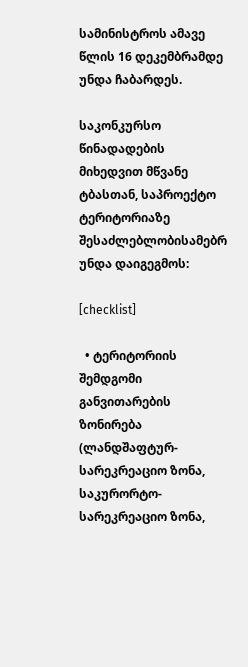სამინისტროს ამავე წლის 16 დეკემბრამდე უნდა ჩაბარდეს.

საკონკურსო წინადადების მიხედვით მწვანე ტბასთან, საპროექტო ტერიტორიაზე შესაძლებლობისამებრ უნდა დაიგეგმოს:

[checklist]

  • ტერიტორიის შემდგომი განვითარების ზონირება (ლანდშაფტურ-სარეკრეაციო ზონა, საკურორტო-სარეკრეაციო ზონა,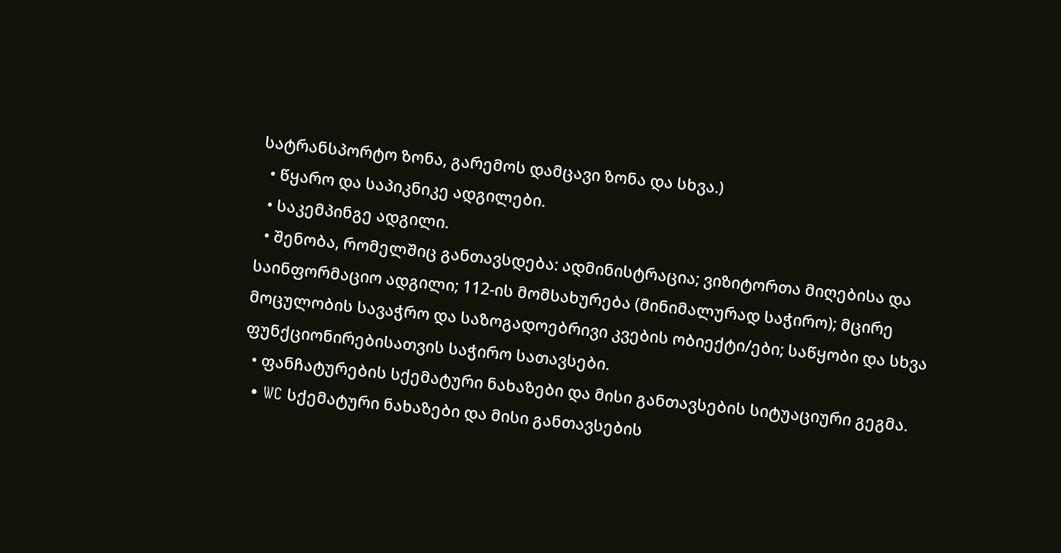სატრანსპორტო ზონა, გარემოს დამცავი ზონა და სხვა.)
  • წყარო და საპიკნიკე ადგილები.
  • საკემპინგე ადგილი.
  • შენობა, რომელშიც განთავსდება: ადმინისტრაცია; ვიზიტორთა მიღებისა და საინფორმაციო ადგილი; 112-ის მომსახურება (მინიმალურად საჭირო); მცირე მოცულობის სავაჭრო და საზოგადოებრივი კვების ობიექტი/ები; საწყობი და სხვა ფუნქციონირებისათვის საჭირო სათავსები.
  • ფანჩატურების სქემატური ნახაზები და მისი განთავსების სიტუაციური გეგმა.
  • WC სქემატური ნახაზები და მისი განთავსების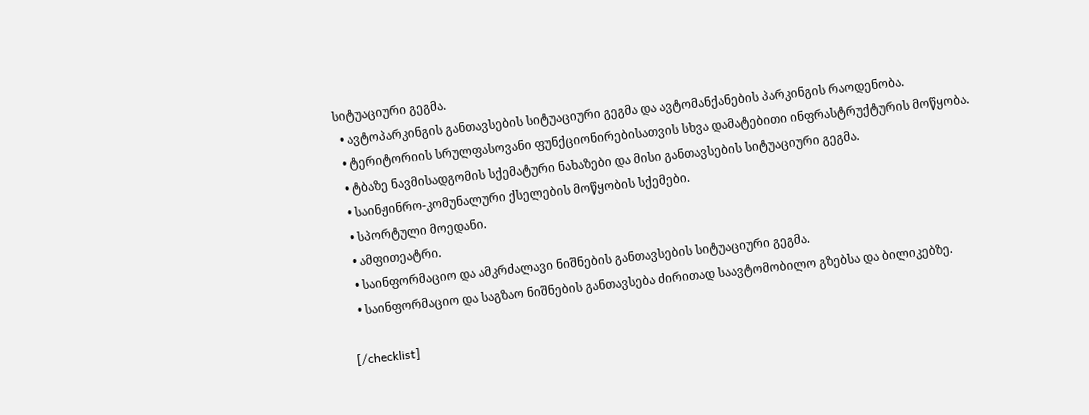სიტუაციური გეგმა.
  • ავტოპარკინგის განთავსების სიტუაციური გეგმა და ავტომანქანების პარკინგის რაოდენობა.
  • ტერიტორიის სრულფასოვანი ფუნქციონირებისათვის სხვა დამატებითი ინფრასტრუქტურის მოწყობა.
  • ტბაზე ნავმისადგომის სქემატური ნახაზები და მისი განთავსების სიტუაციური გეგმა.
  • საინჟინრო-კომუნალური ქსელების მოწყობის სქემები.
  • სპორტული მოედანი.
  • ამფითეატრი.
  • საინფორმაციო და ამკრძალავი ნიშნების განთავსების სიტუაციური გეგმა.
  • საინფორმაციო და საგზაო ნიშნების განთავსება ძირითად საავტომობილო გზებსა და ბილიკებზე.

[/checklist]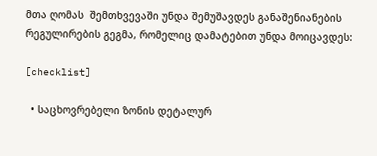მთა ღომას  შემთხვევაში უნდა შემუშავდეს განაშენიანების რეგულირების გეგმა, რომელიც დამატებით უნდა მოიცავდეს:

[checklist]

  • საცხოვრებელი ზონის დეტალურ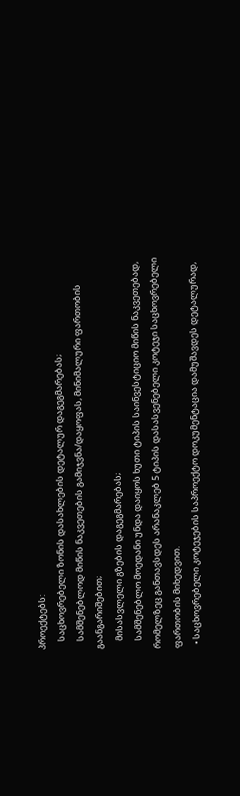პროექტებს:
    საცხოვრებელი ზონის დასახლების დეტალურ დაგეგმარებას;
    სამშენებლოდ მიწის ნაკვეთების გამიჯვნა/დაყოფას, მინიმალური ფართობის გაანგარიშებით;
    მისასვლელი გზების დაგეგმარებას;
    სამშენებლო მოედანი უნდა დაიყოს ხუთი ტიპის საინვესტიციო მიწის ნაკვეთებად, რომელზეც განთავსდეს არანაკლებ 5 ტიპის დასასვენებელი კოტეჯი საცხოვრებელი ფართობის მიხედვით.
  • საცხოვრებელი კოტეჯების საპროექტო დოკუმენტაცია დამუშავდეს დეტალურად,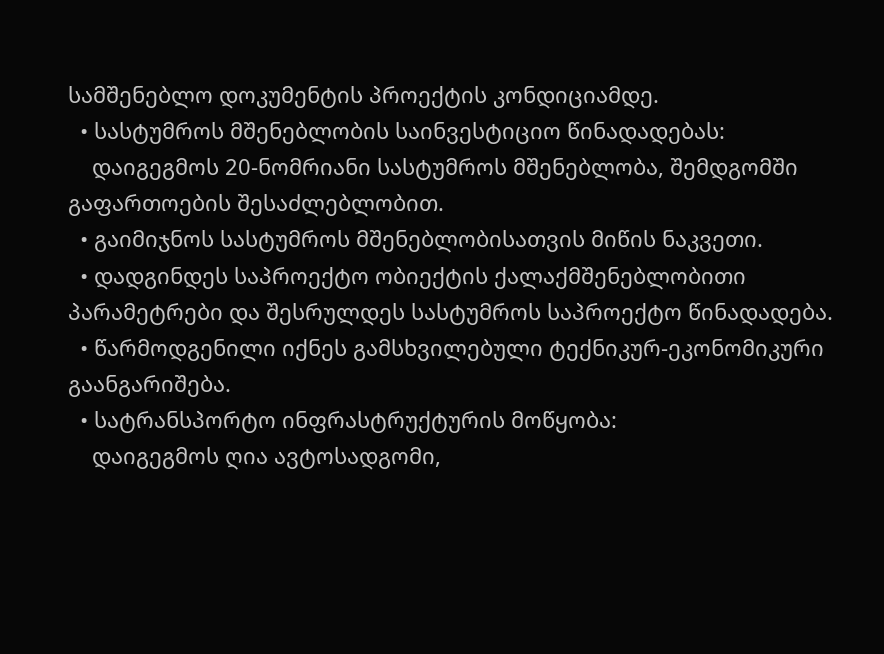სამშენებლო დოკუმენტის პროექტის კონდიციამდე.
  • სასტუმროს მშენებლობის საინვესტიციო წინადადებას:
    დაიგეგმოს 20-ნომრიანი სასტუმროს მშენებლობა, შემდგომში გაფართოების შესაძლებლობით.
  • გაიმიჯნოს სასტუმროს მშენებლობისათვის მიწის ნაკვეთი.
  • დადგინდეს საპროექტო ობიექტის ქალაქმშენებლობითი პარამეტრები და შესრულდეს სასტუმროს საპროექტო წინადადება.
  • წარმოდგენილი იქნეს გამსხვილებული ტექნიკურ-ეკონომიკური გაანგარიშება.
  • სატრანსპორტო ინფრასტრუქტურის მოწყობა:
    დაიგეგმოს ღია ავტოსადგომი,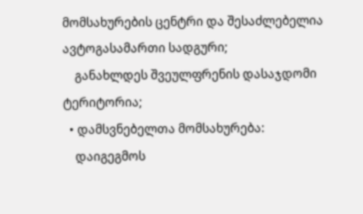მომსახურების ცენტრი და შესაძლებელია ავტოგასამართი სადგური;
    განახლდეს შვეულფრენის დასაჯდომი ტერიტორია;
  • დამსვნებელთა მომსახურება:
    დაიგეგმოს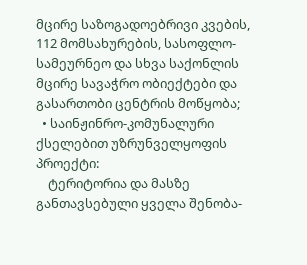მცირე საზოგადოებრივი კვების, 112 მომსახურების, სასოფლო-სამეურნეო და სხვა საქონლის მცირე სავაჭრო ობიექტები და გასართობი ცენტრის მოწყობა;
  • საინჟინრო-კომუნალური ქსელებით უზრუნველყოფის პროექტი:
    ტერიტორია და მასზე განთავსებული ყველა შენობა-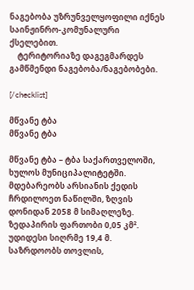ნაგებობა უზრუნველყოფილი იქნეს საინჟინრო-კომუნალური ქსელებით.
    ტერიტორიაზე დაგეგმარდეს გამწმენდი ნაგებობა/ნაგებობები.

[/checklist]

მწვანე ტბა
მწვანე ტბა

მწვანე ტბა – ტბა საქართველოში, ხულოს მუნიციპალიტეტში. მდებარეობს არსიანის ქედის ჩრდილოეთ ნაწილში, ზღვის დონიდან 2058 მ სიმაღლეზე. ზედაპირის ფართობი 0,05 კმ². უდიდესი სიღრმე 19,4 მ. საზრდოობს თოვლის,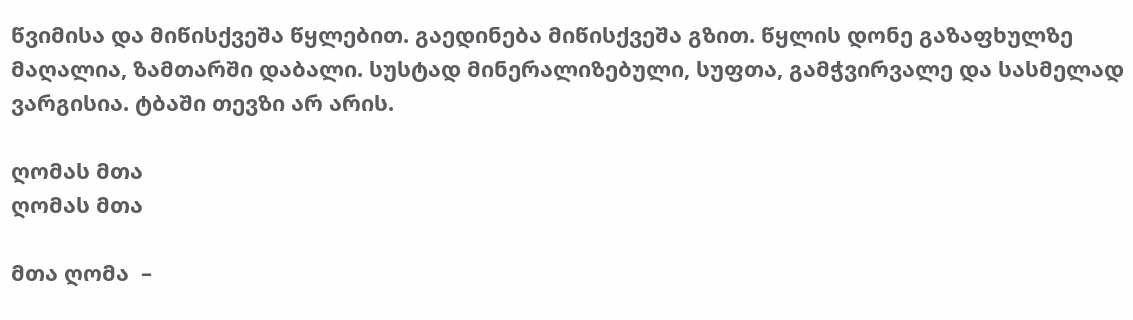წვიმისა და მიწისქვეშა წყლებით. გაედინება მიწისქვეშა გზით. წყლის დონე გაზაფხულზე მაღალია, ზამთარში დაბალი. სუსტად მინერალიზებული, სუფთა, გამჭვირვალე და სასმელად ვარგისია. ტბაში თევზი არ არის.

ღომას მთა
ღომას მთა

მთა ღომა  –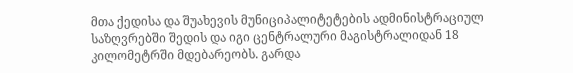მთა ქედისა და შუახევის მუნიციპალიტეტების ადმინისტრაციულ საზღვრებში შედის და იგი ცენტრალური მაგისტრალიდან 18 კილომეტრში მდებარეობს. გარდა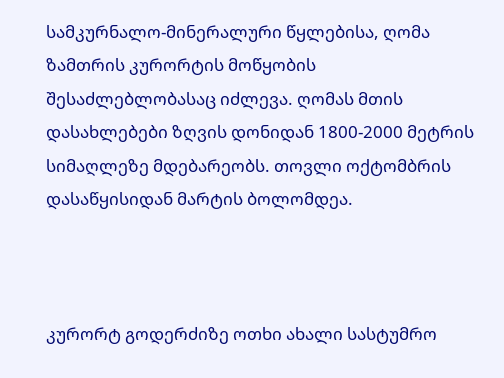სამკურნალო-მინერალური წყლებისა, ღომა ზამთრის კურორტის მოწყობის შესაძლებლობასაც იძლევა. ღომას მთის დასახლებები ზღვის დონიდან 1800-2000 მეტრის სიმაღლეზე მდებარეობს. თოვლი ოქტომბრის დასაწყისიდან მარტის ბოლომდეა.



კურორტ გოდერძიზე ოთხი ახალი სასტუმრო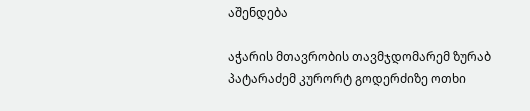აშენდება

აჭარის მთავრობის თავმჯდომარემ ზურაბ პატარაძემ კურორტ გოდერძიზე ოთხი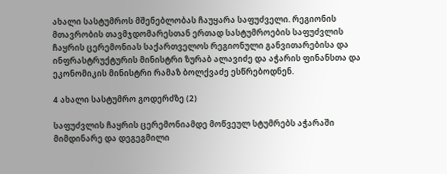ახალი სასტუმროს მშენებლობას ჩაუყარა საფუძველი. რეგიონის მთავრობის თავმჯდომარესთან ერთად სასტუმროების საფუძვლის ჩაყრის ცერემონიას საქართველოს რეგიონული განვითარებისა და ინფრასტრუქტურის მინისტრი ზურაბ ალავიძე და აჭარის ფინანსთა და ეკონომიკის მინისტრი რამაზ ბოლქვაძე ესწრებოდნენ.

4 ახალი სასტუმრო გოდერძზე (2)

საფუძვლის ჩაყრის ცერემონიამდე მოწვეულ სტუმრებს აჭარაში მიმდინარე და დეგეგმილი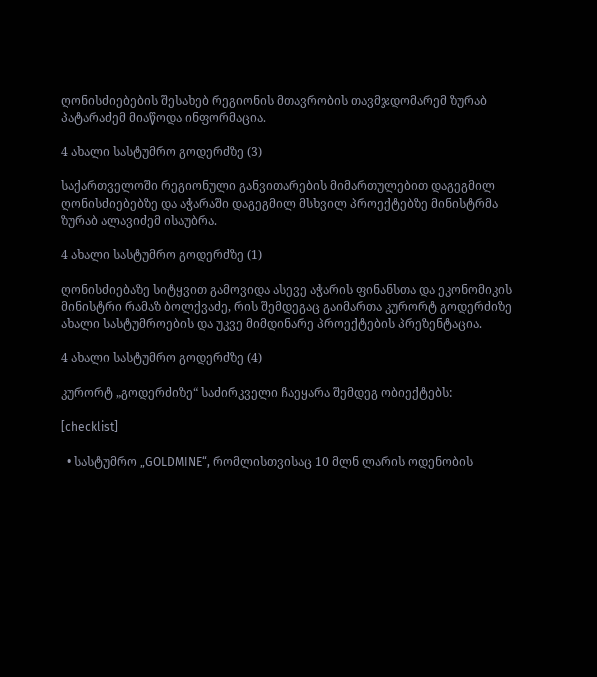ღონისძიებების შესახებ რეგიონის მთავრობის თავმჯდომარემ ზურაბ პატარაძემ მიაწოდა ინფორმაცია.

4 ახალი სასტუმრო გოდერძზე (3)

საქართველოში რეგიონული განვითარების მიმართულებით დაგეგმილ ღონისძიებებზე და აჭარაში დაგეგმილ მსხვილ პროექტებზე მინისტრმა ზურაბ ალავიძემ ისაუბრა.

4 ახალი სასტუმრო გოდერძზე (1)

ღონისძიებაზე სიტყვით გამოვიდა ასევე აჭარის ფინანსთა და ეკონომიკის მინისტრი რამაზ ბოლქვაძე, რის შემდეგაც გაიმართა კურორტ გოდერძიზე ახალი სასტუმროების და უკვე მიმდინარე პროექტების პრეზენტაცია.

4 ახალი სასტუმრო გოდერძზე (4)

კურორტ „გოდერძიზე“ საძირკველი ჩაეყარა შემდეგ ობიექტებს:

[checklist]

  • სასტუმრო „GOLDMINE“, რომლისთვისაც 10 მლნ ლარის ოდენობის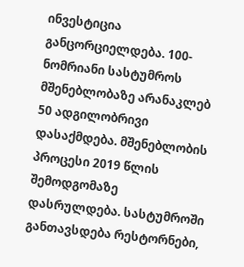ინვესტიცია განცორციელდება. 100-ნომრიანი სასტუმროს მშენებლობაზე არანაკლებ 50 ადგილობრივი დასაქმდება. მშენებლობის პროცესი 2019 წლის შემოდგომაზე დასრულდება. სასტუმროში განთავსდება რესტორნები,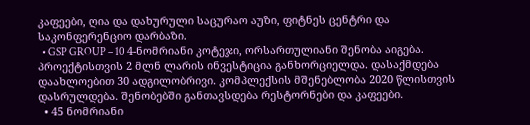კაფეები, ღია და დახურული საცურაო აუზი, ფიტნეს ცენტრი და საკონფერენციო დარბაზი.
  • GSP GROUP – 10 4-ნომრიანი კოტეჯი, ორსართულიანი შენობა აიგება. პროექტისთვის 2 მლნ ლარის ინვესტიცია განხორციელდა. დასაქმდება დაახლოებით 30 ადგილობრივი. კომპლექსის მშენებლობა 2020 წლისთვის დასრულდება. შენობებში განთავსდება რესტორნები და კაფეები.
  • 45 ნომრიანი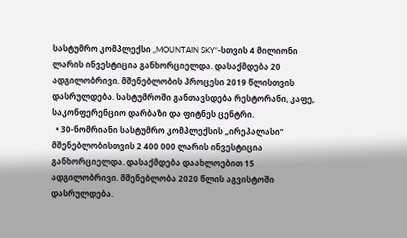სასტუმრო კომპლექსი „MOUNTAIN SKY“-სთვის 4 მილიონი ლარის ინვესტიცია განხორციელდა. დასაქმდება 20 ადგილობრივი. მშენებლობის პროცესი 2019 წლისთვის დასრულდება. სასტუმროში განთავსდება რესტორანი, კაფე, საკონფერენციო დარბაზი და ფიტნეს ცენტრი.
  • 30-ნომრიანი სასტუმრო კომპლექსის „ირეპალასი“ მშენებლობისთვის 2 400 000 ლარის ინვესტიცია განხორციელდა. დასაქმდება დაახლოებით 15 ადგილობრივი. მშენებლობა 2020 წლის აგვისტოში დასრულდება.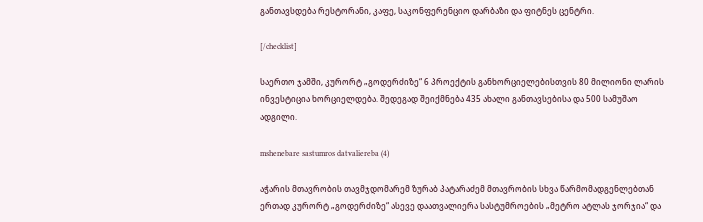განთავსდება რესტორანი, კაფე, საკონფერენციო დარბაზი და ფიტნეს ცენტრი.

[/checklist]

საერთო ჯამში, კურორტ „გოდერძიზე“ 6 პროექტის განხორციელებისთვის 80 მილიონი ლარის ინვესტიცია ხორციელდება. შედეგად შეიქმნება 435 ახალი განთავსებისა და 500 სამუშაო ადგილი.

mshenebare sastumros datvaliereba (4)

აჭარის მთავრობის თავმჯდომარემ ზურაბ პატარაძემ მთავრობის სხვა წარმომადგენლებთან ერთად კურორტ „გოდერძიზე“ ასევე დაათვალიერა სასტუმროების „მეტრო ატლას ჯორჯია“ და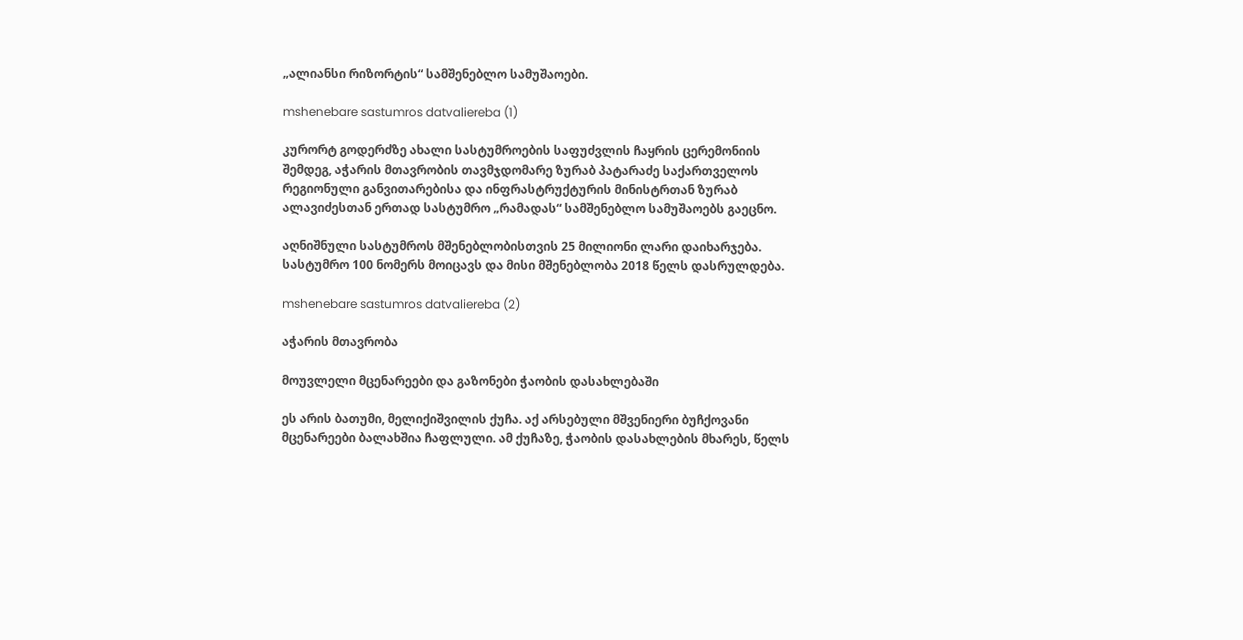„ალიანსი რიზორტის“ სამშენებლო სამუშაოები.

mshenebare sastumros datvaliereba (1)

კურორტ გოდერძზე ახალი სასტუმროების საფუძვლის ჩაყრის ცერემონიის შემდეგ, აჭარის მთავრობის თავმჯდომარე ზურაბ პატარაძე საქართველოს რეგიონული განვითარებისა და ინფრასტრუქტურის მინისტრთან ზურაბ ალავიძესთან ერთად სასტუმრო „რამადას“ სამშენებლო სამუშაოებს გაეცნო.

აღნიშნული სასტუმროს მშენებლობისთვის 25 მილიონი ლარი დაიხარჯება. სასტუმრო 100 ნომერს მოიცავს და მისი მშენებლობა 2018 წელს დასრულდება.

mshenebare sastumros datvaliereba (2)

აჭარის მთავრობა

მოუვლელი მცენარეები და გაზონები ჭაობის დასახლებაში

ეს არის ბათუმი, მელიქიშვილის ქუჩა. აქ არსებული მშვენიერი ბუჩქოვანი მცენარეები ბალახშია ჩაფლული. ამ ქუჩაზე, ჭაობის დასახლების მხარეს, წელს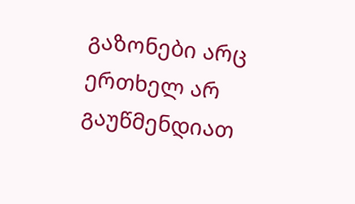გაზონები არც ერთხელ არ გაუწმენდიათ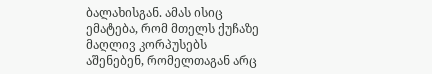ბალახისგან. ამას ისიც ემატება, რომ მთელს ქუჩაზე მაღლივ კორპუსებს აშენებენ, რომელთაგან არც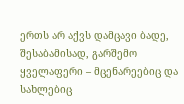ერთს არ აქვს დამცავი ბადე, შესაბამისად, გარშემო ყველაფერი – მცენარეებიც და სახლებიც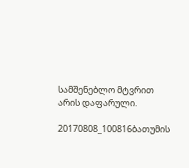სამშენებლო მტვრით არის დაფარული.

20170808_100816ბათუმის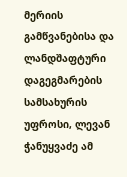მერიის გამწვანებისა და ლანდშაფტური დაგეგმარების სამსახურის უფროსი, ლევან ჭანუყვაძე ამ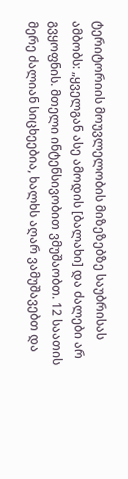ტერიტორიის მოუვლელობის მიზეზებზე საუბრისას ამბობს: „ყველგან ასე ამოდის [ბალახი] და ძალები არ გვყოფნის. მთელი ინტენსივობით ვმუშაობთ. 12 საათის მერე ძალიან სიცხეებია, ხალხს აღარ ვამუშავებთ და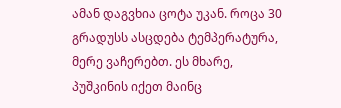ამან დაგვხია ცოტა უკან. როცა 30 გრადუსს ასცდება ტემპერატურა, მერე ვაჩერებთ. ეს მხარე, პუშკინის იქეთ მაინც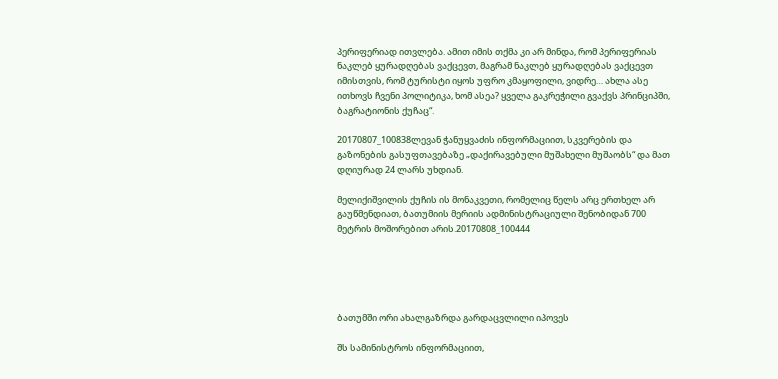პერიფერიად ითვლება. ამით იმის თქმა კი არ მინდა, რომ პერიფერიას ნაკლებ ყურადღებას ვაქცევთ, მაგრამ ნაკლებ ყურადღებას ვაქცევთ იმისთვის, რომ ტურისტი იყოს უფრო კმაყოფილი, ვიდრე… ახლა ასე ითხოვს ჩვენი პოლიტიკა, ხომ ასეა? ყველა გაკრეჭილი გვაქვს პრინციპში, ბაგრატიონის ქუჩაც“.

20170807_100838ლევან ჭანუყვაძის ინფორმაციით, სკვერების და გაზონების გასუფთავებაზე „დაქირავებული მუშახელი მუშაობს“ და მათ დღიურად 24 ლარს უხდიან.

მელიქიშვილის ქუჩის ის მონაკვეთი, რომელიც წელს არც ერთხელ არ გაუწმენდიათ, ბათუმიის მერიის ადმინისტრაციული შენობიდან 700 მეტრის მოშორებით არის.20170808_100444





ბათუმში ორი ახალგაზრდა გარდაცვლილი იპოვეს

შს სამინისტროს ინფორმაციით,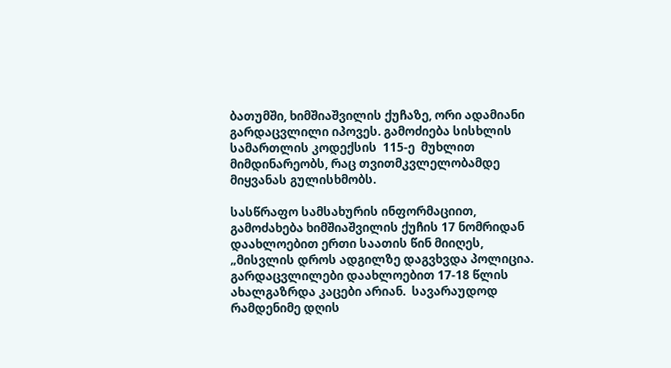ბათუმში, ხიმშიაშვილის ქუჩაზე, ორი ადამიანი გარდაცვლილი იპოვეს. გამოძიება სისხლის სამართლის კოდექსის  115-ე  მუხლით მიმდინარეობს, რაც თვითმკვლელობამდე მიყვანას გულისხმობს.

სასწრაფო სამსახურის ინფორმაციით, გამოძახება ხიმშიაშვილის ქუჩის 17 ნომრიდან დაახლოებით ერთი საათის წინ მიიღეს, „მისვლის დროს ადგილზე დაგვხვდა პოლიცია. გარდაცვლილები დაახლოებით 17-18 წლის ახალგაზრდა კაცები არიან.  სავარაუდოდ რამდენიმე დღის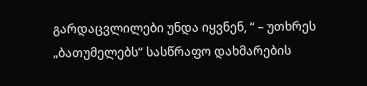გარდაცვლილები უნდა იყვნენ, “ – უთხრეს „ბათუმელებს“ სასწრაფო დახმარების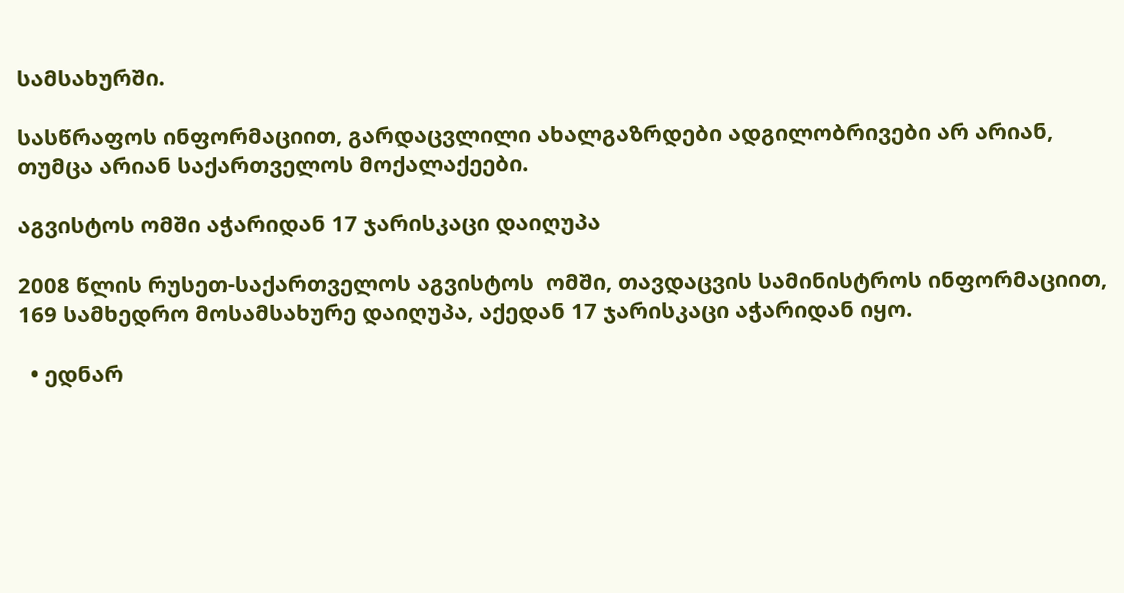სამსახურში.

სასწრაფოს ინფორმაციით, გარდაცვლილი ახალგაზრდები ადგილობრივები არ არიან, თუმცა არიან საქართველოს მოქალაქეები.

აგვისტოს ომში აჭარიდან 17 ჯარისკაცი დაიღუპა

2008 წლის რუსეთ-საქართველოს აგვისტოს  ომში, თავდაცვის სამინისტროს ინფორმაციით, 169 სამხედრო მოსამსახურე დაიღუპა, აქედან 17 ჯარისკაცი აჭარიდან იყო.

  • ედნარ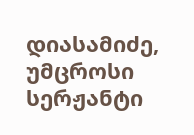დიასამიძე, უმცროსი სერჟანტი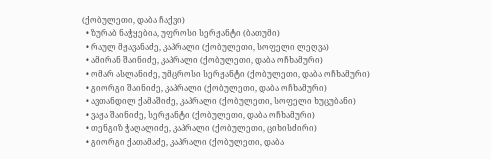(ქობულეთი, დაბა ჩაქვი)
  • ზურაბ ნაჭყებია, უფროსი სერჟანტი (ბათუმი)
  • რაულ მჟავანაძე, კაპრალი (ქობულეთი, სოფელი ლეღვა)
  • ამირან შაინიძე, კაპრალი (ქობულეთი, დაბა ოჩხამური)
  • ომარ ასლანიძე, უმცროსი სერჟანტი (ქობულეთი, დაბა ოჩხამური)
  • გიორგი შაინიძე, კაპრალი (ქობულეთი, დაბა ოჩხამური)
  • ავთანდილ ქამაშიძე, კაპრალი (ქობულეთი, სოფელი ხუცუბანი)
  • ვაჟა შაინიძე, სერჟანტი (ქობულეთი, დაბა ოჩხამური)
  • თენგიზ ჭაღალიძე, კაპრალი (ქობულეთი, ციხისძირი)
  • გიორგი ქათამაძე, კაპრალი (ქობულეთი, დაბა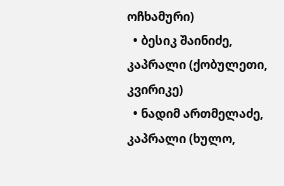ოჩხამური)
  • ბესიკ შაინიძე, კაპრალი (ქობულეთი, კვირიკე)
  • ნადიმ ართმელაძე, კაპრალი (ხულო,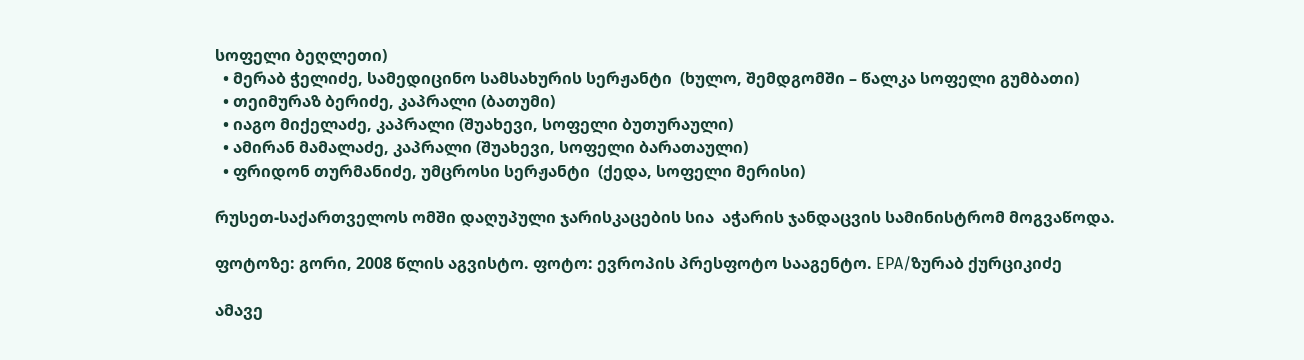სოფელი ბეღლეთი)
  • მერაბ ჭელიძე, სამედიცინო სამსახურის სერჟანტი  (ხულო, შემდგომში – წალკა სოფელი გუმბათი)
  • თეიმურაზ ბერიძე, კაპრალი (ბათუმი)
  • იაგო მიქელაძე, კაპრალი (შუახევი, სოფელი ბუთურაული)
  • ამირან მამალაძე, კაპრალი (შუახევი, სოფელი ბარათაული)
  • ფრიდონ თურმანიძე, უმცროსი სერჟანტი  (ქედა, სოფელი მერისი)

რუსეთ-საქართველოს ომში დაღუპული ჯარისკაცების სია  აჭარის ჯანდაცვის სამინისტრომ მოგვაწოდა.

ფოტოზე: გორი, 2008 წლის აგვისტო. ფოტო: ევროპის პრესფოტო სააგენტო. EPA/ზურაბ ქურციკიძე

ამავე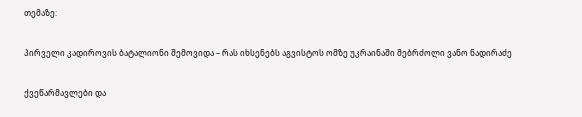თემაზე:

პირველი კადიროვის ბატალიონი შემოვიდა – რას იხსენებს აგვისტოს ომზე უკრაინაში მებრძოლი ვანო ნადირაძე

ქვეწარმავლები და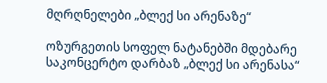მღრღნელები „ბლექ სი არენაზე“

ოზურგეთის სოფელ ნატანებში მდებარე საკონცერტო დარბაზ „ბლექ სი არენასა“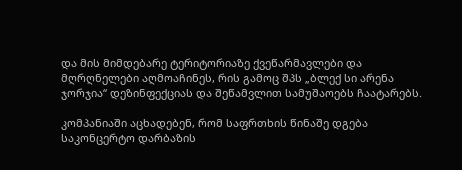და მის მიმდებარე ტერიტორიაზე ქვეწარმავლები და მღრღნელები აღმოაჩინეს, რის გამოც შპს „ბლექ სი არენა ჯორჯია“ დეზინფექციას და შეწამვლით სამუშაოებს ჩაატარებს.

კომპანიაში აცხადებენ, რომ საფრთხის წინაშე დგება საკონცერტო დარბაზის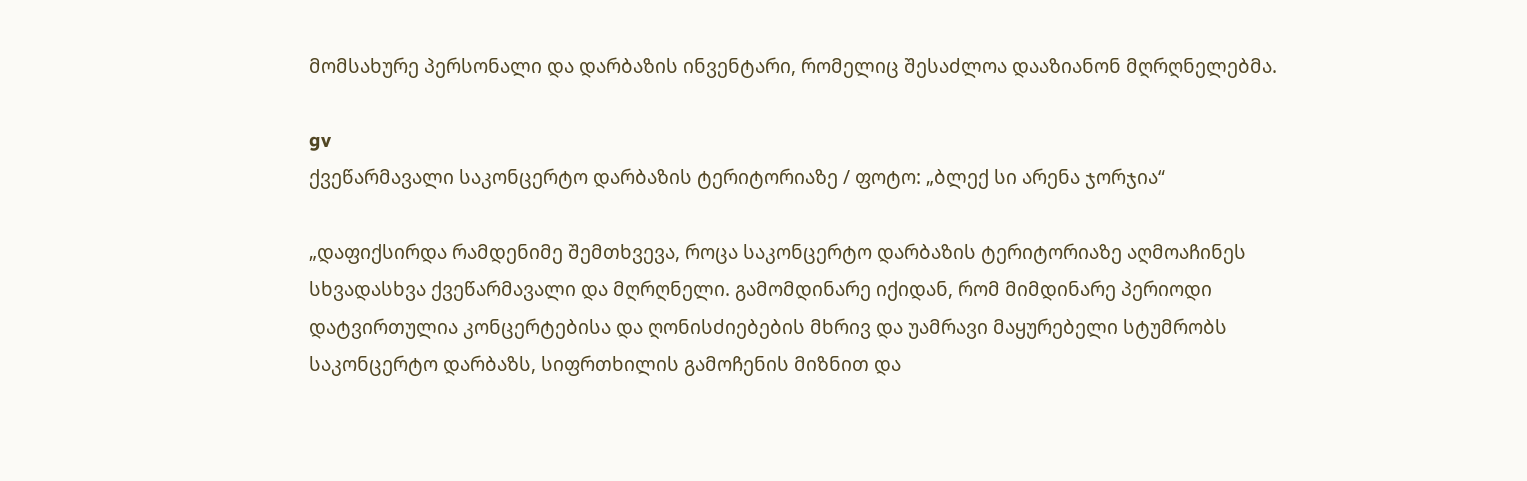მომსახურე პერსონალი და დარბაზის ინვენტარი, რომელიც შესაძლოა დააზიანონ მღრღნელებმა.

gv
ქვეწარმავალი საკონცერტო დარბაზის ტერიტორიაზე / ფოტო: „ბლექ სი არენა ჯორჯია“

„დაფიქსირდა რამდენიმე შემთხვევა, როცა საკონცერტო დარბაზის ტერიტორიაზე აღმოაჩინეს სხვადასხვა ქვეწარმავალი და მღრღნელი. გამომდინარე იქიდან, რომ მიმდინარე პერიოდი დატვირთულია კონცერტებისა და ღონისძიებების მხრივ და უამრავი მაყურებელი სტუმრობს საკონცერტო დარბაზს, სიფრთხილის გამოჩენის მიზნით და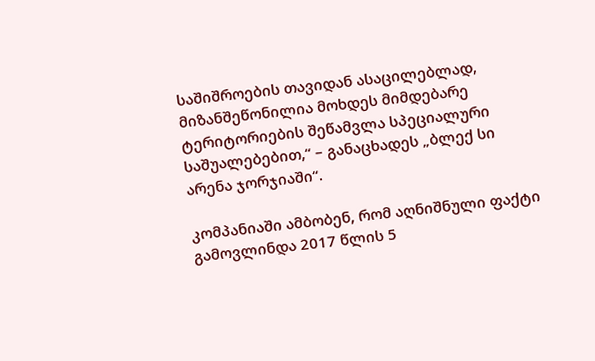საშიშროების თავიდან ასაცილებლად, მიზანშეწონილია მოხდეს მიმდებარე ტერიტორიების შეწამვლა სპეციალური საშუალებებით,“ – განაცხადეს „ბლექ სი არენა ჯორჯიაში“.

კომპანიაში ამბობენ, რომ აღნიშნული ფაქტი გამოვლინდა 2017 წლის 5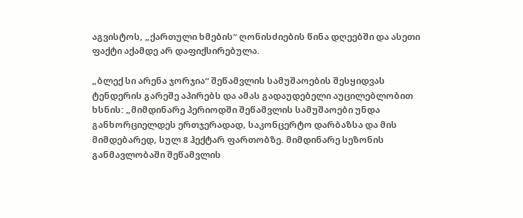აგვისტოს, „ქართული ხმების“ ღონისძიების წინა დღეებში და ასეთი ფაქტი აქამდე არ დაფიქსირებულა.

„ბლექ სი არენა ჯორჯია“ შეწამვლის სამუშაოების შესყიდვას ტენდერის გარეშე აპირებს და ამას გადაუდებელი აუცილებლობით ხსნის: „მიმდინარე პერიოდში შეწამვლის სამუშაოები უნდა განხორციელდეს ერთჯერადად, საკონცერტო დარბაზსა და მის მიმდებარედ, სულ 8 ჰექტარ ფართობზე. მიმდინარე სეზონის განმავლობაში შეწამვლის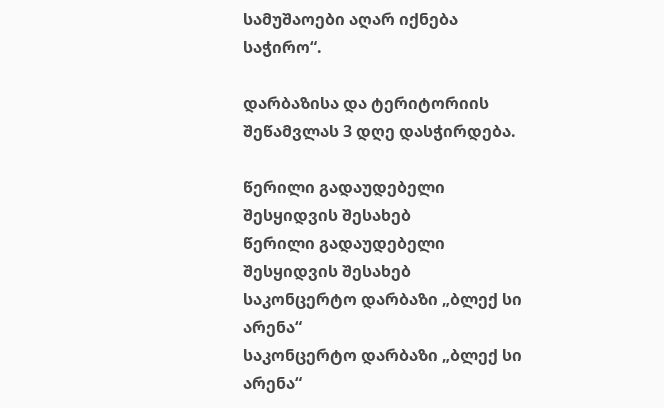სამუშაოები აღარ იქნება საჭირო“.

დარბაზისა და ტერიტორიის შეწამვლას 3 დღე დასჭირდება.

წერილი გადაუდებელი შესყიდვის შესახებ
წერილი გადაუდებელი შესყიდვის შესახებ
საკონცერტო დარბაზი „ბლექ სი არენა“
საკონცერტო დარბაზი „ბლექ სი არენა“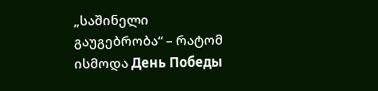„საშინელი გაუგებრობა“ – რატომ ისმოდა День Победы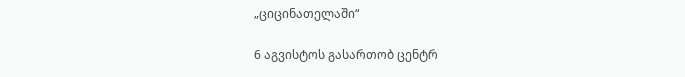„ციცინათელაში“

6 აგვისტოს გასართობ ცენტრ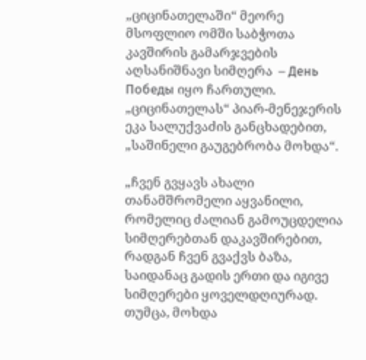„ციცინათელაში“ მეორე მსოფლიო ომში საბჭოთა კავშირის გამარჯვების აღსანიშნავი სიმღერა  – День Победы იყო ჩართული. „ციცინათელას“ პიარ-მენეჯერის ეკა სალუქვაძის განცხადებით, „საშინელი გაუგებრობა მოხდა“.

„ჩვენ გვყავს ახალი თანამშრომელი აყვანილი, რომელიც ძალიან გამოუცდელია სიმღერებთან დაკავშირებით, რადგან ჩვენ გვაქვს ბაზა, საიდანაც გადის ერთი და იგივე სიმღერები ყოველდღიურად. თუმცა, მოხდა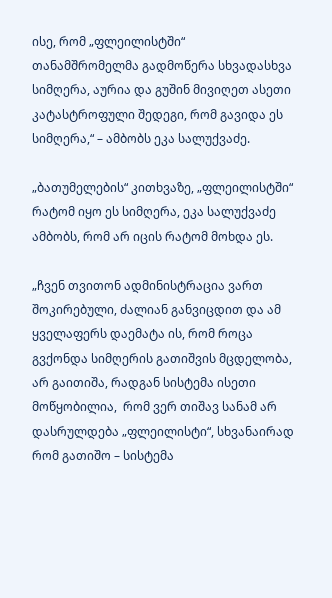ისე, რომ „ფლეილისტში“  თანამშრომელმა გადმოწერა სხვადასხვა სიმღერა, აურია და გუშინ მივიღეთ ასეთი კატასტროფული შედეგი, რომ გავიდა ეს სიმღერა,“ – ამბობს ეკა სალუქვაძე.

„ბათუმელების“ კითხვაზე, „ფლეილისტში“ რატომ იყო ეს სიმღერა, ეკა სალუქვაძე ამბობს, რომ არ იცის რატომ მოხდა ეს.

„ჩვენ თვითონ ადმინისტრაცია ვართ შოკირებული, ძალიან განვიცდით და ამ ყველაფერს დაემატა ის, რომ როცა გვქონდა სიმღერის გათიშვის მცდელობა, არ გაითიშა, რადგან სისტემა ისეთი მოწყობილია,  რომ ვერ თიშავ სანამ არ დასრულდება „ფლეილისტი“, სხვანაირად რომ გათიშო – სისტემა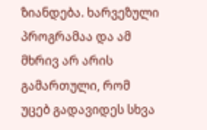ზიანდება. ხარვეზული პროგრამაა და ამ მხრივ არ არის გამართული, რომ უცებ გადავიდეს სხვა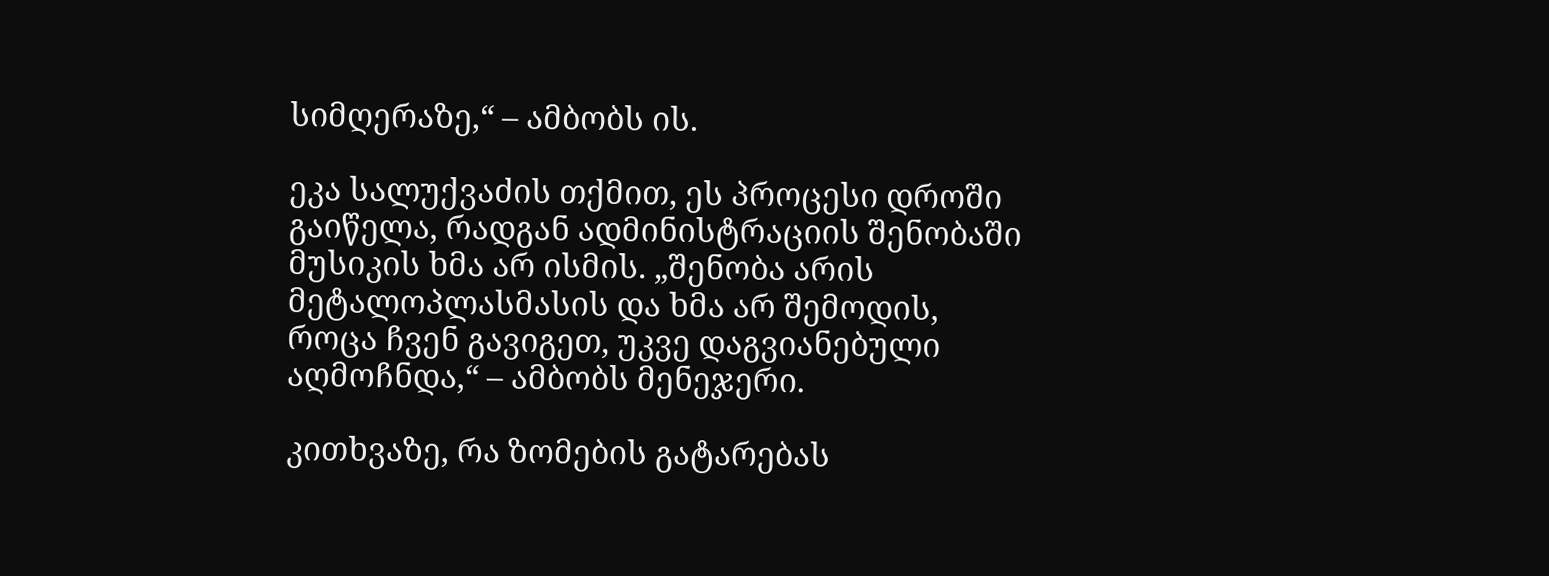სიმღერაზე,“ – ამბობს ის.

ეკა სალუქვაძის თქმით, ეს პროცესი დროში გაიწელა, რადგან ადმინისტრაციის შენობაში მუსიკის ხმა არ ისმის. „შენობა არის მეტალოპლასმასის და ხმა არ შემოდის, როცა ჩვენ გავიგეთ, უკვე დაგვიანებული აღმოჩნდა,“ – ამბობს მენეჯერი.

კითხვაზე, რა ზომების გატარებას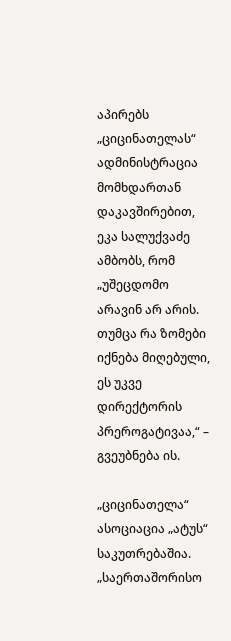აპირებს „ციცინათელას“ ადმინისტრაცია მომხდართან დაკავშირებით, ეკა სალუქვაძე ამბობს, რომ „უშეცდომო არავინ არ არის. თუმცა რა ზომები იქნება მიღებული, ეს უკვე დირექტორის პრეროგატივაა,“ – გვეუბნება ის.

„ციცინათელა“ ასოციაცია „ატუს“ საკუთრებაშია. „საერთაშორისო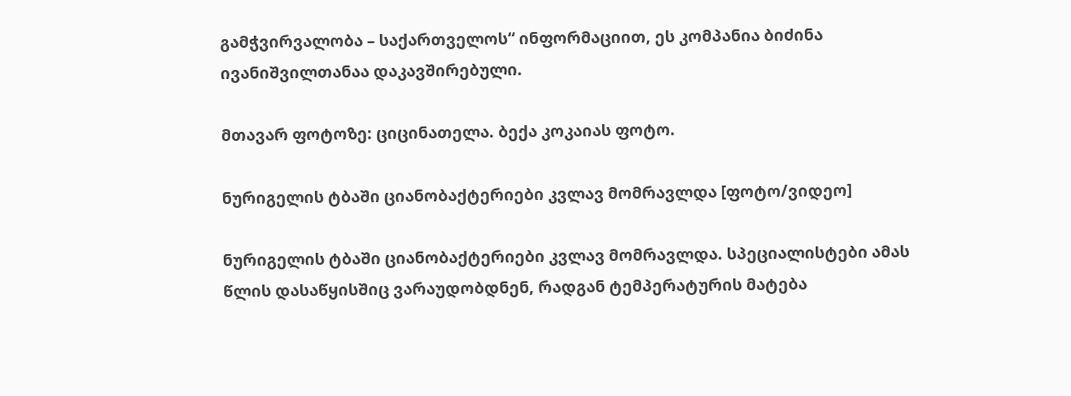გამჭვირვალობა – საქართველოს“ ინფორმაციით, ეს კომპანია ბიძინა ივანიშვილთანაა დაკავშირებული.

მთავარ ფოტოზე: ციცინათელა. ბექა კოკაიას ფოტო.

ნურიგელის ტბაში ციანობაქტერიები კვლავ მომრავლდა [ფოტო/ვიდეო]

ნურიგელის ტბაში ციანობაქტერიები კვლავ მომრავლდა. სპეციალისტები ამას წლის დასაწყისშიც ვარაუდობდნენ, რადგან ტემპერატურის მატება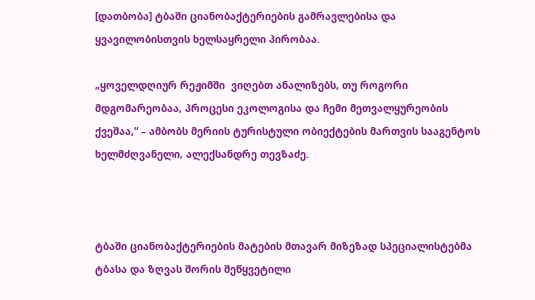[დათბობა] ტბაში ციანობაქტერიების გამრავლებისა და ყვავილობისთვის ხელსაყრელი პირობაა.

„ყოველდღიურ რეჟიმში  ვიღებთ ანალიზებს, თუ როგორი მდგომარეობაა, პროცესი ეკოლოგისა და ჩემი მეთვალყურეობის ქვეშაა,“ – ამბობს მერიის ტურისტული ობიექტების მართვის სააგენტოს ხელმძღვანელი, ალექსანდრე თევზაძე.



ტბაში ციანობაქტერიების მატების მთავარ მიზეზად სპეციალისტებმა ტბასა და ზღვას შორის შეწყვეტილი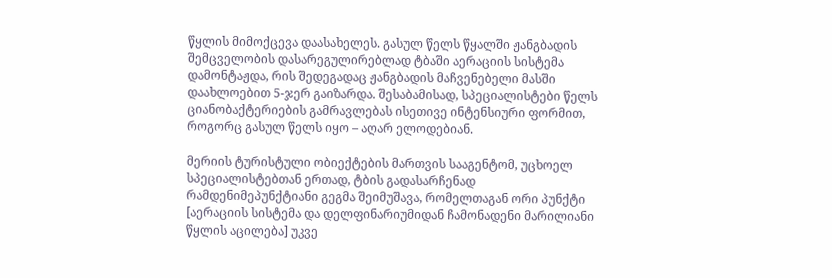წყლის მიმოქცევა დაასახელეს. გასულ წელს წყალში ჟანგბადის შემცველობის დასარეგულირებლად ტბაში აერაციის სისტემა დამონტაჟდა, რის შედეგადაც ჟანგბადის მაჩვენებელი მასში დაახლოებით 5-ჯერ გაიზარდა. შესაბამისად, სპეციალისტები წელს ციანობაქტერიების გამრავლებას ისეთივე ინტენსიური ფორმით, როგორც გასულ წელს იყო – აღარ ელოდებიან.

მერიის ტურისტული ობიექტების მართვის სააგენტომ, უცხოელ სპეციალისტებთან ერთად, ტბის გადასარჩენად რამდენიმეპუნქტიანი გეგმა შეიმუშავა, რომელთაგან ორი პუნქტი [აერაციის სისტემა და დელფინარიუმიდან ჩამონადენი მარილიანი წყლის აცილება] უკვე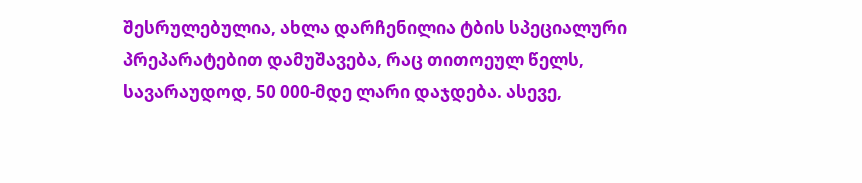შესრულებულია, ახლა დარჩენილია ტბის სპეციალური პრეპარატებით დამუშავება, რაც თითოეულ წელს, სავარაუდოდ, 50 000-მდე ლარი დაჯდება. ასევე,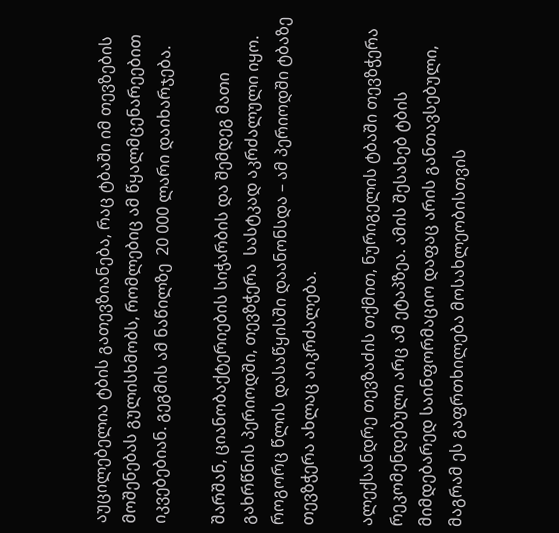აუცილებელია ტბის გათევზიანება, რაც ტბაში იმ თევზების მოშენებას გულისხმობს, რომლებიც ამ წყალმცენარეებით იკვებებიან. გეგმის ამ ნაწილზე  20 000 ლარი დაიხარჯება.

შარშან, ციანობაქტერიების სიჭარბის და შემდეგ მათი გახრწნის პერიოდში, თევზჭერა  სასტკად აკრძალული იყო. როგორც წლის დასაწყისში დაანონსდა – ამ პერიოდში ტბაზე თევზჭერა ახლაც აიკრძალება.

ალექსანდრე თევზაძის თქმით, ნურიგელის ტბაში თევზჭერა რეკომენდებული არც ამ ეტაპზეა. ამის შესახებ ტბის მიმდებარედ საინფორმაციო დაფაც არის განთავსებული, მაგრამ ეს გაფრთხილება მოსახლეობისთვის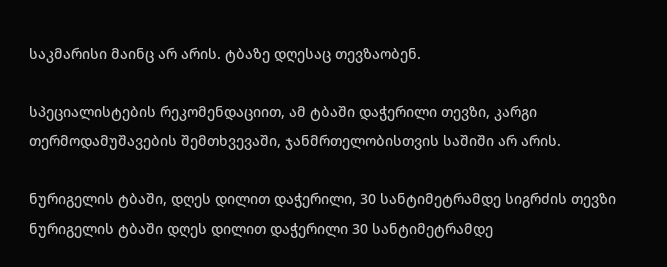საკმარისი მაინც არ არის. ტბაზე დღესაც თევზაობენ.

სპეციალისტების რეკომენდაციით, ამ ტბაში დაჭერილი თევზი, კარგი თერმოდამუშავების შემთხვევაში, ჯანმრთელობისთვის საშიში არ არის.

ნურიგელის ტბაში, დღეს დილით დაჭერილი, 30 სანტიმეტრამდე სიგრძის თევზი
ნურიგელის ტბაში დღეს დილით დაჭერილი 30 სანტიმეტრამდე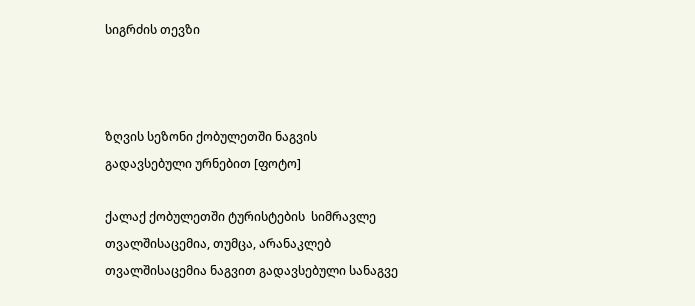სიგრძის თევზი



ზღვის სეზონი ქობულეთში ნაგვის გადავსებული ურნებით [ფოტო]

ქალაქ ქობულეთში ტურისტების  სიმრავლე თვალშისაცემია, თუმცა, არანაკლებ თვალშისაცემია ნაგვით გადავსებული სანაგვე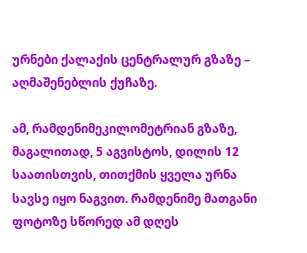ურნები ქალაქის ცენტრალურ გზაზე – აღმაშენებლის ქუჩაზე.

ამ, რამდენიმეკილომეტრიან გზაზე, მაგალითად, 5 აგვისტოს, დილის 12 საათისთვის, თითქმის ყველა ურნა სავსე იყო ნაგვით. რამდენიმე მათგანი ფოტოზე სწორედ ამ დღეს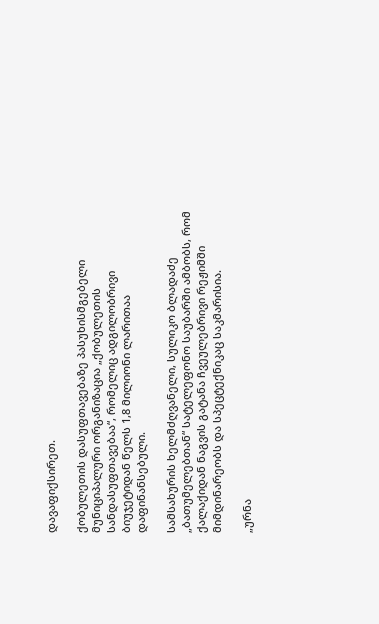დავაფიქსირეთ.

ქობულეთის დასუფთავებაზე პასუხისმგებელი მუნიციპალური ორგანიზაცია „ქობულეთის სანდასუფთავებაა“, რომელიც ადგილობრივი ბიუჯეტიდან წელს 1,8 მილიონი ლარითაა დაფინანსებული.

სამსახურის ხელმძღვანელი, სულიკო ბლადაძე „ბათუმელებთან“ სატელეფონო საუბარში ამბობს, რომ ქალაქიდან ნაგვის გატანა ჩვეულებრივი რეჟიმში მიმდინარეობს და სპეცტექნიკაც საკმარისია.

„ურნა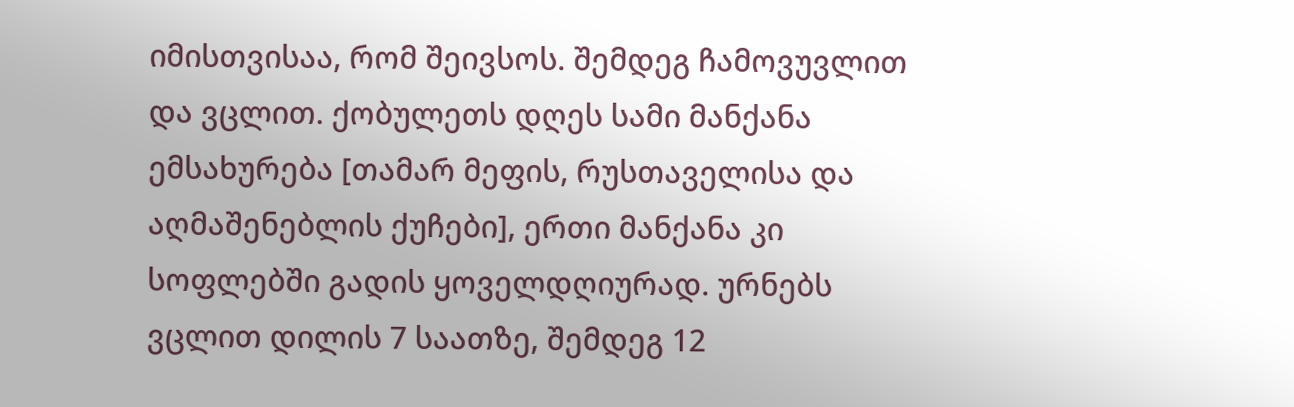იმისთვისაა, რომ შეივსოს. შემდეგ ჩამოვუვლით და ვცლით. ქობულეთს დღეს სამი მანქანა ემსახურება [თამარ მეფის, რუსთაველისა და აღმაშენებლის ქუჩები], ერთი მანქანა კი სოფლებში გადის ყოველდღიურად. ურნებს ვცლით დილის 7 საათზე, შემდეგ 12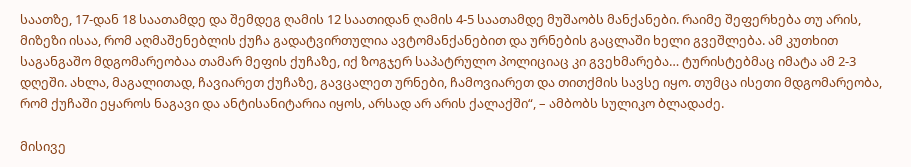საათზე, 17-დან 18 საათამდე და შემდეგ ღამის 12 საათიდან ღამის 4-5 საათამდე მუშაობს მანქანები. რაიმე შეფერხება თუ არის, მიზეზი ისაა, რომ აღმაშენებლის ქუჩა გადატვირთულია ავტომანქანებით და ურნების გაცლაში ხელი გვეშლება. ამ კუთხით  საგანგაშო მდგომარეობაა თამარ მეფის ქუჩაზე, იქ ზოგჯერ საპატრულო პოლიციაც კი გვეხმარება… ტურისტებმაც იმატა ამ 2-3 დღეში. ახლა, მაგალითად, ჩავიარეთ ქუჩაზე, გავცალეთ ურნები, ჩამოვიარეთ და თითქმის სავსე იყო. თუმცა ისეთი მდგომარეობა, რომ ქუჩაში ეყაროს ნაგავი და ანტისანიტარია იყოს, არსად არ არის ქალაქში“, – ამბობს სულიკო ბლადაძე.

მისივე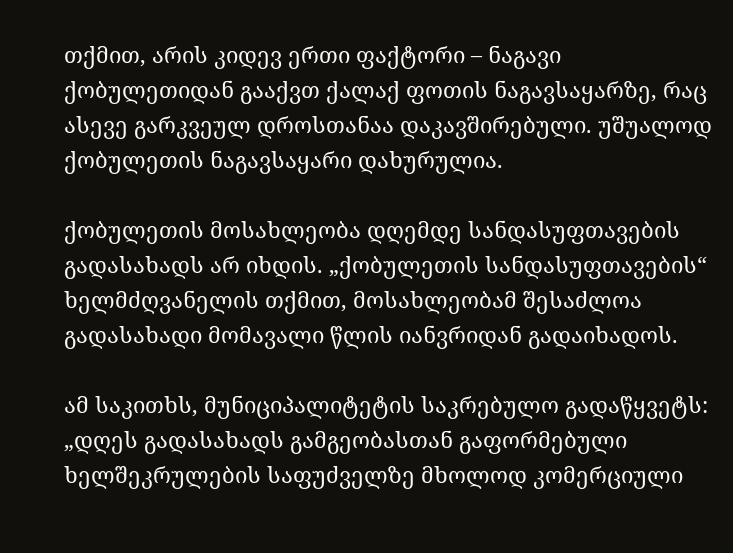თქმით, არის კიდევ ერთი ფაქტორი – ნაგავი ქობულეთიდან გააქვთ ქალაქ ფოთის ნაგავსაყარზე, რაც ასევე გარკვეულ დროსთანაა დაკავშირებული. უშუალოდ ქობულეთის ნაგავსაყარი დახურულია.

ქობულეთის მოსახლეობა დღემდე სანდასუფთავების გადასახადს არ იხდის. „ქობულეთის სანდასუფთავების“ ხელმძღვანელის თქმით, მოსახლეობამ შესაძლოა გადასახადი მომავალი წლის იანვრიდან გადაიხადოს.

ამ საკითხს, მუნიციპალიტეტის საკრებულო გადაწყვეტს: „დღეს გადასახადს გამგეობასთან გაფორმებული ხელშეკრულების საფუძველზე მხოლოდ კომერციული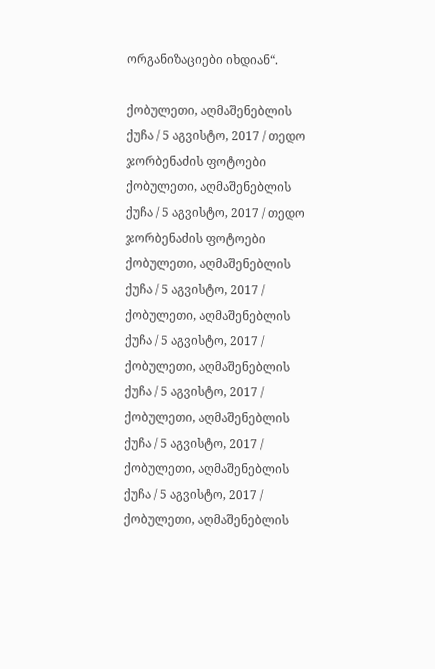ორგანიზაციები იხდიან“.

ქობულეთი, აღმაშენებლის ქუჩა / 5 აგვისტო, 2017 / თედო ჯორბენაძის ფოტოები
ქობულეთი, აღმაშენებლის ქუჩა / 5 აგვისტო, 2017 / თედო ჯორბენაძის ფოტოები
ქობულეთი, აღმაშენებლის ქუჩა / 5 აგვისტო, 2017 /
ქობულეთი, აღმაშენებლის ქუჩა / 5 აგვისტო, 2017 /
ქობულეთი, აღმაშენებლის ქუჩა / 5 აგვისტო, 2017 /
ქობულეთი, აღმაშენებლის ქუჩა / 5 აგვისტო, 2017 /
ქობულეთი, აღმაშენებლის ქუჩა / 5 აგვისტო, 2017 /
ქობულეთი, აღმაშენებლის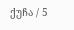ქუჩა / 5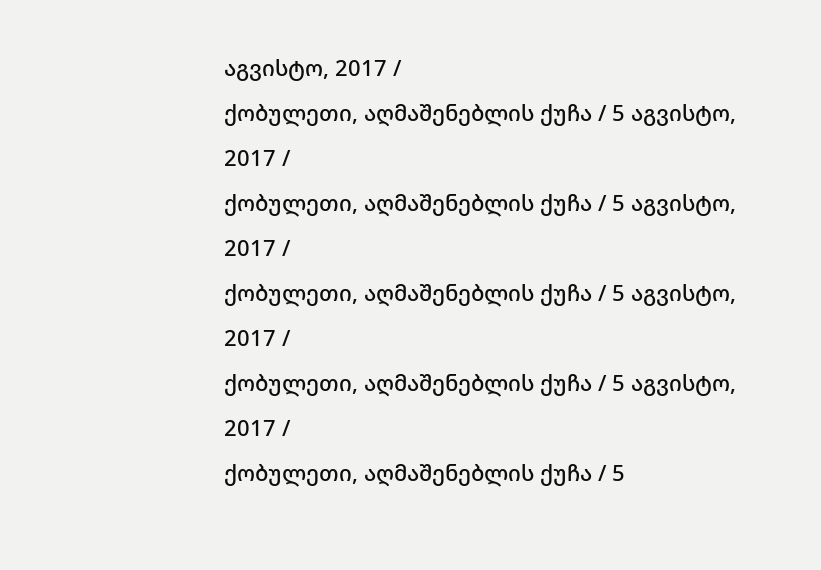აგვისტო, 2017 /
ქობულეთი, აღმაშენებლის ქუჩა / 5 აგვისტო, 2017 /
ქობულეთი, აღმაშენებლის ქუჩა / 5 აგვისტო, 2017 /
ქობულეთი, აღმაშენებლის ქუჩა / 5 აგვისტო, 2017 /
ქობულეთი, აღმაშენებლის ქუჩა / 5 აგვისტო, 2017 /
ქობულეთი, აღმაშენებლის ქუჩა / 5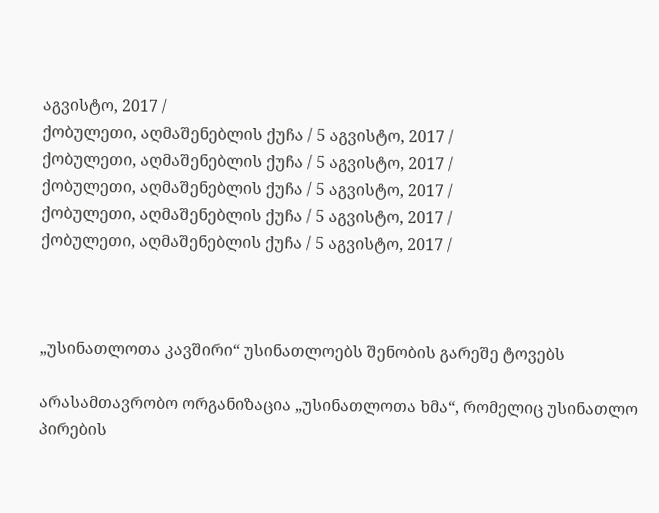აგვისტო, 2017 /
ქობულეთი, აღმაშენებლის ქუჩა / 5 აგვისტო, 2017 /
ქობულეთი, აღმაშენებლის ქუჩა / 5 აგვისტო, 2017 /
ქობულეთი, აღმაშენებლის ქუჩა / 5 აგვისტო, 2017 /
ქობულეთი, აღმაშენებლის ქუჩა / 5 აგვისტო, 2017 /
ქობულეთი, აღმაშენებლის ქუჩა / 5 აგვისტო, 2017 /



„უსინათლოთა კავშირი“ უსინათლოებს შენობის გარეშე ტოვებს

არასამთავრობო ორგანიზაცია „უსინათლოთა ხმა“, რომელიც უსინათლო პირების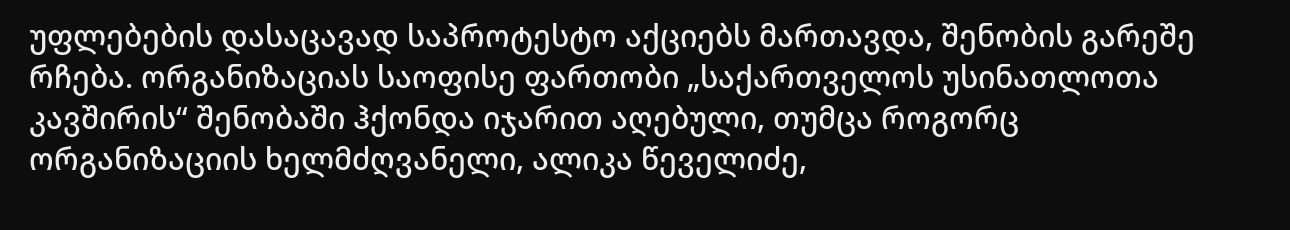უფლებების დასაცავად საპროტესტო აქციებს მართავდა, შენობის გარეშე რჩება. ორგანიზაციას საოფისე ფართობი „საქართველოს უსინათლოთა კავშირის“ შენობაში ჰქონდა იჯარით აღებული, თუმცა როგორც ორგანიზაციის ხელმძღვანელი, ალიკა წეველიძე,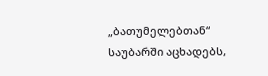„ბათუმელებთან“ საუბარში აცხადებს,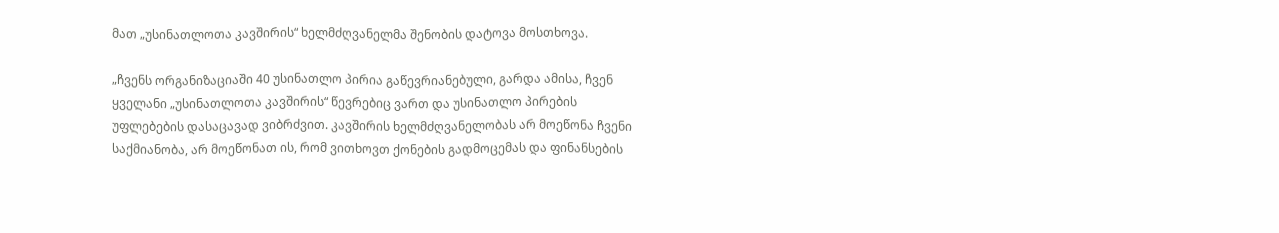მათ „უსინათლოთა კავშირის“ ხელმძღვანელმა შენობის დატოვა მოსთხოვა.

„ჩვენს ორგანიზაციაში 40 უსინათლო პირია გაწევრიანებული, გარდა ამისა, ჩვენ ყველანი „უსინათლოთა კავშირის“ წევრებიც ვართ და უსინათლო პირების უფლებების დასაცავად ვიბრძვით. კავშირის ხელმძღვანელობას არ მოეწონა ჩვენი საქმიანობა, არ მოეწონათ ის, რომ ვითხოვთ ქონების გადმოცემას და ფინანსების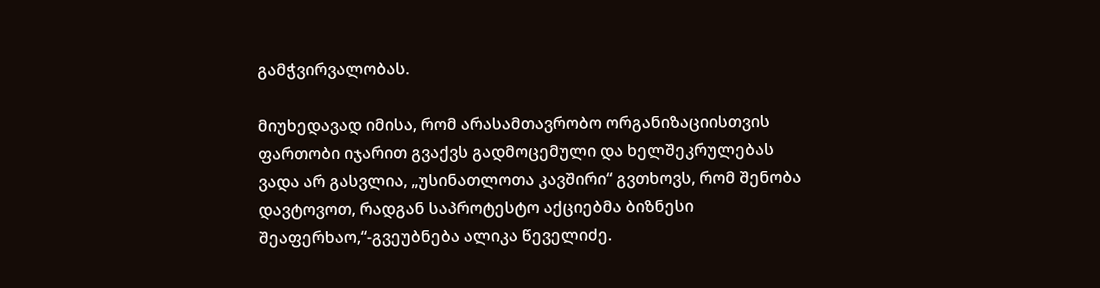გამჭვირვალობას.

მიუხედავად იმისა, რომ არასამთავრობო ორგანიზაციისთვის ფართობი იჯარით გვაქვს გადმოცემული და ხელშეკრულებას ვადა არ გასვლია, „უსინათლოთა კავშირი“ გვთხოვს, რომ შენობა დავტოვოთ, რადგან საპროტესტო აქციებმა ბიზნესი შეაფერხაო,“-გვეუბნება ალიკა წეველიძე.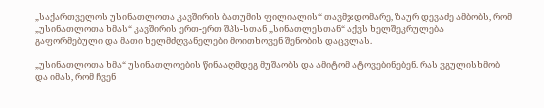„საქართველოს უსინათლოთა კავშირის ბათუმის ფილიალის“ თავმჯდომარე, ზაურ დევაძე ამბობს, რომ „უსინათლოთა ხმას“ კავშირის ერთ-ერთ შპს-სთან „სინათლესთან“ აქვს ხელშეკრულება გაფორმებული და მათი ხელმძღვანელები მოითხოვენ შენობის დაცვლას.

„უსინათლოთა ხმა“ უსინათლოების წინააღმდეგ მუშაობს და ამიტომ ატოვებინებენ. რას ვგულისხმობ და იმას, რომ ჩვენ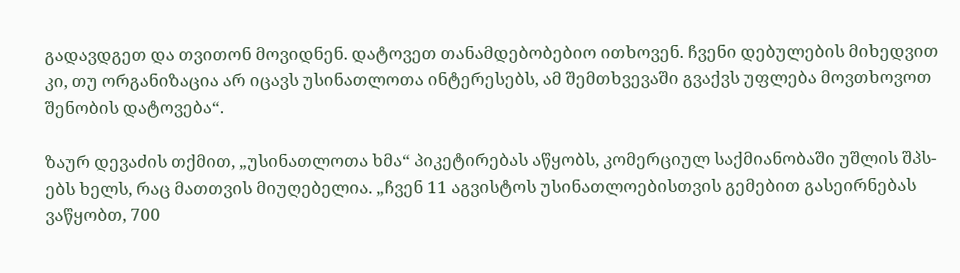გადავდგეთ და თვითონ მოვიდნენ. დატოვეთ თანამდებობებიო ითხოვენ. ჩვენი დებულების მიხედვით კი, თუ ორგანიზაცია არ იცავს უსინათლოთა ინტერესებს, ამ შემთხვევაში გვაქვს უფლება მოვთხოვოთ შენობის დატოვება“.

ზაურ დევაძის თქმით, „უსინათლოთა ხმა“ პიკეტირებას აწყობს, კომერციულ საქმიანობაში უშლის შპს-ებს ხელს, რაც მათთვის მიუღებელია. „ჩვენ 11 აგვისტოს უსინათლოებისთვის გემებით გასეირნებას ვაწყობთ, 700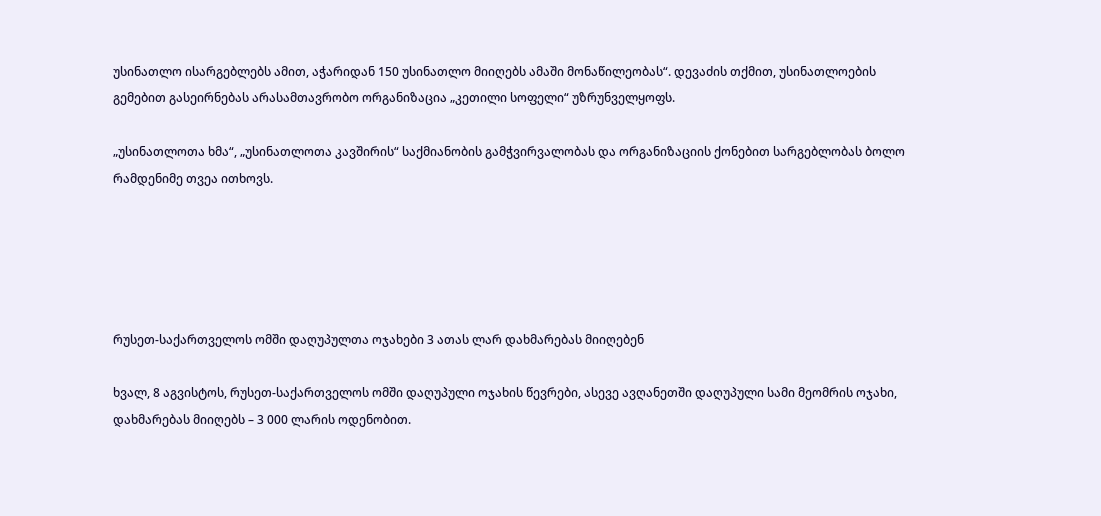უსინათლო ისარგებლებს ამით, აჭარიდან 150 უსინათლო მიიღებს ამაში მონაწილეობას“. დევაძის თქმით, უსინათლოების გემებით გასეირნებას არასამთავრობო ორგანიზაცია „კეთილი სოფელი“ უზრუნველყოფს.

„უსინათლოთა ხმა“, „უსინათლოთა კავშირის“ საქმიანობის გამჭვირვალობას და ორგანიზაციის ქონებით სარგებლობას ბოლო რამდენიმე თვეა ითხოვს.





რუსეთ-საქართველოს ომში დაღუპულთა ოჯახები 3 ათას ლარ დახმარებას მიიღებენ

ხვალ, 8 აგვისტოს, რუსეთ-საქართველოს ომში დაღუპული ოჯახის წევრები, ასევე ავღანეთში დაღუპული სამი მეომრის ოჯახი, დახმარებას მიიღებს – 3 000 ლარის ოდენობით.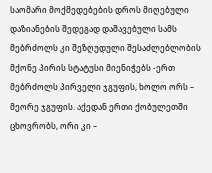საომარი მოქმედებების დროს მიღებული დაზიანების შედეგად დაშავებული სამს მებრძოლს კი შეზღუდული შესაძლებლობის მქონე პირის სტატუსი მიენიჭებს -ერთ მებრძოლს პირველი ჯგუფის, ხოლო ორს – მეორე ჯგუფის. აქედან ერთი ქობულეთში ცხოვრობს, ორი კი –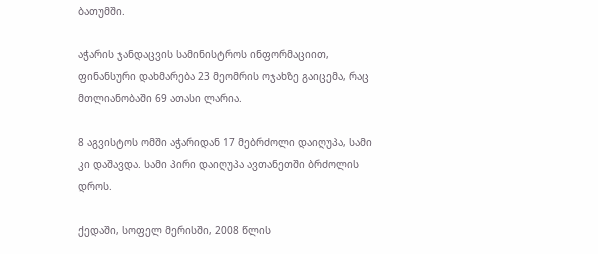ბათუმში.

აჭარის ჯანდაცვის სამინისტროს ინფორმაციით, ფინანსური დახმარება 23 მეომრის ოჯახზე გაიცემა, რაც მთლიანობაში 69 ათასი ლარია.

8 აგვისტოს ომში აჭარიდან 17 მებრძოლი დაიღუპა, სამი კი დაშავდა. სამი პირი დაიღუპა ავთანეთში ბრძოლის დროს.

ქედაში, სოფელ მერისში, 2008 წლის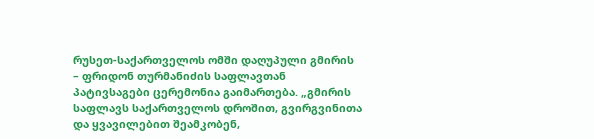რუსეთ-საქართველოს ომში დაღუპული გმირის – ფრიდონ თურმანიძის საფლავთან პატივსაგები ცერემონია გაიმართება. „გმირის საფლავს საქართველოს დროშით, გვირგვინითა და ყვავილებით შეამკობენ,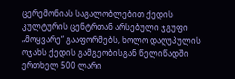ცერემონიას საგალობლებით ქედის კულტურის ცენტრთან არსებული ჯგუფი „მოყვარე“ გააფორმებს, ხოლო დაღუპულის ოჯახს ქედის გამგეობისგან წელიწადში ერთხელ 500 ლარი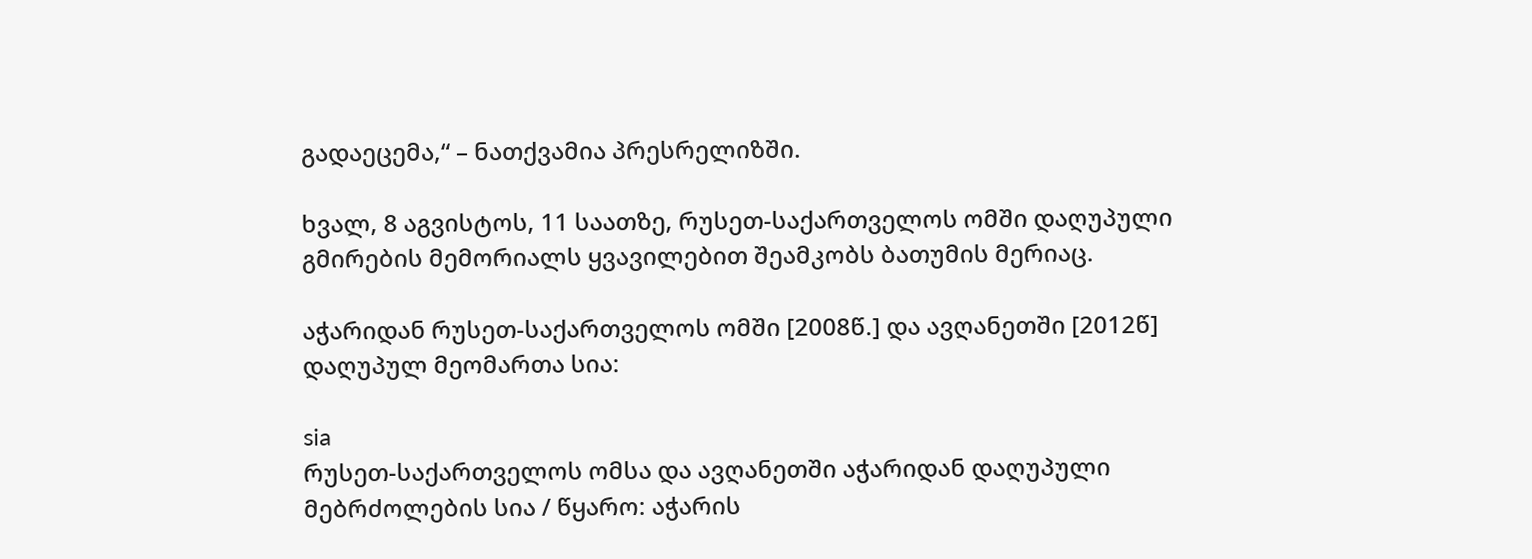გადაეცემა,“ – ნათქვამია პრესრელიზში.

ხვალ, 8 აგვისტოს, 11 საათზე, რუსეთ-საქართველოს ომში დაღუპული გმირების მემორიალს ყვავილებით შეამკობს ბათუმის მერიაც.

აჭარიდან რუსეთ-საქართველოს ომში [2008წ.] და ავღანეთში [2012წ] დაღუპულ მეომართა სია:

sia
რუსეთ-საქართველოს ომსა და ავღანეთში აჭარიდან დაღუპული მებრძოლების სია / წყარო: აჭარის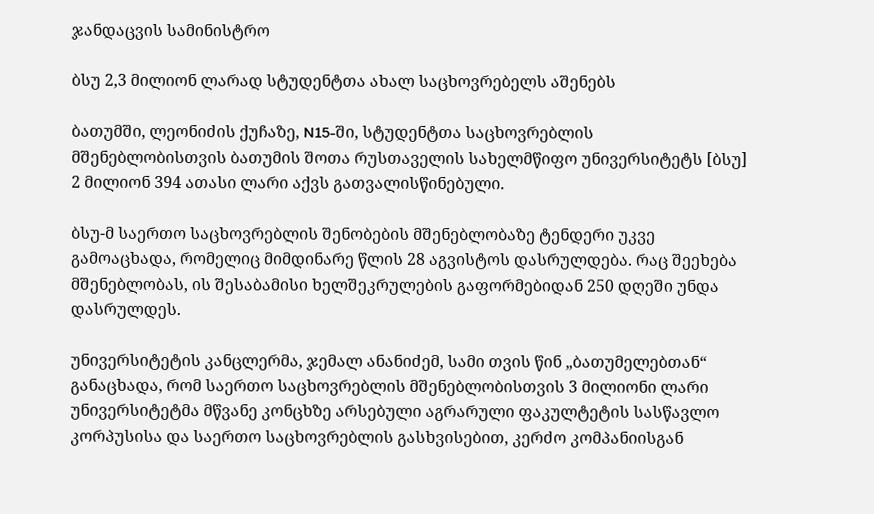ჯანდაცვის სამინისტრო

ბსუ 2,3 მილიონ ლარად სტუდენტთა ახალ საცხოვრებელს აშენებს

ბათუმში, ლეონიძის ქუჩაზე, N15-ში, სტუდენტთა საცხოვრებლის მშენებლობისთვის ბათუმის შოთა რუსთაველის სახელმწიფო უნივერსიტეტს [ბსუ] 2 მილიონ 394 ათასი ლარი აქვს გათვალისწინებული.

ბსუ-მ საერთო საცხოვრებლის შენობების მშენებლობაზე ტენდერი უკვე გამოაცხადა, რომელიც მიმდინარე წლის 28 აგვისტოს დასრულდება. რაც შეეხება მშენებლობას, ის შესაბამისი ხელშეკრულების გაფორმებიდან 250 დღეში უნდა დასრულდეს.

უნივერსიტეტის კანცლერმა, ჯემალ ანანიძემ, სამი თვის წინ „ბათუმელებთან“ განაცხადა, რომ საერთო საცხოვრებლის მშენებლობისთვის 3 მილიონი ლარი უნივერსიტეტმა მწვანე კონცხზე არსებული აგრარული ფაკულტეტის სასწავლო კორპუსისა და საერთო საცხოვრებლის გასხვისებით, კერძო კომპანიისგან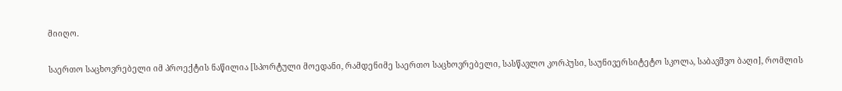მიიღო.

საერთო საცხოვრებელი იმ პროექტის ნაწილია [სპორტული მოედანი, რამდენიმე საერთო საცხოვრებელი, სასწავლო კორპუსი, საუნივერსიტეტო სკოლა, საბავშვო ბაღი], რომლის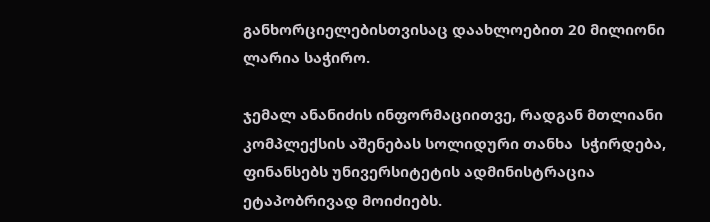განხორციელებისთვისაც დაახლოებით 20 მილიონი ლარია საჭირო.

ჯემალ ანანიძის ინფორმაციითვე, რადგან მთლიანი კომპლექსის აშენებას სოლიდური თანხა  სჭირდება, ფინანსებს უნივერსიტეტის ადმინისტრაცია ეტაპობრივად მოიძიებს.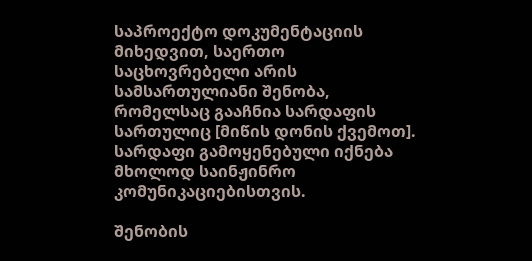საპროექტო დოკუმენტაციის მიხედვით, საერთო საცხოვრებელი არის სამსართულიანი შენობა, რომელსაც გააჩნია სარდაფის სართულიც [მიწის დონის ქვემოთ]. სარდაფი გამოყენებული იქნება მხოლოდ საინჟინრო კომუნიკაციებისთვის.

შენობის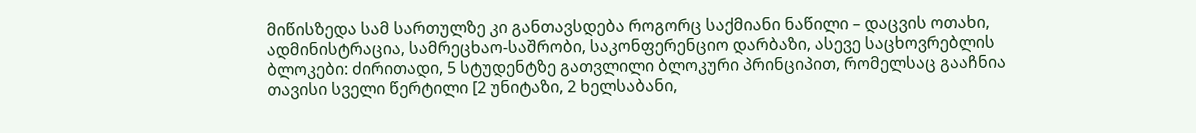მიწისზედა სამ სართულზე კი განთავსდება როგორც საქმიანი ნაწილი – დაცვის ოთახი, ადმინისტრაცია, სამრეცხაო-საშრობი, საკონფერენციო დარბაზი, ასევე საცხოვრებლის ბლოკები: ძირითადი, 5 სტუდენტზე გათვლილი ბლოკური პრინციპით, რომელსაც გააჩნია თავისი სველი წერტილი [2 უნიტაზი, 2 ხელსაბანი,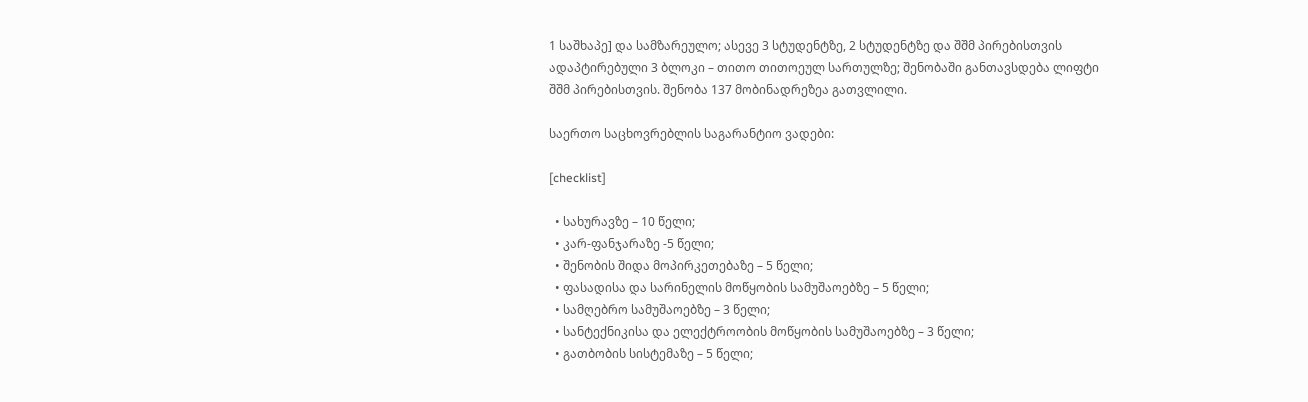1 საშხაპე] და სამზარეულო; ასევე 3 სტუდენტზე, 2 სტუდენტზე და შშმ პირებისთვის ადაპტირებული 3 ბლოკი – თითო თითოეულ სართულზე; შენობაში განთავსდება ლიფტი შშმ პირებისთვის. შენობა 137 მობინადრეზეა გათვლილი.

საერთო საცხოვრებლის საგარანტიო ვადები:

[checklist]

  • სახურავზე – 10 წელი;
  • კარ-ფანჯარაზე -5 წელი;
  • შენობის შიდა მოპირკეთებაზე – 5 წელი;
  • ფასადისა და სარინელის მოწყობის სამუშაოებზე – 5 წელი;
  • სამღებრო სამუშაოებზე – 3 წელი;
  • სანტექნიკისა და ელექტროობის მოწყობის სამუშაოებზე – 3 წელი;
  • გათბობის სისტემაზე – 5 წელი;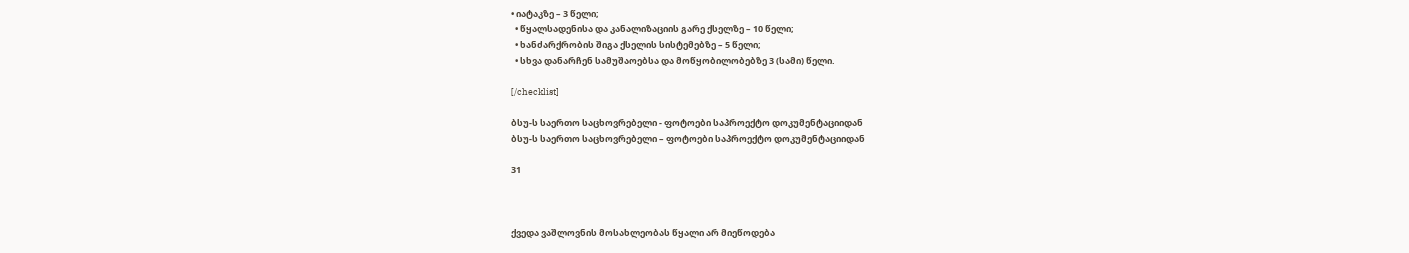• იატაკზე – 3 წელი;
  • წყალსადენისა და კანალიზაციის გარე ქსელზე – 10 წელი;
  • ხანძარქრობის შიგა ქსელის სისტემებზე – 5 წელი;
  • სხვა დანარჩენ სამუშაოებსა და მოწყობილობებზე 3 (სამი) წელი.

[/checklist]

ბსუ-ს საერთო საცხოვრებელი - ფოტოები საპროექტო დოკუმენტაციიდან
ბსუ-ს საერთო საცხოვრებელი – ფოტოები საპროექტო დოკუმენტაციიდან

31



ქვედა ვაშლოვნის მოსახლეობას წყალი არ მიეწოდება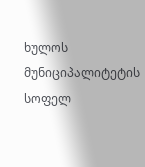ხულოს მუნიციპალიტეტის სოფელ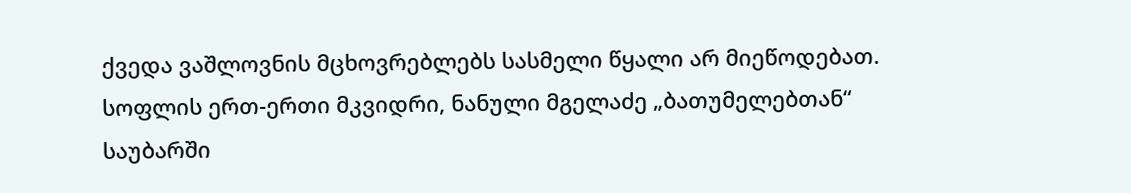ქვედა ვაშლოვნის მცხოვრებლებს სასმელი წყალი არ მიეწოდებათ. სოფლის ერთ-ერთი მკვიდრი, ნანული მგელაძე „ბათუმელებთან“ საუბარში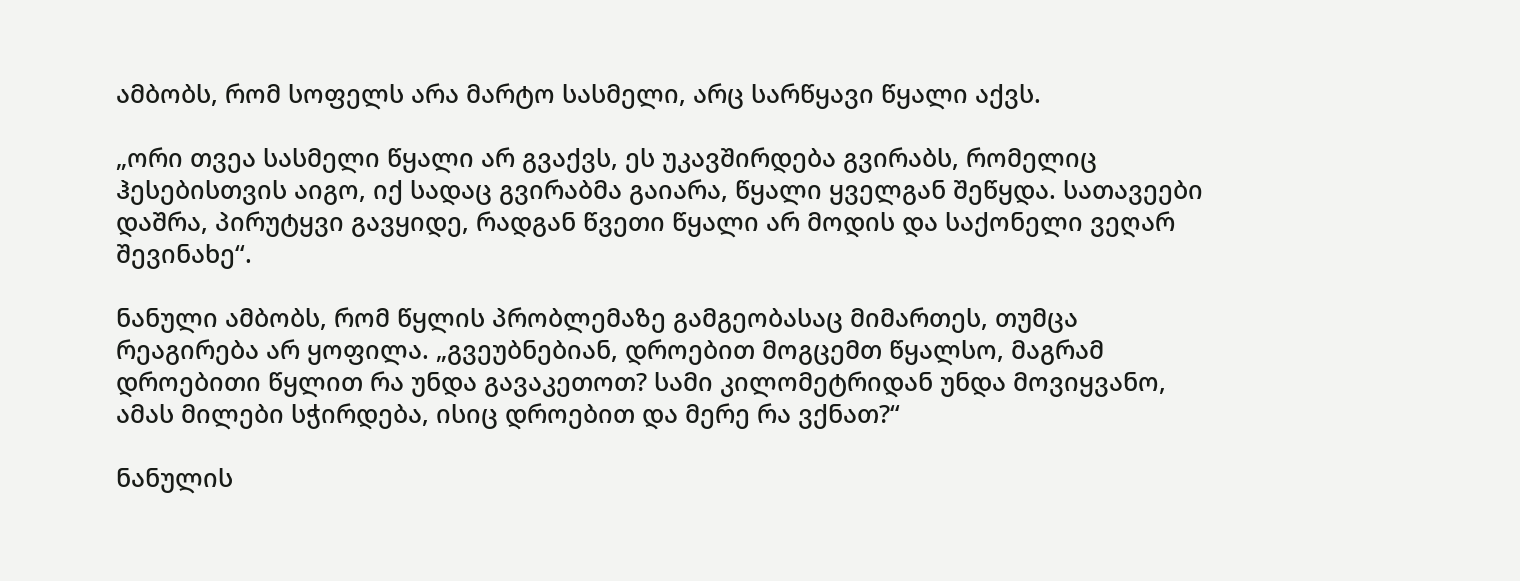ამბობს, რომ სოფელს არა მარტო სასმელი, არც სარწყავი წყალი აქვს.

„ორი თვეა სასმელი წყალი არ გვაქვს, ეს უკავშირდება გვირაბს, რომელიც ჰესებისთვის აიგო, იქ სადაც გვირაბმა გაიარა, წყალი ყველგან შეწყდა. სათავეები დაშრა, პირუტყვი გავყიდე, რადგან წვეთი წყალი არ მოდის და საქონელი ვეღარ შევინახე“.

ნანული ამბობს, რომ წყლის პრობლემაზე გამგეობასაც მიმართეს, თუმცა რეაგირება არ ყოფილა. „გვეუბნებიან, დროებით მოგცემთ წყალსო, მაგრამ დროებითი წყლით რა უნდა გავაკეთოთ? სამი კილომეტრიდან უნდა მოვიყვანო, ამას მილები სჭირდება, ისიც დროებით და მერე რა ვქნათ?“

ნანულის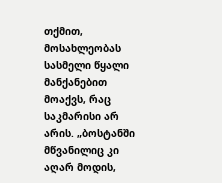თქმით, მოსახლეობას სასმელი წყალი მანქანებით მოაქვს, რაც საკმარისი არ არის. „ბოსტანში მწვანილიც კი აღარ მოდის,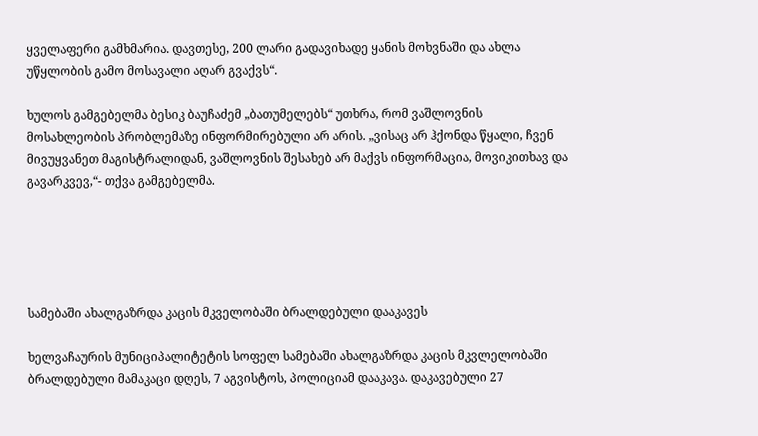ყველაფერი გამხმარია. დავთესე, 200 ლარი გადავიხადე ყანის მოხვნაში და ახლა უწყლობის გამო მოსავალი აღარ გვაქვს“.

ხულოს გამგებელმა ბესიკ ბაუჩაძემ „ბათუმელებს“ უთხრა, რომ ვაშლოვნის მოსახლეობის პრობლემაზე ინფორმირებული არ არის. „ვისაც არ ჰქონდა წყალი, ჩვენ მივუყვანეთ მაგისტრალიდან, ვაშლოვნის შესახებ არ მაქვს ინფორმაცია, მოვიკითხავ და გავარკვევ,“- თქვა გამგებელმა.





სამებაში ახალგაზრდა კაცის მკველობაში ბრალდებული დააკავეს

ხელვაჩაურის მუნიციპალიტეტის სოფელ სამებაში ახალგაზრდა კაცის მკვლელობაში ბრალდებული მამაკაცი დღეს, 7 აგვისტოს, პოლიციამ დააკავა. დაკავებული 27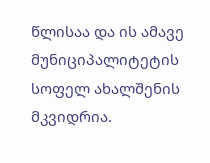წლისაა და ის ამავე მუნიციპალიტეტის სოფელ ახალშენის მკვიდრია.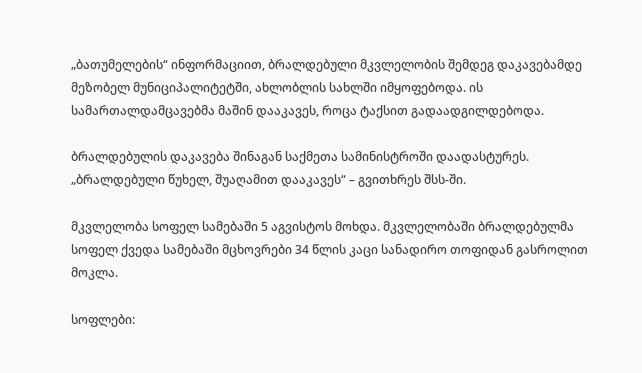„ბათუმელების“ ინფორმაციით, ბრალდებული მკვლელობის შემდეგ დაკავებამდე მეზობელ მუნიციპალიტეტში, ახლობლის სახლში იმყოფებოდა. ის სამართალდამცავებმა მაშინ დააკავეს, როცა ტაქსით გადაადგილდებოდა.

ბრალდებულის დაკავება შინაგან საქმეთა სამინისტროში დაადასტურეს. „ბრალდებული წუხელ, შუაღამით დააკავეს“ – გვითხრეს შსს-ში.

მკვლელობა სოფელ სამებაში 5 აგვისტოს მოხდა. მკვლელობაში ბრალდებულმა სოფელ ქვედა სამებაში მცხოვრები 34 წლის კაცი სანადირო თოფიდან გასროლით მოკლა.

სოფლები: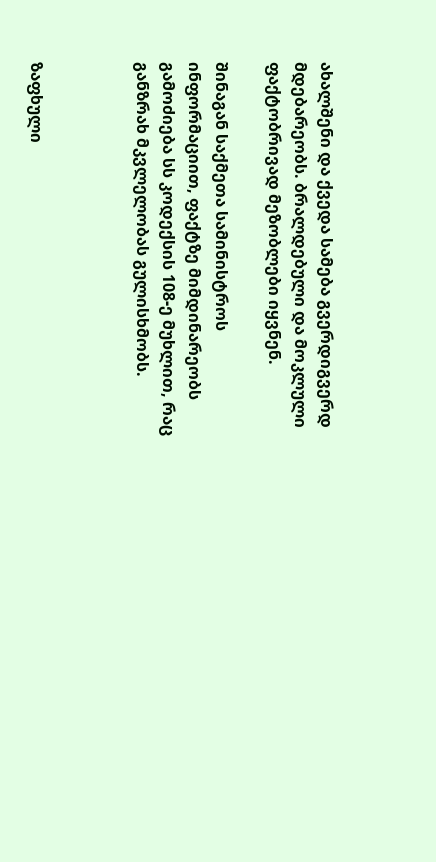ახალშენი და ქვედა სამება გვერდიგვერდ მდებარეობს. ბრალდებული და მოკლული ფაქტობრივად მეზობლები იყვნენ.

შინაგან საქმეთა სამინისტროს ინფორმაციით, ფაქტზე მიმდინარეობს გამოძიება სს კოდექსის 108-ე მუხლით, რაც განზრახ მკვლელობას გულისხმობს.



ზაფხული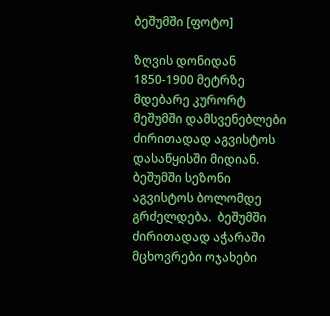ბეშუმში [ფოტო]

ზღვის დონიდან 1850-1900 მეტრზე მდებარე კურორტ მეშუმში დამსვენებლები ძირითადად აგვისტოს დასაწყისში მიდიან. ბეშუმში სეზონი აგვისტოს ბოლომდე გრძელდება.  ბეშუმში ძირითადად აჭარაში მცხოვრები ოჯახები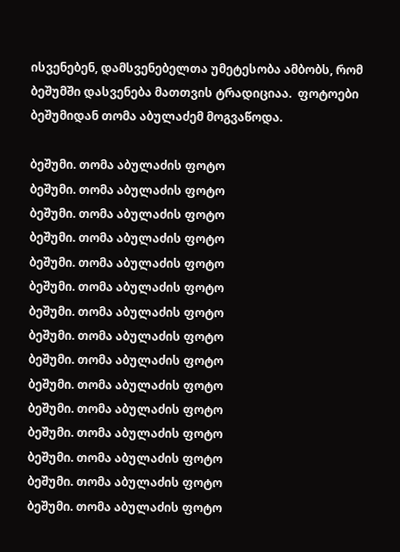ისვენებენ, დამსვენებელთა უმეტესობა ამბობს, რომ ბეშუმში დასვენება მათთვის ტრადიციაა.  ფოტოები ბეშუმიდან თომა აბულაძემ მოგვაწოდა.

ბეშუმი. თომა აბულაძის ფოტო
ბეშუმი. თომა აბულაძის ფოტო
ბეშუმი. თომა აბულაძის ფოტო
ბეშუმი. თომა აბულაძის ფოტო
ბეშუმი. თომა აბულაძის ფოტო
ბეშუმი. თომა აბულაძის ფოტო
ბეშუმი. თომა აბულაძის ფოტო
ბეშუმი. თომა აბულაძის ფოტო
ბეშუმი. თომა აბულაძის ფოტო
ბეშუმი. თომა აბულაძის ფოტო
ბეშუმი. თომა აბულაძის ფოტო
ბეშუმი. თომა აბულაძის ფოტო
ბეშუმი. თომა აბულაძის ფოტო
ბეშუმი. თომა აბულაძის ფოტო
ბეშუმი. თომა აბულაძის ფოტო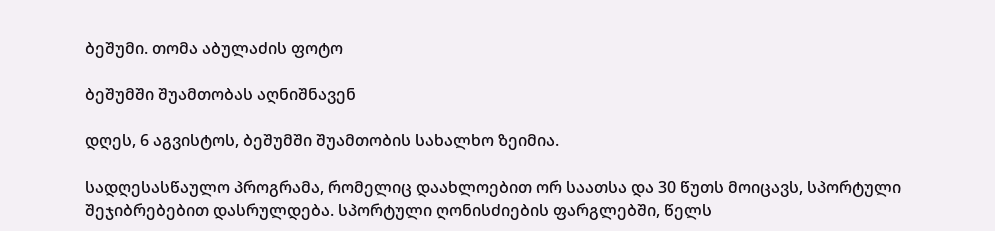ბეშუმი. თომა აბულაძის ფოტო

ბეშუმში შუამთობას აღნიშნავენ

დღეს, 6 აგვისტოს, ბეშუმში შუამთობის სახალხო ზეიმია.

სადღესასწაულო პროგრამა, რომელიც დაახლოებით ორ საათსა და 30 წუთს მოიცავს, სპორტული შეჯიბრებებით დასრულდება. სპორტული ღონისძიების ფარგლებში, წელს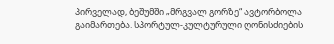პირველად, ბეშუმში „მრგვალ გორზე“ ავტორბოლა გაიმართება. სპორტულ-კულტურული ღონისძიების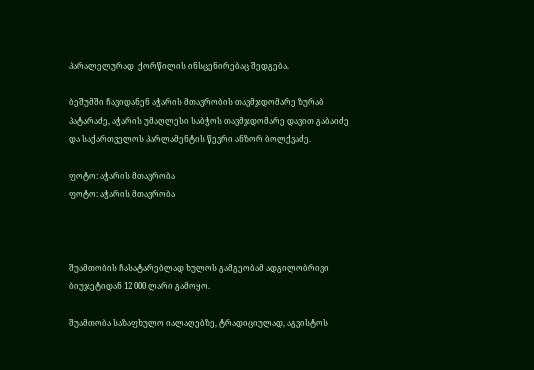პარალელურად  ქორწილის ინსცენირებაც შედგება.

ბეშუმში ჩავიდანენ აჭარის მთავრობის თავმჯდომარე ზურაბ პატარაძე, აჭარის უმაღლესი საბჭოს თავმჯდომარე დავით გაბაიძე და საქართველოს პარლამენტის წევრი ანზორ ბოლქვაძე.

ფოტო: აჭარის მთავრობა
ფოტო: აჭარის მთავრობა



შუამთობის ჩასატარებლად ხულოს გამგეობამ ადგილობრივი ბიუჯეტიდან 12 000 ლარი გამოყო.

შუამთობა საზაფხულო იალაღებზე, ტრადიციულად, აგვისტოს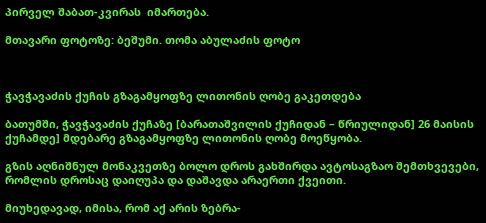პირველ შაბათ-კვირას  იმართება.

მთავარი ფოტოზე: ბეშუმი. თომა აბულაძის ფოტო



ჭავჭავაძის ქუჩის გზაგამყოფზე ლითონის ღობე გაკეთდება

ბათუმში, ჭავჭავაძის ქუჩაზე [ბარათაშვილის ქუჩიდან – წრიულიდან] 26 მაისის ქუჩამდე] მდებარე გზაგამყოფზე ლითონის ღობე მოეწყობა.

გზის აღნიშნულ მონაკვეთზე ბოლო დროს გახშირდა ავტოსაგზაო შემთხვევები, რომლის დროსაც დაიღუპა და დაშავდა არაერთი ქვეითი.

მიუხედავად, იმისა, რომ აქ არის ზებრა-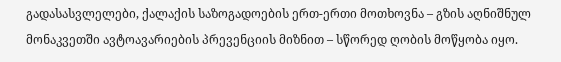გადასასვლელები, ქალაქის საზოგადოების ერთ-ერთი მოთხოვნა – გზის აღნიშნულ მონაკვეთში ავტოავარიების პრევენციის მიზნით – სწორედ ღობის მოწყობა იყო.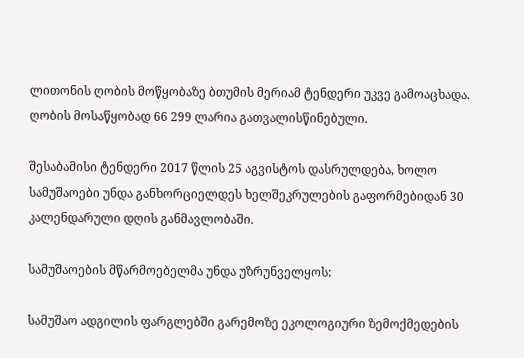ლითონის ღობის მოწყობაზე ბთუმის მერიამ ტენდერი უკვე გამოაცხადა. ღობის მოსაწყობად 66 299 ლარია გათვალისწინებული.

შესაბამისი ტენდერი 2017 წლის 25 აგვისტოს დასრულდება, ხოლო სამუშაოები უნდა განხორციელდეს ხელშეკრულების გაფორმებიდან 30 კალენდარული დღის განმავლობაში.

სამუშაოების მწარმოებელმა უნდა უზრუნველყოს:

სამუშაო ადგილის ფარგლებში გარემოზე ეკოლოგიური ზემოქმედების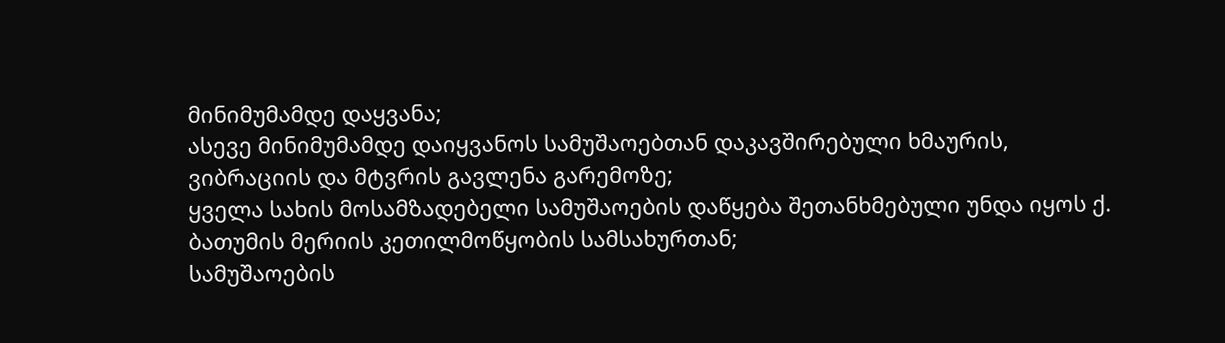მინიმუმამდე დაყვანა;
ასევე მინიმუმამდე დაიყვანოს სამუშაოებთან დაკავშირებული ხმაურის, ვიბრაციის და მტვრის გავლენა გარემოზე;
ყველა სახის მოსამზადებელი სამუშაოების დაწყება შეთანხმებული უნდა იყოს ქ. ბათუმის მერიის კეთილმოწყობის სამსახურთან;
სამუშაოების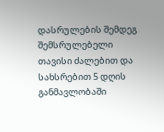დასრულების შემდეგ შემსრულებელი თავისი ძალებით და სახსრებით 5 დღის განმავლობაში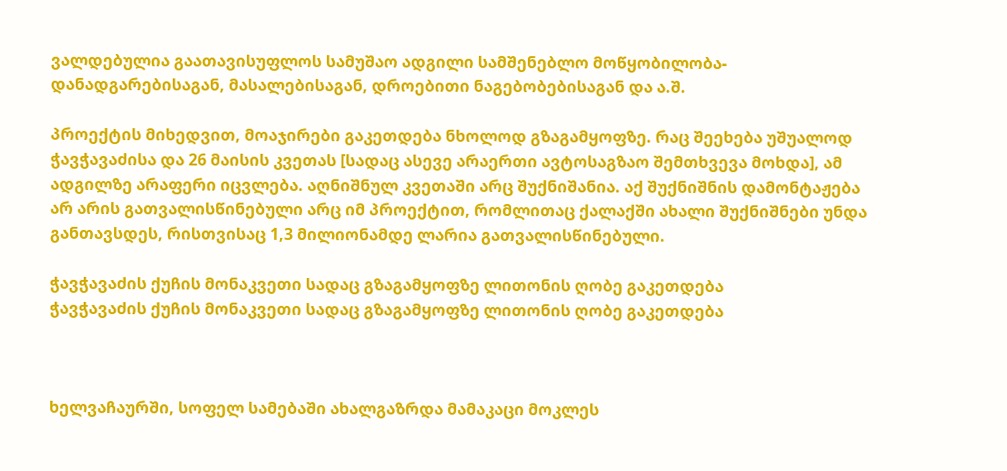ვალდებულია გაათავისუფლოს სამუშაო ადგილი სამშენებლო მოწყობილობა-დანადგარებისაგან, მასალებისაგან, დროებითი ნაგებობებისაგან და ა.შ.

პროექტის მიხედვით, მოაჯირები გაკეთდება ნხოლოდ გზაგამყოფზე. რაც შეეხება უშუალოდ ჭავჭავაძისა და 26 მაისის კვეთას [სადაც ასევე არაერთი ავტოსაგზაო შემთხვევა მოხდა], ამ ადგილზე არაფერი იცვლება. აღნიშნულ კვეთაში არც შუქნიშანია. აქ შუქნიშნის დამონტაჟება არ არის გათვალისწინებული არც იმ პროექტით, რომლითაც ქალაქში ახალი შუქნიშნები უნდა განთავსდეს, რისთვისაც 1,3 მილიონამდე ლარია გათვალისწინებული.

ჭავჭავაძის ქუჩის მონაკვეთი სადაც გზაგამყოფზე ლითონის ღობე გაკეთდება
ჭავჭავაძის ქუჩის მონაკვეთი სადაც გზაგამყოფზე ლითონის ღობე გაკეთდება



ხელვაჩაურში, სოფელ სამებაში ახალგაზრდა მამაკაცი მოკლეს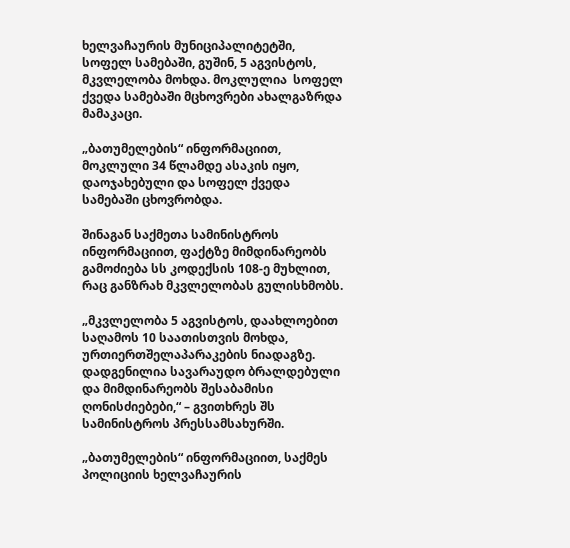ხელვაჩაურის მუნიციპალიტეტში, სოფელ სამებაში, გუშინ, 5 აგვისტოს, მკვლელობა მოხდა. მოკლულია  სოფელ ქვედა სამებაში მცხოვრები ახალგაზრდა მამაკაცი.

„ბათუმელების“ ინფორმაციით, მოკლული 34 წლამდე ასაკის იყო, დაოჯახებული და სოფელ ქვედა სამებაში ცხოვრობდა.

შინაგან საქმეთა სამინისტროს ინფორმაციით, ფაქტზე მიმდინარეობს გამოძიება სს კოდექსის 108-ე მუხლით, რაც განზრახ მკვლელობას გულისხმობს.

„მკვლელობა 5 აგვისტოს, დაახლოებით საღამოს 10 საათისთვის მოხდა, ურთიერთშელაპარაკების ნიადაგზე. დადგენილია სავარაუდო ბრალდებული და მიმდინარეობს შესაბამისი ღონისძიებები,“ – გვითხრეს შს სამინისტროს პრესსამსახურში.

„ბათუმელების“ ინფორმაციით, საქმეს პოლიციის ხელვაჩაურის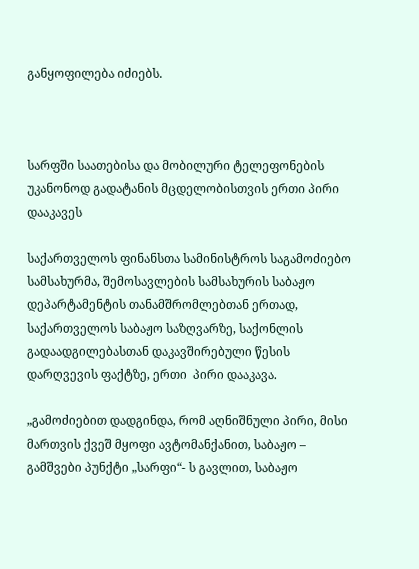განყოფილება იძიებს.



სარფში საათებისა და მობილური ტელეფონების უკანონოდ გადატანის მცდელობისთვის ერთი პირი დააკავეს

საქართველოს ფინანსთა სამინისტროს საგამოძიებო სამსახურმა, შემოსავლების სამსახურის საბაჟო დეპარტამენტის თანამშრომლებთან ერთად, საქართველოს საბაჟო საზღვარზე, საქონლის გადაადგილებასთან დაკავშირებული წესის დარღვევის ფაქტზე, ერთი  პირი დააკავა.

„გამოძიებით დადგინდა, რომ აღნიშნული პირი, მისი მართვის ქვეშ მყოფი ავტომანქანით, საბაჟო – გამშვები პუნქტი „სარფი“- ს გავლით, საბაჟო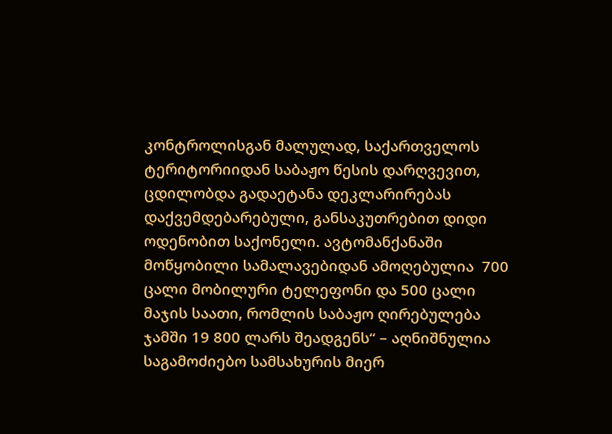კონტროლისგან მალულად, საქართველოს ტერიტორიიდან საბაჟო წესის დარღვევით, ცდილობდა გადაეტანა დეკლარირებას დაქვემდებარებული, განსაკუთრებით დიდი ოდენობით საქონელი. ავტომანქანაში მოწყობილი სამალავებიდან ამოღებულია  700 ცალი მობილური ტელეფონი და 500 ცალი მაჯის საათი, რომლის საბაჟო ღირებულება ჯამში 19 800 ლარს შეადგენს“ – აღნიშნულია საგამოძიებო სამსახურის მიერ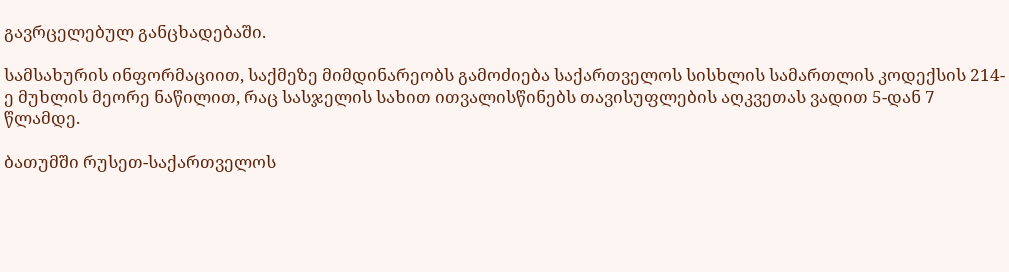გავრცელებულ განცხადებაში.

სამსახურის ინფორმაციით, საქმეზე მიმდინარეობს გამოძიება საქართველოს სისხლის სამართლის კოდექსის 214-ე მუხლის მეორე ნაწილით, რაც სასჯელის სახით ითვალისწინებს თავისუფლების აღკვეთას ვადით 5-დან 7 წლამდე.

ბათუმში რუსეთ-საქართველოს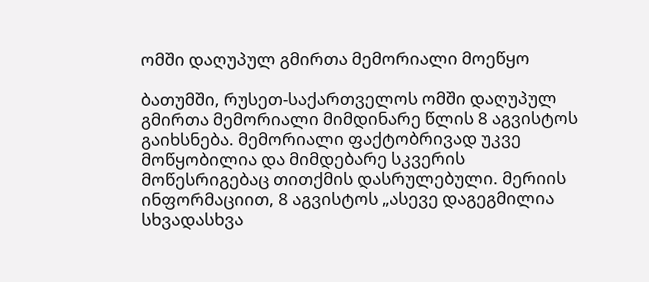ომში დაღუპულ გმირთა მემორიალი მოეწყო

ბათუმში, რუსეთ-საქართველოს ომში დაღუპულ გმირთა მემორიალი მიმდინარე წლის 8 აგვისტოს გაიხსნება. მემორიალი ფაქტობრივად უკვე მოწყობილია და მიმდებარე სკვერის მოწესრიგებაც თითქმის დასრულებული. მერიის ინფორმაციით, 8 აგვისტოს „ასევე დაგეგმილია სხვადასხვა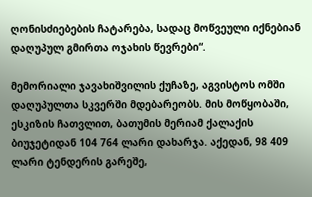ღონისძიებების ჩატარება, სადაც მოწვეული იქნებიან დაღუპულ გმირთა ოჯახის წევრები“.

მემორიალი ჯავახიშვილის ქუჩაზე, აგვისტოს ომში დაღუპულთა სკვერში მდებარეობს. მის მოწყობაში, ესკიზის ჩათვლით, ბათუმის მერიამ ქალაქის ბიუჯეტიდან 104 764 ლარი დახარჯა. აქედან, 98 409 ლარი ტენდერის გარეშე,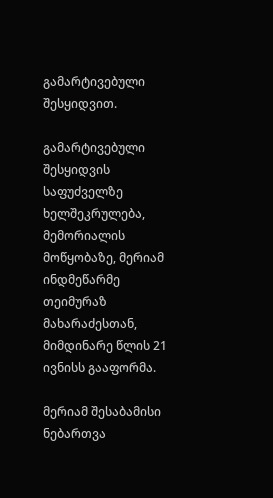გამარტივებული შესყიდვით.

გამარტივებული შესყიდვის საფუძველზე ხელშეკრულება, მემორიალის მოწყობაზე, მერიამ ინდმეწარმე თეიმურაზ მახარაძესთან, მიმდინარე წლის 21 ივნისს გააფორმა.

მერიამ შესაბამისი ნებართვა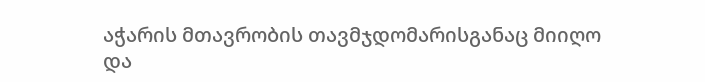აჭარის მთავრობის თავმჯდომარისგანაც მიიღო და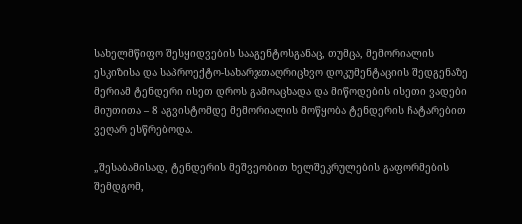სახელმწიფო შესყიდვების სააგენტოსგანაც, თუმცა, მემორიალის ესკიზისა და საპროექტო-სახარჯთაღრიცხვო დოკუმენტაციის შედგენაზე მერიამ ტენდერი ისეთ დროს გამოაცხადა და მიწოდების ისეთი ვადები მიუთითა – 8 აგვისტომდე მემორიალის მოწყობა ტენდერის ჩატარებით ვეღარ ესწრებოდა.

„შესაბამისად, ტენდერის მეშვეობით ხელშეკრულების გაფორმების შემდგომ,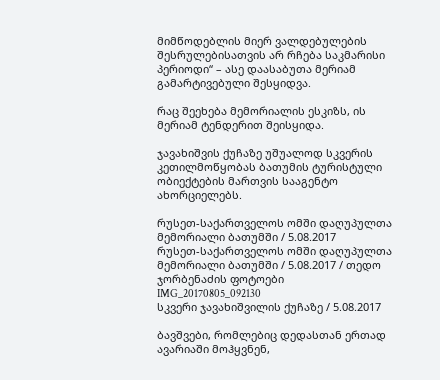მიმწოდებლის მიერ ვალდებულების შესრულებისათვის არ რჩება საკმარისი პერიოდი“ – ასე დაასაბუთა მერიამ გამარტივებული შესყიდვა.

რაც შეეხება მემორიალის ესკიზს, ის მერიამ ტენდერით შეისყიდა.

ჯავახიშვის ქუჩაზე უშუალოდ სკვერის კეთილმოწყობას ბათუმის ტურისტული ობიექტების მართვის სააგენტო ახორციელებს.

რუსეთ-საქართველოს ომში დაღუპულთა მემორიალი ბათუმში / 5.08.2017
რუსეთ-საქართველოს ომში დაღუპულთა მემორიალი ბათუმში / 5.08.2017 / თედო ჯორბენაძის ფოტოები
IMG_20170805_092130
სკვერი ჯავახიშვილის ქუჩაზე / 5.08.2017

ბავშვები, რომლებიც დედასთან ერთად ავარიაში მოჰყვნენ,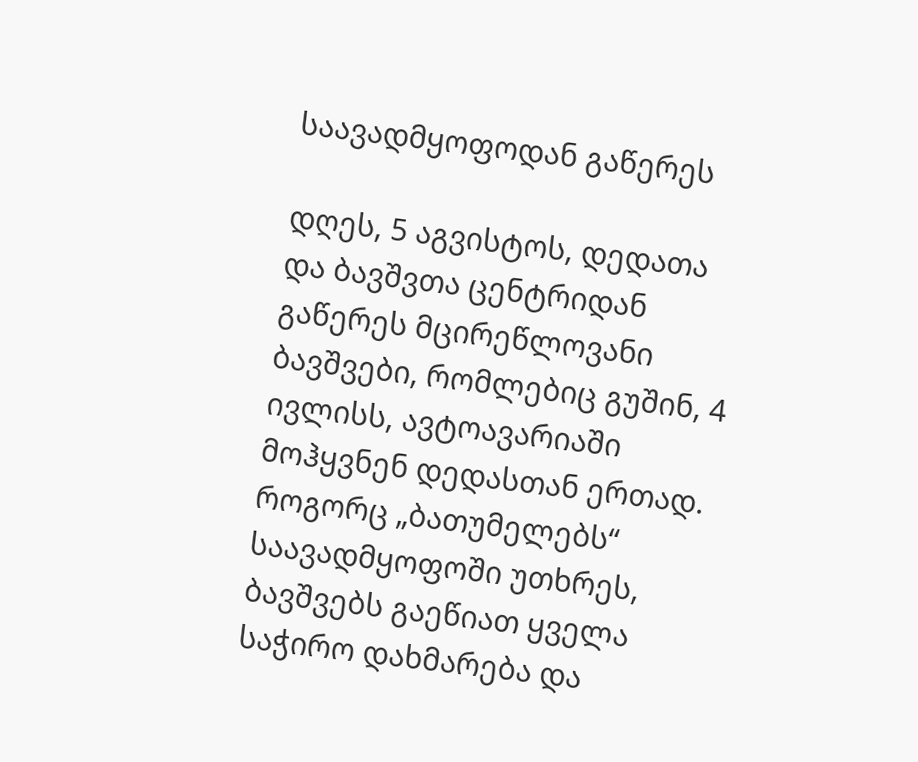საავადმყოფოდან გაწერეს

დღეს, 5 აგვისტოს, დედათა და ბავშვთა ცენტრიდან გაწერეს მცირეწლოვანი ბავშვები, რომლებიც გუშინ, 4 ივლისს, ავტოავარიაში მოჰყვნენ დედასთან ერთად. როგორც „ბათუმელებს“ საავადმყოფოში უთხრეს, ბავშვებს გაეწიათ ყველა საჭირო დახმარება და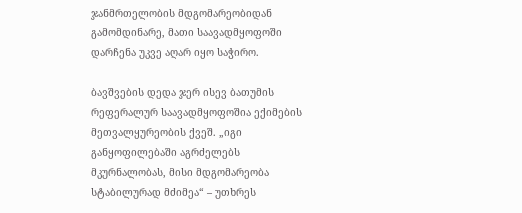ჯანმრთელობის მდგომარეობიდან გამომდინარე, მათი საავადმყოფოში დარჩენა უკვე აღარ იყო საჭირო.

ბავშვების დედა ჯერ ისევ ბათუმის რეფერალურ საავადმყოფოშია ექიმების მეთვალყურეობის ქვეშ. „იგი განყოფილებაში აგრძელებს მკურნალობას, მისი მდგომარეობა სტაბილურად მძიმეა“ – უთხრეს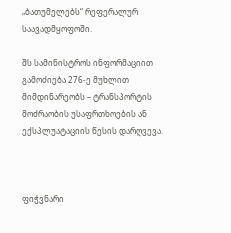„ბათუმელებს“ რეფერალურ საავადმყოფოში.

შს სამინისტროს ინფორმაციით გამოძიება 276-ე მუხლით მიმდინარეობს – ტრანსპორტის მოძრაობის უსაფრთხოების ან ექსპლუატაციის წესის დარღვევა.



ფიჭვნარი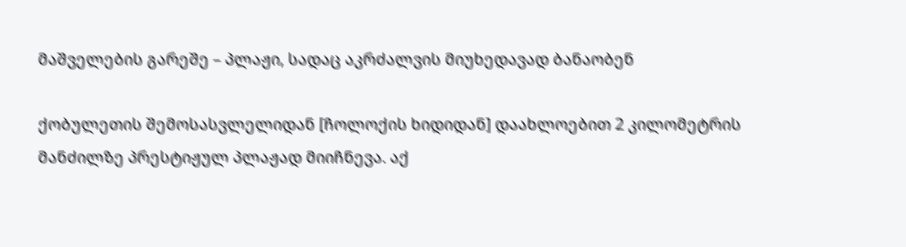მაშველების გარეშე – პლაჟი, სადაც აკრძალვის მიუხედავად ბანაობენ

ქობულეთის შემოსასვლელიდან [ჩოლოქის ხიდიდან] დაახლოებით 2 კილომეტრის მანძილზე პრესტიჟულ პლაჟად მიიჩნევა. აქ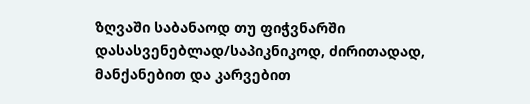ზღვაში საბანაოდ თუ ფიჭვნარში დასასვენებლად/საპიკნიკოდ, ძირითადად, მანქანებით და კარვებით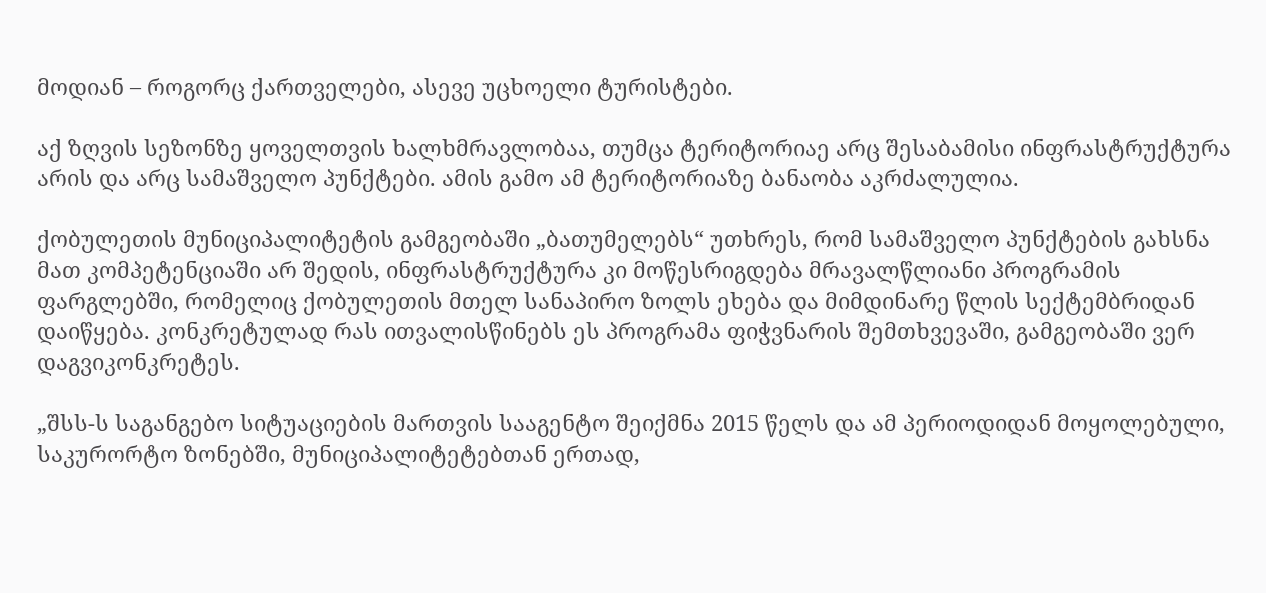მოდიან – როგორც ქართველები, ასევე უცხოელი ტურისტები.

აქ ზღვის სეზონზე ყოველთვის ხალხმრავლობაა, თუმცა ტერიტორიაე არც შესაბამისი ინფრასტრუქტურა არის და არც სამაშველო პუნქტები. ამის გამო ამ ტერიტორიაზე ბანაობა აკრძალულია.

ქობულეთის მუნიციპალიტეტის გამგეობაში „ბათუმელებს“ უთხრეს, რომ სამაშველო პუნქტების გახსნა მათ კომპეტენციაში არ შედის, ინფრასტრუქტურა კი მოწესრიგდება მრავალწლიანი პროგრამის ფარგლებში, რომელიც ქობულეთის მთელ სანაპირო ზოლს ეხება და მიმდინარე წლის სექტემბრიდან დაიწყება. კონკრეტულად რას ითვალისწინებს ეს პროგრამა ფიჭვნარის შემთხვევაში, გამგეობაში ვერ დაგვიკონკრეტეს.

„შსს-ს საგანგებო სიტუაციების მართვის სააგენტო შეიქმნა 2015 წელს და ამ პერიოდიდან მოყოლებული, საკურორტო ზონებში, მუნიციპალიტეტებთან ერთად,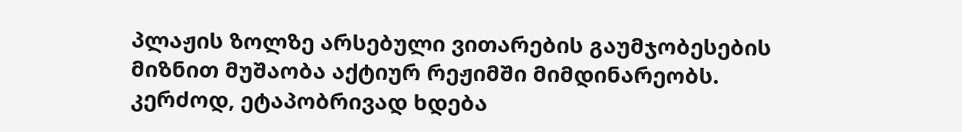პლაჟის ზოლზე არსებული ვითარების გაუმჯობესების მიზნით მუშაობა აქტიურ რეჟიმში მიმდინარეობს. კერძოდ, ეტაპობრივად ხდება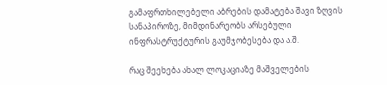გამაფრთხილებელი აბრების დამატება შავი ზღვის სანაპიროზე, მიმდინარეობს არსებული ინფრასტრუქტურის გაუმჯობესება და ა.შ.

რაც შეეხება ახალ ლოკაციაზე მაშველების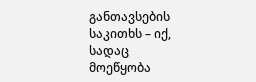განთავსების საკითხს – იქ, სადაც მოეწყობა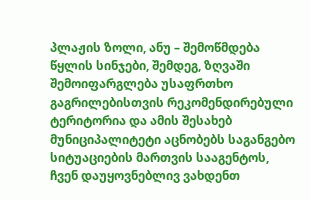პლაჟის ზოლი, ანუ – შემოწმდება წყლის სინჯები, შემდეგ, ზღვაში შემოიფარგლება უსაფრთხო გაგრილებისთვის რეკომენდირებული ტერიტორია და ამის შესახებ მუნიციპალიტეტი აცნობებს საგანგებო სიტუაციების მართვის სააგენტოს, ჩვენ დაუყოვნებლივ ვახდენთ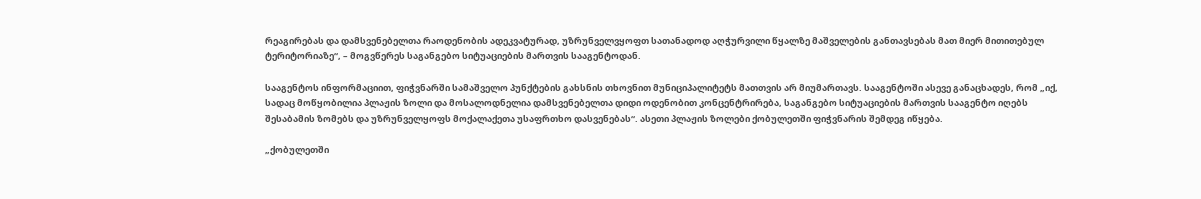რეაგირებას და დამსვენებელთა რაოდენობის ადეკვატურად, უზრუნველვყოფთ სათანადოდ აღჭურვილი წყალზე მაშველების განთავსებას მათ მიერ მითითებულ ტერიტორიაზე“, – მოგვწერეს საგანგებო სიტუაციების მართვის სააგენტოდან.

სააგენტოს ინფორმაციით, ფიჭვნარში სამაშველო პუნქტების გახსნის თხოვნით მუნიციპალიტეტს მათთვის არ მიუმართავს. სააგენტოში ასევე განაცხადეს, რომ „იქ, სადაც მოწყობილია პლაჟის ზოლი და მოსალოდნელია დამსვენებელთა დიდი ოდენობით კონცენტრირება, საგანგებო სიტუაციების მართვის სააგენტო იღებს შესაბამის ზომებს და უზრუნველყოფს მოქალაქეთა უსაფრთხო დასვენებას“. ასეთი პლაჟის ზოლები ქობულეთში ფიჭვნარის შემდეგ იწყება.

„ქობულეთში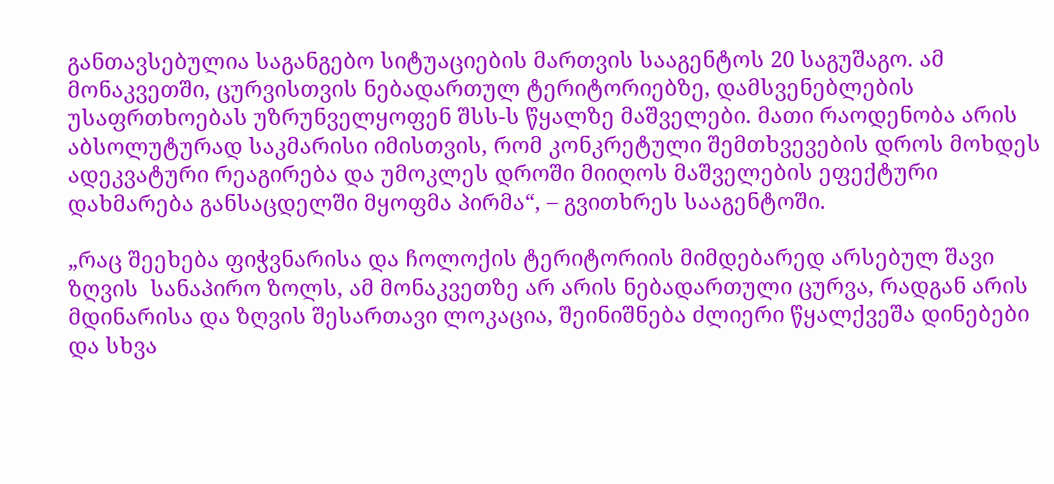განთავსებულია საგანგებო სიტუაციების მართვის სააგენტოს 20 საგუშაგო. ამ მონაკვეთში, ცურვისთვის ნებადართულ ტერიტორიებზე, დამსვენებლების უსაფრთხოებას უზრუნველყოფენ შსს-ს წყალზე მაშველები. მათი რაოდენობა არის აბსოლუტურად საკმარისი იმისთვის, რომ კონკრეტული შემთხვევების დროს მოხდეს ადეკვატური რეაგირება და უმოკლეს დროში მიიღოს მაშველების ეფექტური დახმარება განსაცდელში მყოფმა პირმა“, – გვითხრეს სააგენტოში.

„რაც შეეხება ფიჭვნარისა და ჩოლოქის ტერიტორიის მიმდებარედ არსებულ შავი ზღვის  სანაპირო ზოლს, ამ მონაკვეთზე არ არის ნებადართული ცურვა, რადგან არის მდინარისა და ზღვის შესართავი ლოკაცია, შეინიშნება ძლიერი წყალქვეშა დინებები და სხვა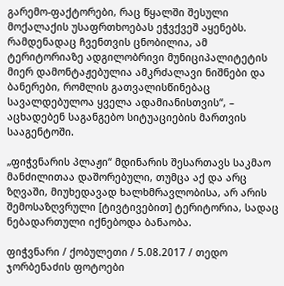გარემო-ფაქტორები, რაც წყალში შესული მოქალაქის უსაფრთხოებას ეჭვქვეშ აყენებს. რამდენადაც ჩვენთვის ცნობილია, ამ ტერიტორიაზე ადგილობრივი მუნიციპალიტეტის მიერ დამონტაჟებულია ამკრძალავი ნიშნები და ბანერები, რომლის გათვალისწინებაც სავალდებულოა ყველა ადამიანისთვის“, – აცხადებენ საგანგებო სიტუაციების მართვის სააგენტოში.

„ფიჭვნარის პლაჟი“ მდინარის შესართავს საკმაო მანძილითაა დაშორებული, თუმცა აქ და არც ზღვაში, მიუხედავად ხალხმრავლობისა, არ არის შემოსაზღვრული [ტივტივებით] ტერიტორია, სადაც ნებადართული იქნებოდა ბანაობა.

ფიჭვნარი / ქობულეთი / 5.08.2017 / თედო ჯორბენაძის ფოტოები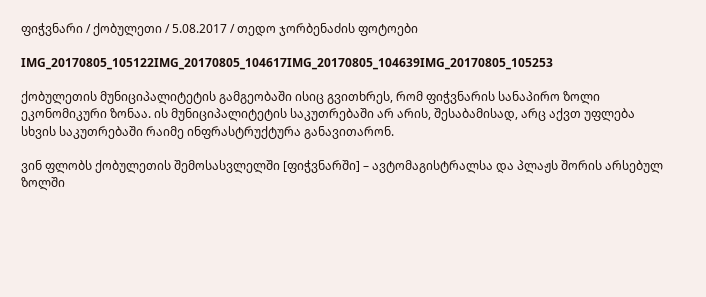ფიჭვნარი / ქობულეთი / 5.08.2017 / თედო ჯორბენაძის ფოტოები

IMG_20170805_105122IMG_20170805_104617IMG_20170805_104639IMG_20170805_105253

ქობულეთის მუნიციპალიტეტის გამგეობაში ისიც გვითხრეს, რომ ფიჭვნარის სანაპირო ზოლი ეკონომიკური ზონაა. ის მუნიციპალიტეტის საკუთრებაში არ არის, შესაბამისად, არც აქვთ უფლება სხვის საკუთრებაში რაიმე ინფრასტრუქტურა განავითარონ.

ვინ ფლობს ქობულეთის შემოსასვლელში [ფიჭვნარში] – ავტომაგისტრალსა და პლაჟს შორის არსებულ ზოლში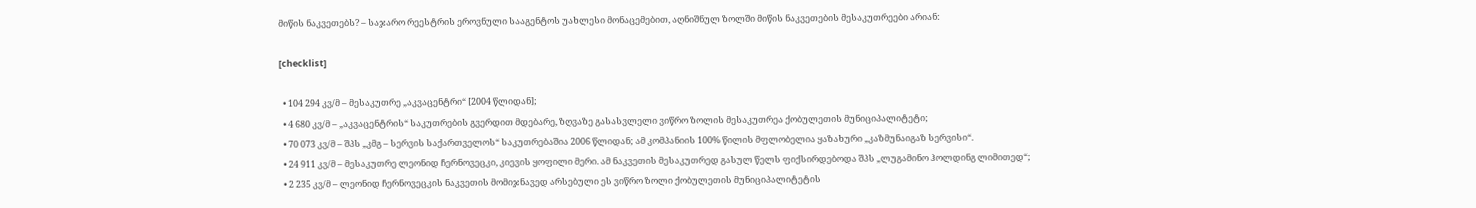მიწის ნაკვეთებს? – საჯარო რეესტრის ეროვნული სააგენტოს უახლესი მონაცემებით, აღნიშნულ ზოლში მიწის ნაკვეთების მესაკუთრეები არიან:

[checklist]

  • 104 294 კვ/მ – მესაკუთრე „აკვაცენტრი“ [2004 წლიდან];
  • 4 680 კვ/მ – „აკვაცენტრის“ საკუთრების გვერდით მდებარე, ზღვაზე გასასვლელი ვიწრო ზოლის მესაკუთრეა ქობულეთის მუნიციპალიტეტი;
  • 70 073 კვ/მ – შპს „კმგ – სერვის საქართველოს“ საკუთრებაშია 2006 წლიდან; ამ კომპანიის 100% წილის მფლობელია ყაზახური „კაზმუნაიგაზ სერვისი“.
  • 24 911 კვ/მ – მესაკუთრე ლეონიდ ჩერნოვეცკი, კიევის ყოფილი მერი. ამ ნაკვეთის მესაკუთრედ გასულ წელს ფიქსირდებოდა შპს „ლუგამინო ჰოლდინგ ლიმითედ“;
  • 2 235 კვ/მ – ლეონიდ ჩერნოვეცკის ნაკვეთის მომიჯნავედ არსებული ეს ვიწრო ზოლი ქობულეთის მუნიციპალიტეტის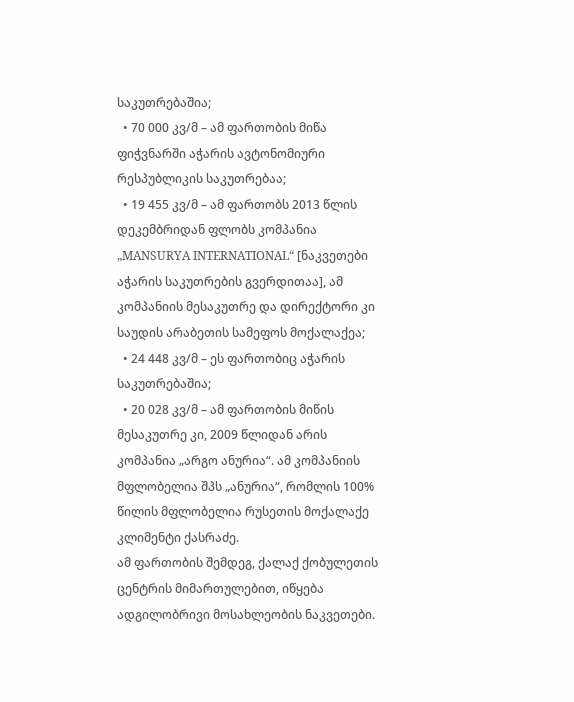საკუთრებაშია;
  • 70 000 კვ/მ – ამ ფართობის მიწა ფიჭვნარში აჭარის ავტონომიური რესპუბლიკის საკუთრებაა;
  • 19 455 კვ/მ – ამ ფართობს 2013 წლის დეკემბრიდან ფლობს კომპანია „MANSURYA INTERNATIONAL“ [ნაკვეთები აჭარის საკუთრების გვერდითაა], ამ კომპანიის მესაკუთრე და დირექტორი კი საუდის არაბეთის სამეფოს მოქალაქეა;
  • 24 448 კვ/მ – ეს ფართობიც აჭარის საკუთრებაშია;
  • 20 028 კვ/მ – ამ ფართობის მიწის მესაკუთრე კი, 2009 წლიდან არის კომპანია „არგო ანურია“. ამ კომპანიის მფლობელია შპს „ანურია“, რომლის 100% წილის მფლობელია რუსეთის მოქალაქე კლიმენტი ქასრაძე.                                                                                                                   ამ ფართობის შემდეგ, ქალაქ ქობულეთის ცენტრის მიმართულებით, იწყება ადგილობრივი მოსახლეობის ნაკვეთები.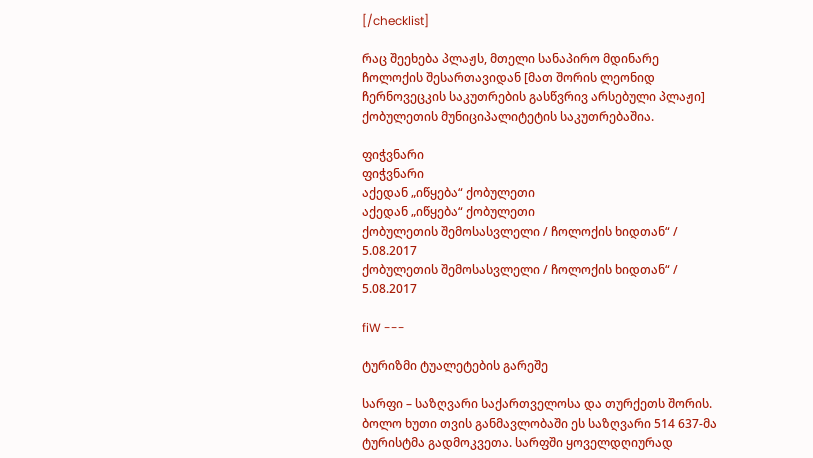[/checklist]

რაც შეეხება პლაჟს, მთელი სანაპირო მდინარე ჩოლოქის შესართავიდან [მათ შორის ლეონიდ ჩერნოვეცკის საკუთრების გასწვრივ არსებული პლაჟი] ქობულეთის მუნიციპალიტეტის საკუთრებაშია.

ფიჭვნარი
ფიჭვნარი
აქედან „იწყება“ ქობულეთი
აქედან „იწყება“ ქობულეთი
ქობულეთის შემოსასვლელი / ჩოლოქის ხიდთან“ / 5.08.2017
ქობულეთის შემოსასვლელი / ჩოლოქის ხიდთან“ / 5.08.2017

fiW ---

ტურიზმი ტუალეტების გარეშე

სარფი – საზღვარი საქართველოსა და თურქეთს შორის. ბოლო ხუთი თვის განმავლობაში ეს საზღვარი 514 637-მა ტურისტმა გადმოკვეთა. სარფში ყოველდღიურად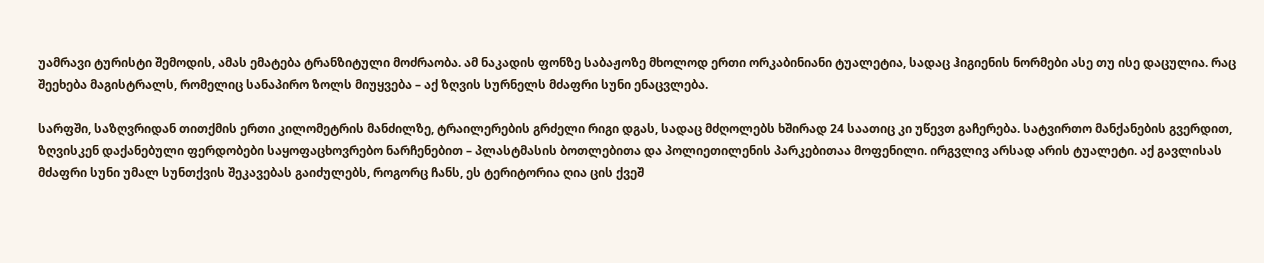უამრავი ტურისტი შემოდის, ამას ემატება ტრანზიტული მოძრაობა. ამ ნაკადის ფონზე საბაჟოზე მხოლოდ ერთი ორკაბინიანი ტუალეტია, სადაც ჰიგიენის ნორმები ასე თუ ისე დაცულია. რაც შეეხება მაგისტრალს, რომელიც სანაპირო ზოლს მიუყვება – აქ ზღვის სურნელს მძაფრი სუნი ენაცვლება.

სარფში, საზღვრიდან თითქმის ერთი კილომეტრის მანძილზე, ტრაილერების გრძელი რიგი დგას, სადაც მძღოლებს ხშირად 24 საათიც კი უწევთ გაჩერება. სატვირთო მანქანების გვერდით, ზღვისკენ დაქანებული ფერდობები საყოფაცხოვრებო ნარჩენებით – პლასტმასის ბოთლებითა და პოლიეთილენის პარკებითაა მოფენილი. ირგვლივ არსად არის ტუალეტი. აქ გავლისას მძაფრი სუნი უმალ სუნთქვის შეკავებას გაიძულებს, როგორც ჩანს, ეს ტერიტორია ღია ცის ქვეშ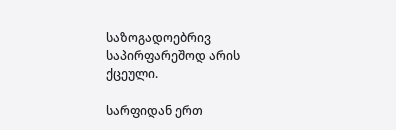საზოგადოებრივ საპირფარეშოდ არის ქცეული.

სარფიდან ერთ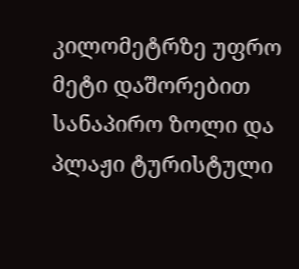კილომეტრზე უფრო მეტი დაშორებით სანაპირო ზოლი და პლაჟი ტურისტული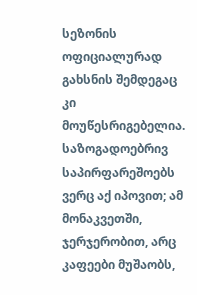სეზონის ოფიციალურად გახსნის შემდეგაც კი მოუწესრიგებელია. საზოგადოებრივ საპირფარეშოებს ვერც აქ იპოვით; ამ მონაკვეთში, ჯერჯერობით, არც კაფეები მუშაობს,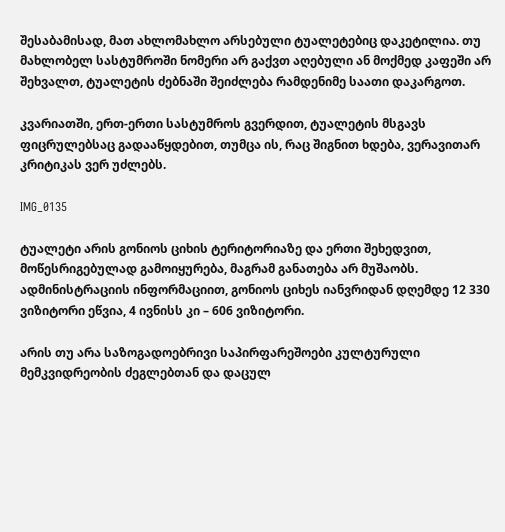შესაბამისად, მათ ახლომახლო არსებული ტუალეტებიც დაკეტილია. თუ მახლობელ სასტუმროში ნომერი არ გაქვთ აღებული ან მოქმედ კაფეში არ შეხვალთ, ტუალეტის ძებნაში შეიძლება რამდენიმე საათი დაკარგოთ.

კვარიათში, ერთ-ერთი სასტუმროს გვერდით, ტუალეტის მსგავს ფიცრულებსაც გადააწყდებით, თუმცა ის, რაც შიგნით ხდება, ვერავითარ კრიტიკას ვერ უძლებს.

IMG_0135

ტუალეტი არის გონიოს ციხის ტერიტორიაზე და ერთი შეხედვით, მოწესრიგებულად გამოიყურება, მაგრამ განათება არ მუშაობს. ადმინისტრაციის ინფორმაციით, გონიოს ციხეს იანვრიდან დღემდე 12 330 ვიზიტორი ეწვია, 4 ივნისს კი – 606 ვიზიტორი.

არის თუ არა საზოგადოებრივი საპირფარეშოები კულტურული მემკვიდრეობის ძეგლებთან და დაცულ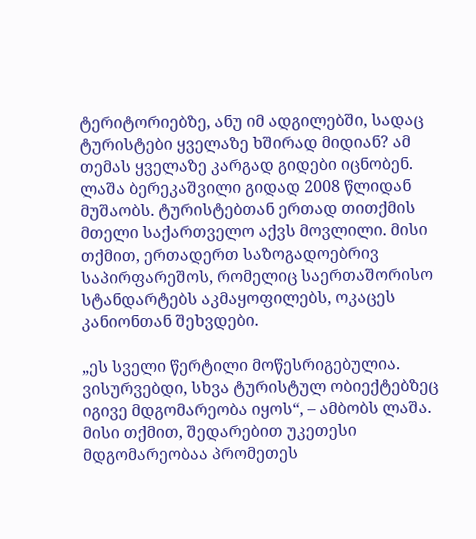ტერიტორიებზე, ანუ იმ ადგილებში, სადაც ტურისტები ყველაზე ხშირად მიდიან? ამ თემას ყველაზე კარგად გიდები იცნობენ.
ლაშა ბერეკაშვილი გიდად 2008 წლიდან მუშაობს. ტურისტებთან ერთად თითქმის მთელი საქართველო აქვს მოვლილი. მისი თქმით, ერთადერთ საზოგადოებრივ საპირფარეშოს, რომელიც საერთაშორისო სტანდარტებს აკმაყოფილებს, ოკაცეს კანიონთან შეხვდები.

„ეს სველი წერტილი მოწესრიგებულია. ვისურვებდი, სხვა ტურისტულ ობიექტებზეც იგივე მდგომარეობა იყოს“, – ამბობს ლაშა. მისი თქმით, შედარებით უკეთესი მდგომარეობაა პრომეთეს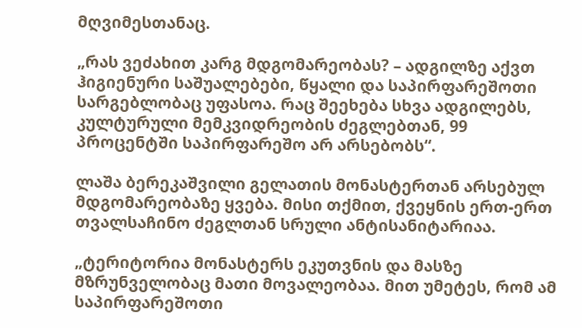მღვიმესთანაც.

„რას ვეძახით კარგ მდგომარეობას? – ადგილზე აქვთ ჰიგიენური საშუალებები, წყალი და საპირფარეშოთი სარგებლობაც უფასოა. რაც შეეხება სხვა ადგილებს, კულტურული მემკვიდრეობის ძეგლებთან, 99 პროცენტში საპირფარეშო არ არსებობს“.

ლაშა ბერეკაშვილი გელათის მონასტერთან არსებულ მდგომარეობაზე ყვება. მისი თქმით, ქვეყნის ერთ-ერთ თვალსაჩინო ძეგლთან სრული ანტისანიტარიაა.

„ტერიტორია მონასტერს ეკუთვნის და მასზე მზრუნველობაც მათი მოვალეობაა. მით უმეტეს, რომ ამ საპირფარეშოთი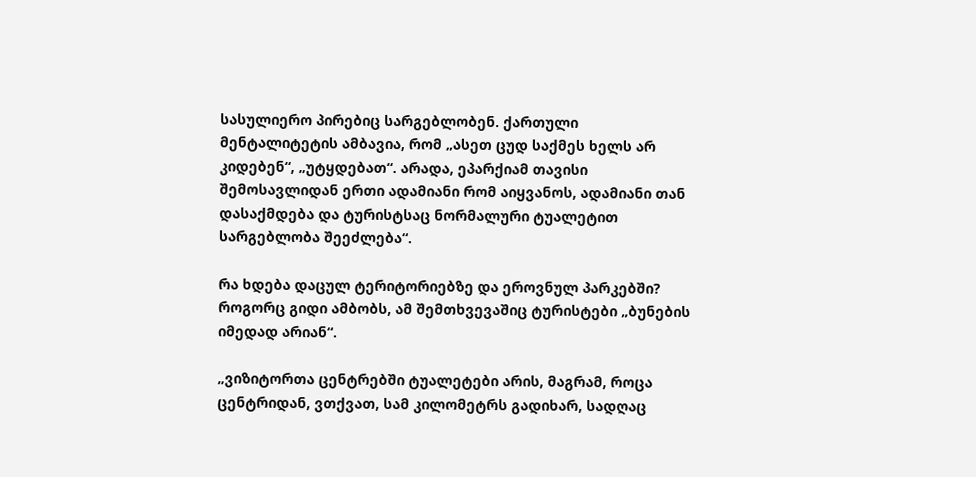სასულიერო პირებიც სარგებლობენ. ქართული მენტალიტეტის ამბავია, რომ „ასეთ ცუდ საქმეს ხელს არ კიდებენ“, „უტყდებათ“. არადა, ეპარქიამ თავისი შემოსავლიდან ერთი ადამიანი რომ აიყვანოს, ადამიანი თან დასაქმდება და ტურისტსაც ნორმალური ტუალეტით სარგებლობა შეეძლება“.

რა ხდება დაცულ ტერიტორიებზე და ეროვნულ პარკებში? როგორც გიდი ამბობს, ამ შემთხვევაშიც ტურისტები „ბუნების იმედად არიან“.

„ვიზიტორთა ცენტრებში ტუალეტები არის, მაგრამ, როცა ცენტრიდან, ვთქვათ, სამ კილომეტრს გადიხარ, სადღაც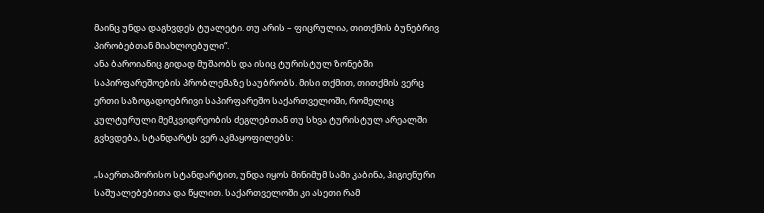მაინც უნდა დაგხვდეს ტუალეტი. თუ არის – ფიცრულია, თითქმის ბუნებრივ პირობებთან მიახლოებული“.
ანა ბაროიანიც გიდად მუშაობს და ისიც ტურისტულ ზონებში საპირფარეშოების პრობლემაზე საუბრობს. მისი თქმით, თითქმის ვერც ერთი საზოგადოებრივი საპირფარეშო საქართველოში, რომელიც კულტურული მემკვიდრეობის ძეგლებთან თუ სხვა ტურისტულ არეალში გვხვდება, სტანდარტს ვერ აკმაყოფილებს:

„საერთაშორისო სტანდარტით, უნდა იყოს მინიმუმ სამი კაბინა, ჰიგიენური საშუალებებითა და წყლით. საქართველოში კი ასეთი რამ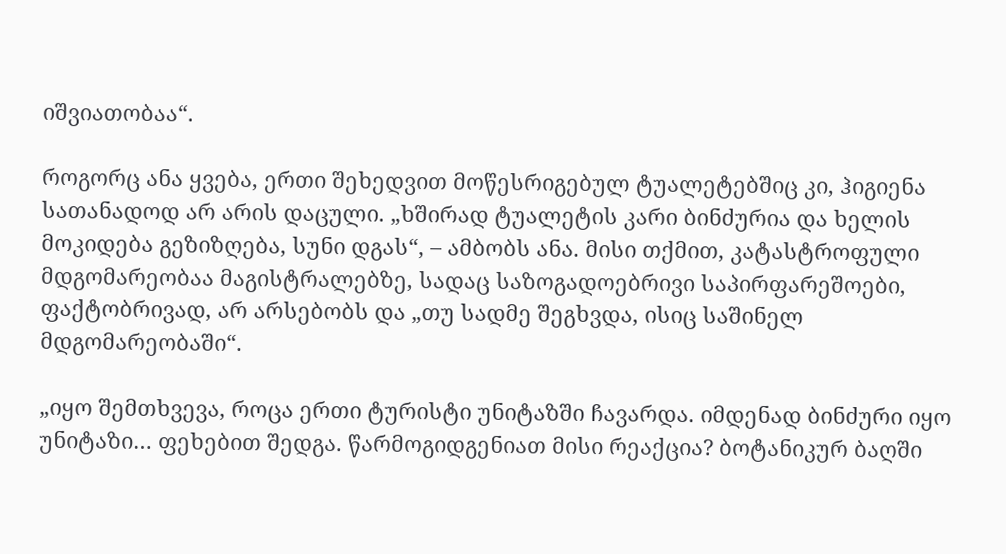იშვიათობაა“.

როგორც ანა ყვება, ერთი შეხედვით მოწესრიგებულ ტუალეტებშიც კი, ჰიგიენა სათანადოდ არ არის დაცული. „ხშირად ტუალეტის კარი ბინძურია და ხელის მოკიდება გეზიზღება, სუნი დგას“, – ამბობს ანა. მისი თქმით, კატასტროფული მდგომარეობაა მაგისტრალებზე, სადაც საზოგადოებრივი საპირფარეშოები, ფაქტობრივად, არ არსებობს და „თუ სადმე შეგხვდა, ისიც საშინელ მდგომარეობაში“.

„იყო შემთხვევა, როცა ერთი ტურისტი უნიტაზში ჩავარდა. იმდენად ბინძური იყო უნიტაზი… ფეხებით შედგა. წარმოგიდგენიათ მისი რეაქცია? ბოტანიკურ ბაღში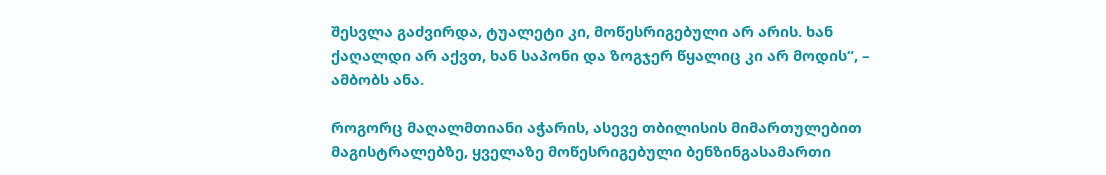შესვლა გაძვირდა, ტუალეტი კი, მოწესრიგებული არ არის. ხან ქაღალდი არ აქვთ, ხან საპონი და ზოგჯერ წყალიც კი არ მოდის“, – ამბობს ანა.

როგორც მაღალმთიანი აჭარის, ასევე თბილისის მიმართულებით მაგისტრალებზე, ყველაზე მოწესრიგებული ბენზინგასამართი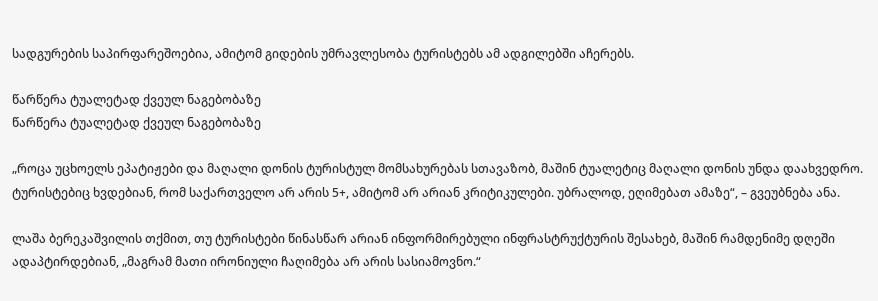სადგურების საპირფარეშოებია, ამიტომ გიდების უმრავლესობა ტურისტებს ამ ადგილებში აჩერებს.

წარწერა ტუალეტად ქვეულ ნაგებობაზე
წარწერა ტუალეტად ქვეულ ნაგებობაზე

„როცა უცხოელს ეპატიჟები და მაღალი დონის ტურისტულ მომსახურებას სთავაზობ, მაშინ ტუალეტიც მაღალი დონის უნდა დაახვედრო. ტურისტებიც ხვდებიან, რომ საქართველო არ არის 5+, ამიტომ არ არიან კრიტიკულები. უბრალოდ, ეღიმებათ ამაზე“, – გვეუბნება ანა.

ლაშა ბერეკაშვილის თქმით, თუ ტურისტები წინასწარ არიან ინფორმირებული ინფრასტრუქტურის შესახებ, მაშინ რამდენიმე დღეში ადაპტირდებიან, „მაგრამ მათი ირონიული ჩაღიმება არ არის სასიამოვნო.“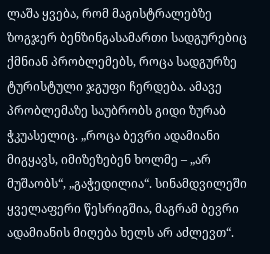ლაშა ყვება, რომ მაგისტრალებზე ზოგჯერ ბენზინგასამართი სადგურებიც ქმნიან პრობლემებს, როცა სადგურზე ტურისტული ჯგუფი ჩერდება. ამავე პრობლემაზე საუბრობს გიდი ზურაბ ჭკუასელიც. „როცა ბევრი ადამიანი მიგყავს, იმიზეზებენ ხოლმე – „არ მუშაობს“, „გაჭედილია“. სინამდვილეში ყველაფერი წესრიგშია, მაგრამ ბევრი ადამიანის მიღება ხელს არ აძლევთ“.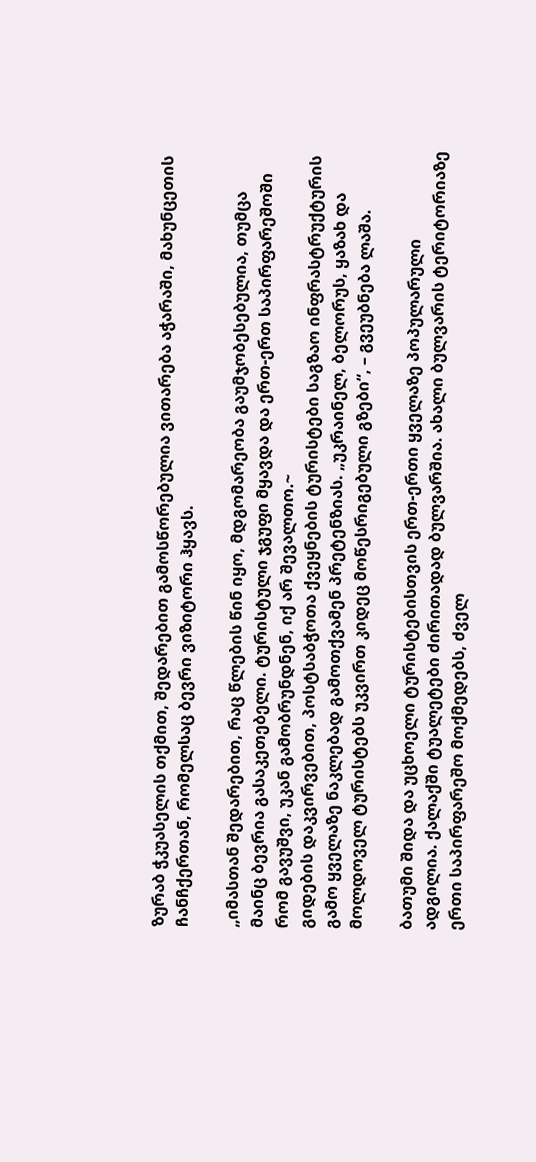ზურაბ ჭკუასელის თქმით, შედარებით გამოსწორებულია ვითარება აჭარაში, მახუნცეთის ჩანჩქერთან, რომელსაც ბევრი ვიზიტორი ჰყავს.

„იმასთან შედარებით, რაც წლების წინ იყო, მდგომარეობა გაუმჯობესებულია, თუმცა მაინც ბევრია გასაკეთებელი. ტურისტული ჯგუფი მყავდა და ერთ-ერთ საპირფარეშოში რომ გავუშვი, უკან გამობრუნდნენ, იქ არ შევალთო.~
გიდების დაკვირვებით, პოსტსაბჭოთა ქვეყნების ტურისტები საგზაო ინფრასტრუქტურის გამო ყველაზე ნაკლებად გამოთქვამენ პრეტენზიას. „უკრაინელ, ბელორუს, ყაზახ და მოლდოველ ტურისტებს უკვირთ კიდეც მოწესრიგებული გზები“, – გვეუბნება ლაშა.

ბათუმი შიდა და უცხოელი ტურისტებისთვის ერთ-ერთი ყველაზე პოპულარული ადგილია. ქალაქში ტუალეტები ძირითადად ბულვარშია. ახალი ბულვარის ტერიტორიაზე ერთი საპირფარეშო მოქმედებს, ძველ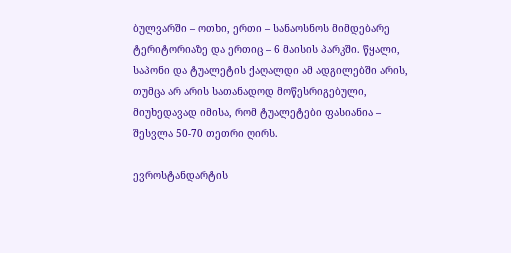ბულვარში – ოთხი, ერთი – სანაოსნოს მიმდებარე ტერიტორიაზე და ერთიც – 6 მაისის პარკში. წყალი, საპონი და ტუალეტის ქაღალდი ამ ადგილებში არის, თუმცა არ არის სათანადოდ მოწესრიგებული, მიუხედავად იმისა, რომ ტუალეტები ფასიანია – შესვლა 50-70 თეთრი ღირს.

ევროსტანდარტის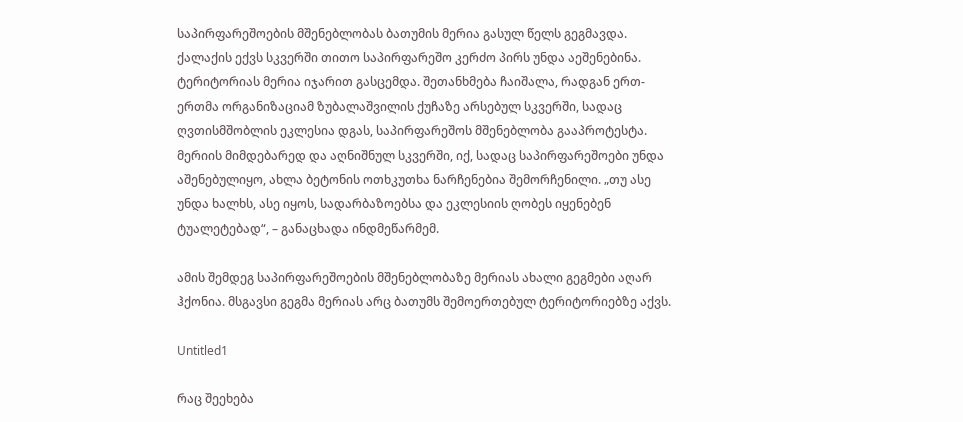საპირფარეშოების მშენებლობას ბათუმის მერია გასულ წელს გეგმავდა. ქალაქის ექვს სკვერში თითო საპირფარეშო კერძო პირს უნდა აეშენებინა. ტერიტორიას მერია იჯარით გასცემდა. შეთანხმება ჩაიშალა, რადგან ერთ-ერთმა ორგანიზაციამ ზუბალაშვილის ქუჩაზე არსებულ სკვერში, სადაც ღვთისმშობლის ეკლესია დგას, საპირფარეშოს მშენებლობა გააპროტესტა. მერიის მიმდებარედ და აღნიშნულ სკვერში, იქ, სადაც საპირფარეშოები უნდა აშენებულიყო, ახლა ბეტონის ოთხკუთხა ნარჩენებია შემორჩენილი. „თუ ასე უნდა ხალხს, ასე იყოს, სადარბაზოებსა და ეკლესიის ღობეს იყენებენ ტუალეტებად“, – განაცხადა ინდმეწარმემ.

ამის შემდეგ საპირფარეშოების მშენებლობაზე მერიას ახალი გეგმები აღარ ჰქონია. მსგავსი გეგმა მერიას არც ბათუმს შემოერთებულ ტერიტორიებზე აქვს.

Untitled1

რაც შეეხება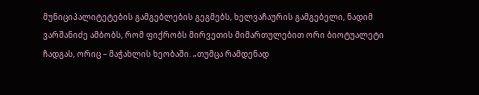მუნიციპალიტეტების გამგებლების გეგმებს, ხელვაჩაურის გამგებელი, ნადიმ ვარშანიძე ამბობს, რომ ფიქრობს მირვეთის მიმართულებით ორი ბიოტუალეტი ჩადგას, ორიც – მაჭახლის ხეობაში. „თუმცა რამდენად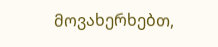მოვახერხებთ,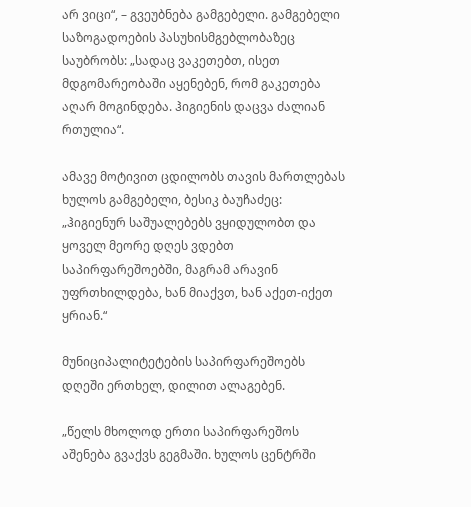არ ვიცი“, – გვეუბნება გამგებელი. გამგებელი საზოგადოების პასუხისმგებლობაზეც საუბრობს: „სადაც ვაკეთებთ, ისეთ მდგომარეობაში აყენებენ, რომ გაკეთება აღარ მოგინდება. ჰიგიენის დაცვა ძალიან რთულია“.

ამავე მოტივით ცდილობს თავის მართლებას ხულოს გამგებელი, ბესიკ ბაუჩაძეც: „ჰიგიენურ საშუალებებს ვყიდულობთ და ყოველ მეორე დღეს ვდებთ საპირფარეშოებში, მაგრამ არავინ უფრთხილდება, ხან მიაქვთ, ხან აქეთ-იქეთ ყრიან.“

მუნიციპალიტეტების საპირფარეშოებს დღეში ერთხელ, დილით ალაგებენ.

„წელს მხოლოდ ერთი საპირფარეშოს აშენება გვაქვს გეგმაში. ხულოს ცენტრში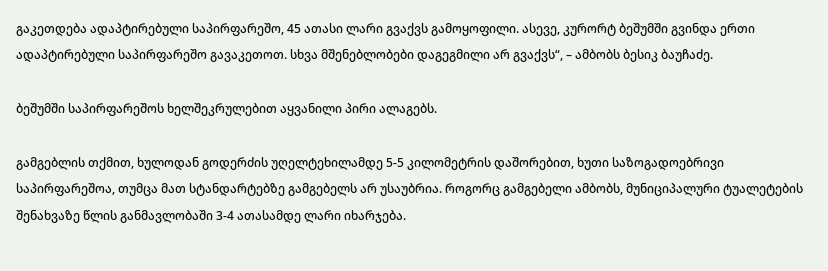გაკეთდება ადაპტირებული საპირფარეშო, 45 ათასი ლარი გვაქვს გამოყოფილი. ასევე, კურორტ ბეშუმში გვინდა ერთი ადაპტირებული საპირფარეშო გავაკეთოთ. სხვა მშენებლობები დაგეგმილი არ გვაქვს“, – ამბობს ბესიკ ბაუჩაძე.

ბეშუმში საპირფარეშოს ხელშეკრულებით აყვანილი პირი ალაგებს.

გამგებლის თქმით, ხულოდან გოდერძის უღელტეხილამდე 5-5 კილომეტრის დაშორებით, ხუთი საზოგადოებრივი საპირფარეშოა, თუმცა მათ სტანდარტებზე გამგებელს არ უსაუბრია. როგორც გამგებელი ამბობს, მუნიციპალური ტუალეტების შენახვაზე წლის განმავლობაში 3-4 ათასამდე ლარი იხარჯება.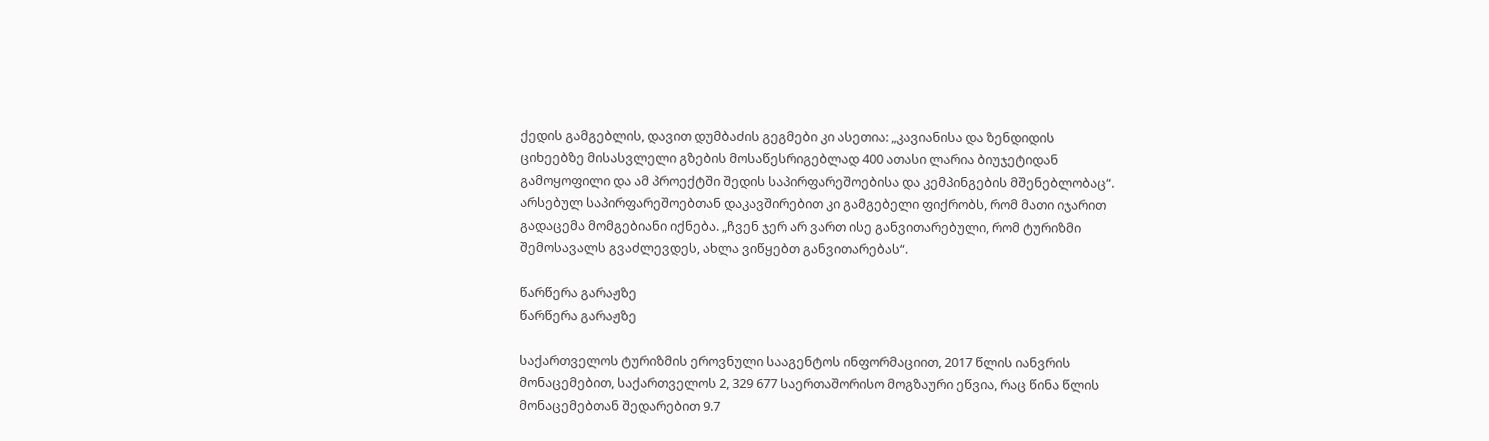ქედის გამგებლის, დავით დუმბაძის გეგმები კი ასეთია: „კავიანისა და ზენდიდის ციხეებზე მისასვლელი გზების მოსაწესრიგებლად 400 ათასი ლარია ბიუჯეტიდან გამოყოფილი და ამ პროექტში შედის საპირფარეშოებისა და კემპინგების მშენებლობაც“. არსებულ საპირფარეშოებთან დაკავშირებით კი გამგებელი ფიქრობს, რომ მათი იჯარით გადაცემა მომგებიანი იქნება. „ჩვენ ჯერ არ ვართ ისე განვითარებული, რომ ტურიზმი შემოსავალს გვაძლევდეს, ახლა ვიწყებთ განვითარებას“.

წარწერა გარაჟზე
წარწერა გარაჟზე

საქართველოს ტურიზმის ეროვნული სააგენტოს ინფორმაციით, 2017 წლის იანვრის მონაცემებით, საქართველოს 2, 329 677 საერთაშორისო მოგზაური ეწვია, რაც წინა წლის მონაცემებთან შედარებით 9.7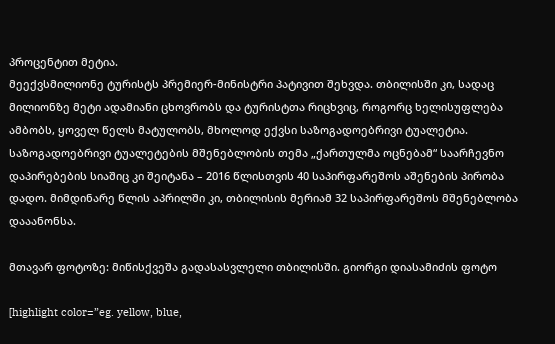პროცენტით მეტია.
მეექვსმილიონე ტურისტს პრემიერ-მინისტრი პატივით შეხვდა. თბილისში კი, სადაც მილიონზე მეტი ადამიანი ცხოვრობს და ტურისტთა რიცხვიც, როგორც ხელისუფლება ამბობს, ყოველ წელს მატულობს, მხოლოდ ექვსი საზოგადოებრივი ტუალეტია. საზოგადოებრივი ტუალეტების მშენებლობის თემა „ქართულმა ოცნებამ“ საარჩევნო დაპირებების სიაშიც კი შეიტანა – 2016 წლისთვის 40 საპირფარეშოს აშენების პირობა დადო. მიმდინარე წლის აპრილში კი, თბილისის მერიამ 32 საპირფარეშოს მშენებლობა დააანონსა.

მთავარ ფოტოზე: მიწისქვეშა გადასასვლელი თბილისში. გიორგი დიასამიძის ფოტო

[highlight color=”eg. yellow, blue,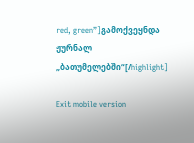red, green”]გამოქვეყნდა ჟურნალ „ბათუმელებში“[/highlight]

Exit mobile version